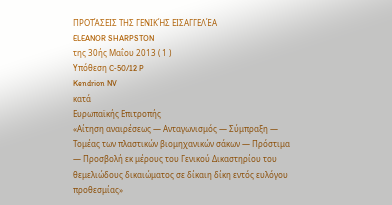ΠΡΟΤΆΣΕΙΣ ΤΗΣ ΓΕΝΙΚΉΣ ΕΙΣΑΓΓΕΛΈΑ
ELEANOR SHARPSTON
της 30ής Μαΐου 2013 ( 1 )
Υπόθεση C‑50/12 P
Kendrion NV
κατά
Ευρωπαϊκής Επιτροπής
«Αίτηση αναιρέσεως — Ανταγωνισμός — Σύμπραξη — Τομέας των πλαστικών βιομηχανικών σάκων — Πρόστιμα — Προσβολή εκ μέρους του Γενικού Δικαστηρίου του θεμελιώδους δικαιώματος σε δίκαιη δίκη εντός ευλόγου προθεσμίας»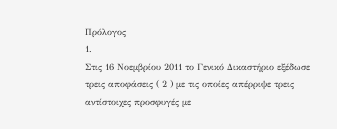Πρόλογος
1.
Στις 16 Νοεμβρίου 2011 το Γενικό Δικαστήριο εξέδωσε τρεις αποφάσεις ( 2 ) με τις οποίες απέρριψε τρεις αντίστοιχες προσφυγές με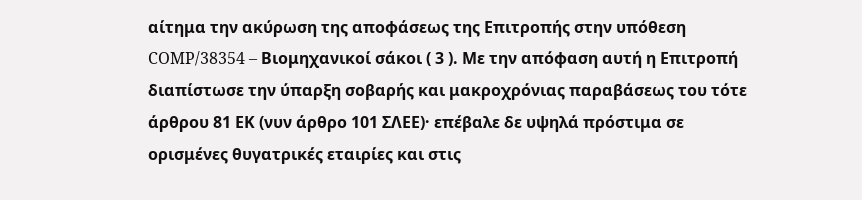αίτημα την ακύρωση της αποφάσεως της Επιτροπής στην υπόθεση COMP/38354 – Βιομηχανικοί σάκοι ( 3 ). Με την απόφαση αυτή η Επιτροπή διαπίστωσε την ύπαρξη σοβαρής και μακροχρόνιας παραβάσεως του τότε άρθρου 81 ΕΚ (νυν άρθρο 101 ΣΛΕΕ)· επέβαλε δε υψηλά πρόστιμα σε ορισμένες θυγατρικές εταιρίες και στις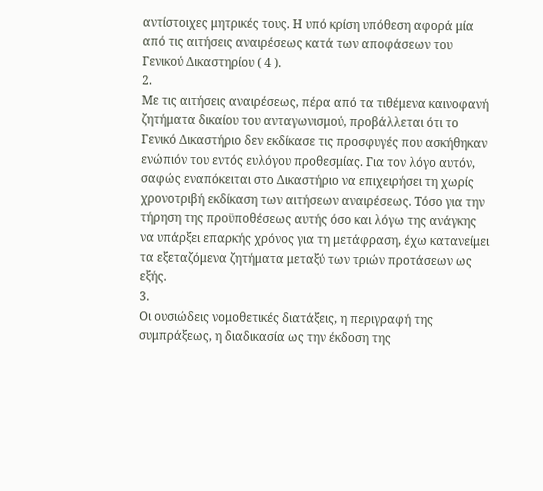αντίστοιχες μητρικές τους. Η υπό κρίση υπόθεση αφορά μία από τις αιτήσεις αναιρέσεως κατά των αποφάσεων του Γενικού Δικαστηρίου ( 4 ).
2.
Με τις αιτήσεις αναιρέσεως, πέρα από τα τιθέμενα καινοφανή ζητήματα δικαίου του ανταγωνισμού, προβάλλεται ότι το Γενικό Δικαστήριο δεν εκδίκασε τις προσφυγές που ασκήθηκαν ενώπιόν του εντός ευλόγου προθεσμίας. Για τον λόγο αυτόν, σαφώς εναπόκειται στο Δικαστήριο να επιχειρήσει τη χωρίς χρονοτριβή εκδίκαση των αιτήσεων αναιρέσεως. Τόσο για την τήρηση της προϋποθέσεως αυτής όσο και λόγω της ανάγκης να υπάρξει επαρκής χρόνος για τη μετάφραση, έχω κατανείμει τα εξεταζόμενα ζητήματα μεταξύ των τριών προτάσεων ως εξής.
3.
Οι ουσιώδεις νομοθετικές διατάξεις, η περιγραφή της συμπράξεως, η διαδικασία ως την έκδοση της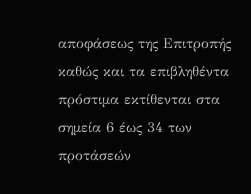αποφάσεως της Επιτροπής καθώς και τα επιβληθέντα πρόστιμα εκτίθενται στα σημεία 6 έως 34 των προτάσεών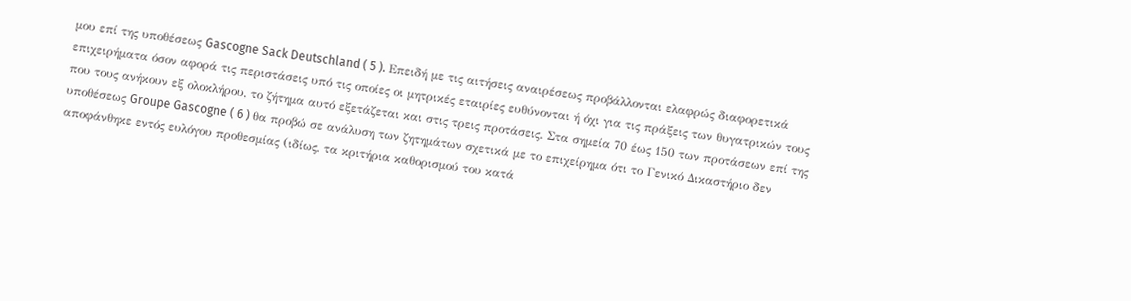μου επί της υποθέσεως Gascogne Sack Deutschland ( 5 ). Επειδή με τις αιτήσεις αναιρέσεως προβάλλονται ελαφρώς διαφορετικά επιχειρήματα όσον αφορά τις περιστάσεις υπό τις οποίες οι μητρικές εταιρίες ευθύνονται ή όχι για τις πράξεις των θυγατρικών τους που τους ανήκουν εξ ολοκλήρου, το ζήτημα αυτό εξετάζεται και στις τρεις προτάσεις. Στα σημεία 70 έως 150 των προτάσεων επί της υποθέσεως Groupe Gascogne ( 6 ) θα προβώ σε ανάλυση των ζητημάτων σχετικά με το επιχείρημα ότι το Γενικό Δικαστήριο δεν αποφάνθηκε εντός ευλόγου προθεσμίας (ιδίως, τα κριτήρια καθορισμού του κατά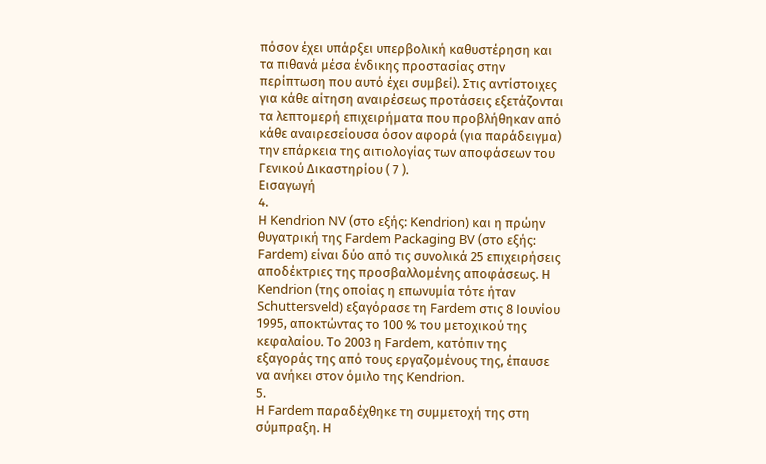πόσον έχει υπάρξει υπερβολική καθυστέρηση και τα πιθανά μέσα ένδικης προστασίας στην περίπτωση που αυτό έχει συμβεί). Στις αντίστοιχες για κάθε αίτηση αναιρέσεως προτάσεις εξετάζονται τα λεπτομερή επιχειρήματα που προβλήθηκαν από κάθε αναιρεσείουσα όσον αφορά (για παράδειγμα) την επάρκεια της αιτιολογίας των αποφάσεων του Γενικού Δικαστηρίου ( 7 ).
Εισαγωγή
4.
Η Kendrion NV (στο εξής: Kendrion) και η πρώην θυγατρική της Fardem Packaging BV (στο εξής: Fardem) είναι δύο από τις συνολικά 25 επιχειρήσεις αποδέκτριες της προσβαλλομένης αποφάσεως. Η Kendrion (της οποίας η επωνυμία τότε ήταν Schuttersveld) εξαγόρασε τη Fardem στις 8 Ιουνίου 1995, αποκτώντας το 100 % του μετοχικού της κεφαλαίου. Το 2003 η Fardem, κατόπιν της εξαγοράς της από τους εργαζομένους της, έπαυσε να ανήκει στον όμιλο της Kendrion.
5.
Η Fardem παραδέχθηκε τη συμμετοχή της στη σύμπραξη. Η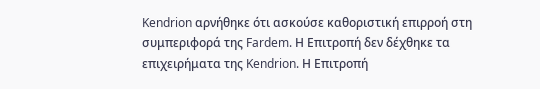Kendrion αρνήθηκε ότι ασκούσε καθοριστική επιρροή στη συμπεριφορά της Fardem. Η Επιτροπή δεν δέχθηκε τα επιχειρήματα της Kendrion. Η Επιτροπή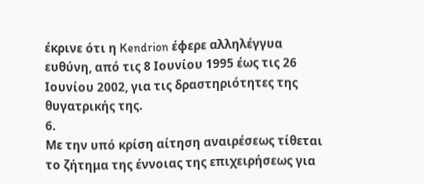έκρινε ότι η Kendrion έφερε αλληλέγγυα ευθύνη, από τις 8 Ιουνίου 1995 έως τις 26 Ιουνίου 2002, για τις δραστηριότητες της θυγατρικής της.
6.
Με την υπό κρίση αίτηση αναιρέσεως τίθεται το ζήτημα της έννοιας της επιχειρήσεως για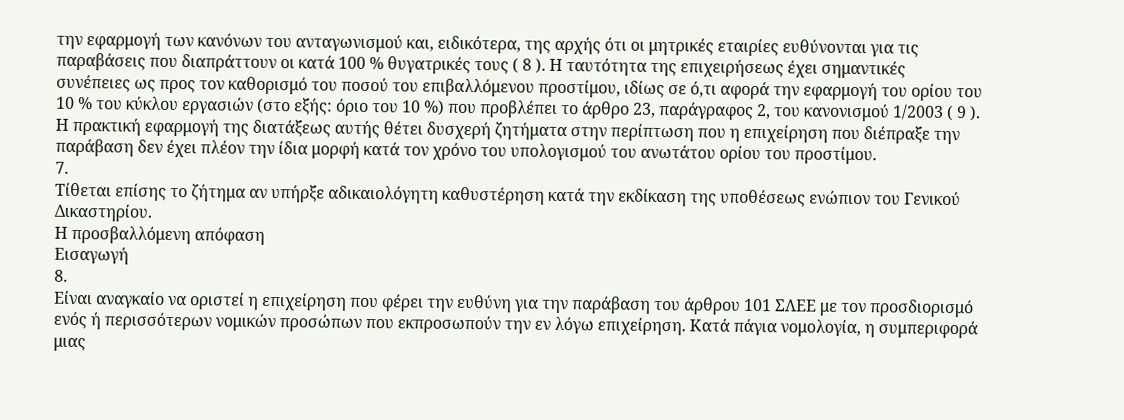την εφαρμογή των κανόνων του ανταγωνισμού και, ειδικότερα, της αρχής ότι οι μητρικές εταιρίες ευθύνονται για τις παραβάσεις που διαπράττουν οι κατά 100 % θυγατρικές τους ( 8 ). Η ταυτότητα της επιχειρήσεως έχει σημαντικές συνέπειες ως προς τον καθορισμό του ποσού του επιβαλλόμενου προστίμου, ιδίως σε ό,τι αφορά την εφαρμογή του ορίου του 10 % του κύκλου εργασιών (στο εξής: όριο του 10 %) που προβλέπει το άρθρο 23, παράγραφος 2, του κανονισμού 1/2003 ( 9 ). Η πρακτική εφαρμογή της διατάξεως αυτής θέτει δυσχερή ζητήματα στην περίπτωση που η επιχείρηση που διέπραξε την παράβαση δεν έχει πλέον την ίδια μορφή κατά τον χρόνο του υπολογισμού του ανωτάτου ορίου του προστίμου.
7.
Τίθεται επίσης το ζήτημα αν υπήρξε αδικαιολόγητη καθυστέρηση κατά την εκδίκαση της υποθέσεως ενώπιον του Γενικού Δικαστηρίου.
Η προσβαλλόμενη απόφαση
Εισαγωγή
8.
Είναι αναγκαίο να οριστεί η επιχείρηση που φέρει την ευθύνη για την παράβαση του άρθρου 101 ΣΛΕΕ με τον προσδιορισμό ενός ή περισσότερων νομικών προσώπων που εκπροσωπούν την εν λόγω επιχείρηση. Κατά πάγια νομολογία, η συμπεριφορά μιας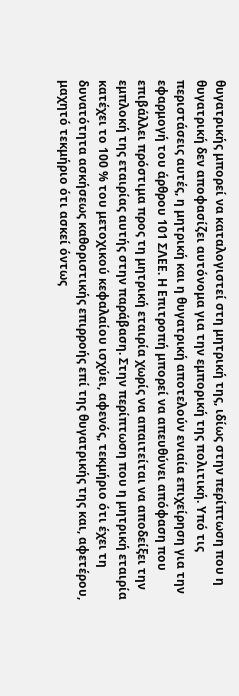θυγατρικής μπορεί να καταλογιστεί στη μητρική της, ιδίως στην περίπτωση που η θυγατρική δεν αποφασίζει αυτόνομα για την εμπορική της πολιτική. Υπό τις περιστάσεις αυτές, η μητρική και η θυγατρική αποτελούν ενιαία επιχείρηση για την εφαρμογή του άρθρου 101 ΣΛΕΕ. Η Επιτροπή μπορεί να απευθύνει απόφαση που επιβάλλει πρόστιμα προς τη μητρική εταιρία χωρίς να απαιτείται να αποδείξει την εμπλοκή της εταιρίας αυτής στην παράβαση. Στην περίπτωση που η μητρική εταιρία κατέχει το 100 % του μετοχικού κεφαλαίου ισχύει, αφενός, τεκμήριο ότι έχει τη δυνατότητα ασκήσεως καθοριστικής επιρροής επί της θυγατρικής της και, αφετέρου, μαχητό τεκμήριο ότι ασκεί όντως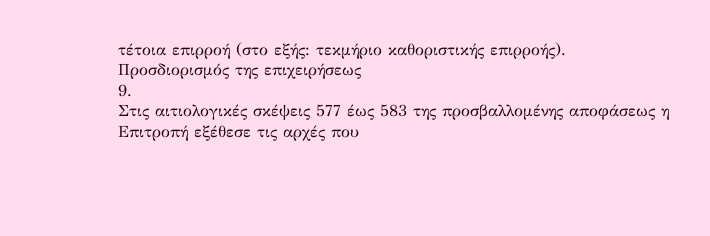τέτοια επιρροή (στο εξής: τεκμήριο καθοριστικής επιρροής).
Προσδιορισμός της επιχειρήσεως
9.
Στις αιτιολογικές σκέψεις 577 έως 583 της προσβαλλομένης αποφάσεως η Επιτροπή εξέθεσε τις αρχές που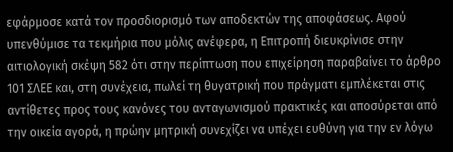εφάρμοσε κατά τον προσδιορισμό των αποδεκτών της αποφάσεως. Αφού υπενθύμισε τα τεκμήρια που μόλις ανέφερα, η Επιτροπή διευκρίνισε στην αιτιολογική σκέψη 582 ότι στην περίπτωση που επιχείρηση παραβαίνει το άρθρο 101 ΣΛΕΕ και, στη συνέχεια, πωλεί τη θυγατρική που πράγματι εμπλέκεται στις αντίθετες προς τους κανόνες του ανταγωνισμού πρακτικές και αποσύρεται από την οικεία αγορά, η πρώην μητρική συνεχίζει να υπέχει ευθύνη για την εν λόγω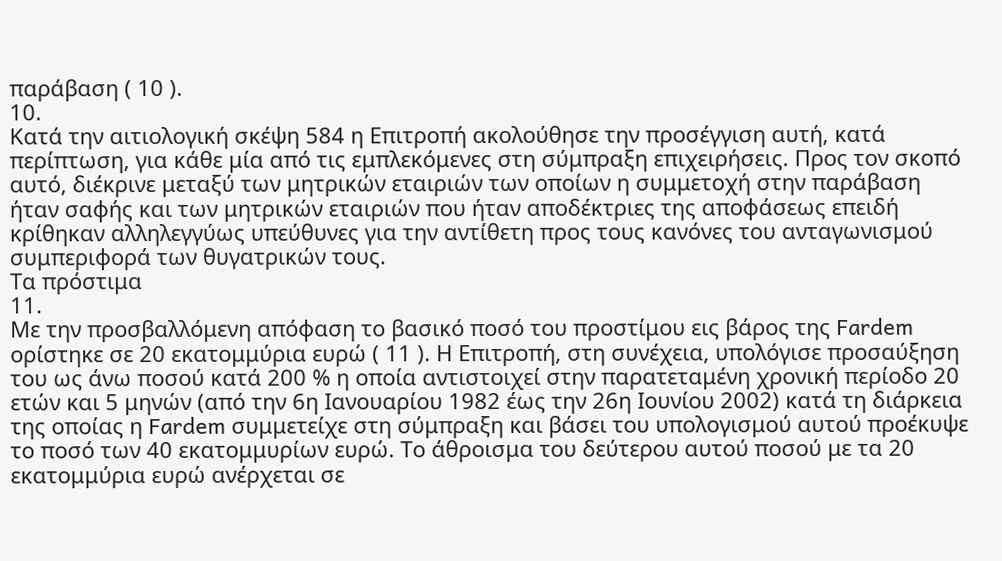παράβαση ( 10 ).
10.
Κατά την αιτιολογική σκέψη 584 η Επιτροπή ακολούθησε την προσέγγιση αυτή, κατά περίπτωση, για κάθε μία από τις εμπλεκόμενες στη σύμπραξη επιχειρήσεις. Προς τον σκοπό αυτό, διέκρινε μεταξύ των μητρικών εταιριών των οποίων η συμμετοχή στην παράβαση ήταν σαφής και των μητρικών εταιριών που ήταν αποδέκτριες της αποφάσεως επειδή κρίθηκαν αλληλεγγύως υπεύθυνες για την αντίθετη προς τους κανόνες του ανταγωνισμού συμπεριφορά των θυγατρικών τους.
Τα πρόστιμα
11.
Με την προσβαλλόμενη απόφαση το βασικό ποσό του προστίμου εις βάρος της Fardem ορίστηκε σε 20 εκατομμύρια ευρώ ( 11 ). Η Επιτροπή, στη συνέχεια, υπολόγισε προσαύξηση του ως άνω ποσού κατά 200 % η οποία αντιστοιχεί στην παρατεταμένη χρονική περίοδο 20 ετών και 5 μηνών (από την 6η Ιανουαρίου 1982 έως την 26η Ιουνίου 2002) κατά τη διάρκεια της οποίας η Fardem συμμετείχε στη σύμπραξη και βάσει του υπολογισμού αυτού προέκυψε το ποσό των 40 εκατομμυρίων ευρώ. Το άθροισμα του δεύτερου αυτού ποσού με τα 20 εκατομμύρια ευρώ ανέρχεται σε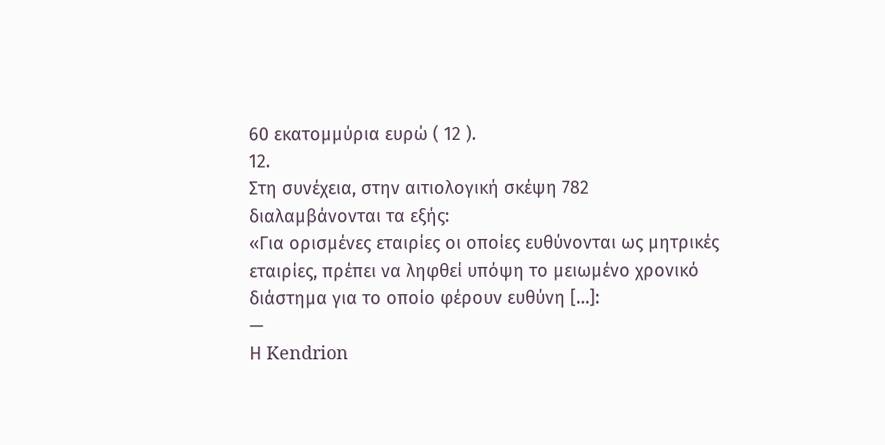60 εκατομμύρια ευρώ ( 12 ).
12.
Στη συνέχεια, στην αιτιολογική σκέψη 782 διαλαμβάνονται τα εξής:
«Για ορισμένες εταιρίες οι οποίες ευθύνονται ως μητρικές εταιρίες, πρέπει να ληφθεί υπόψη το μειωμένο χρονικό διάστημα για το οποίο φέρουν ευθύνη […]:
—
Η Kendrion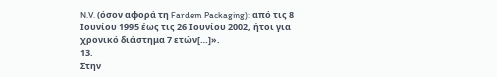N.V. (όσον αφορά τη Fardem Packaging): από τις 8 Ιουνίου 1995 έως τις 26 Ιουνίου 2002, ήτοι για χρονικό διάστημα 7 ετών[…]».
13.
Στην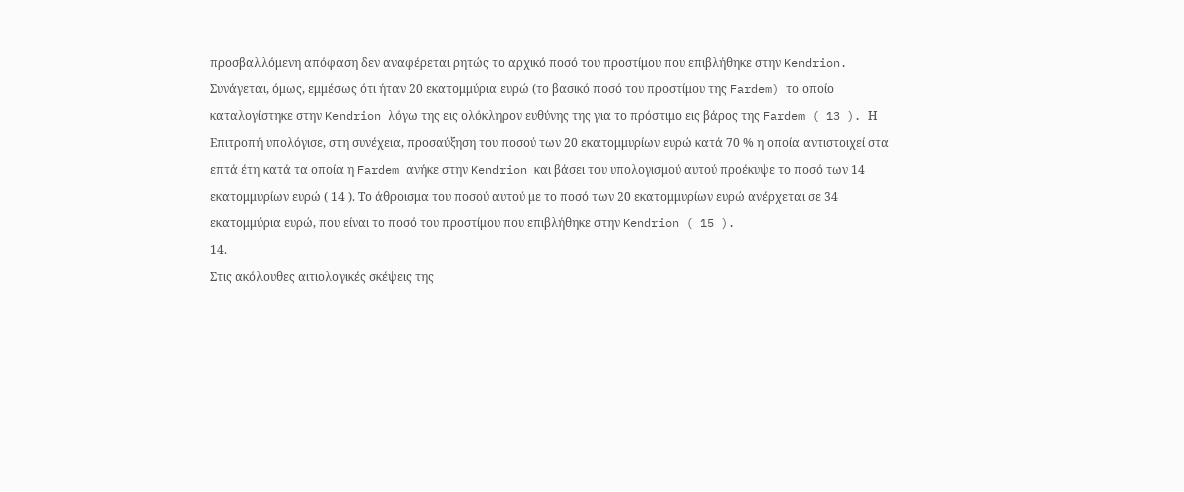προσβαλλόμενη απόφαση δεν αναφέρεται ρητώς το αρχικό ποσό του προστίμου που επιβλήθηκε στην Kendrion. Συνάγεται, όμως, εμμέσως ότι ήταν 20 εκατομμύρια ευρώ (το βασικό ποσό του προστίμου της Fardem) το οποίο καταλογίστηκε στην Kendrion λόγω της εις ολόκληρον ευθύνης της για το πρόστιμο εις βάρος της Fardem ( 13 ). Η Επιτροπή υπολόγισε, στη συνέχεια, προσαύξηση του ποσού των 20 εκατομμυρίων ευρώ κατά 70 % η οποία αντιστοιχεί στα επτά έτη κατά τα οποία η Fardem ανήκε στην Kendrion και βάσει του υπολογισμού αυτού προέκυψε το ποσό των 14 εκατομμυρίων ευρώ ( 14 ). Το άθροισμα του ποσού αυτού με το ποσό των 20 εκατομμυρίων ευρώ ανέρχεται σε 34 εκατομμύρια ευρώ, που είναι το ποσό του προστίμου που επιβλήθηκε στην Kendrion ( 15 ).
14.
Στις ακόλουθες αιτιολογικές σκέψεις της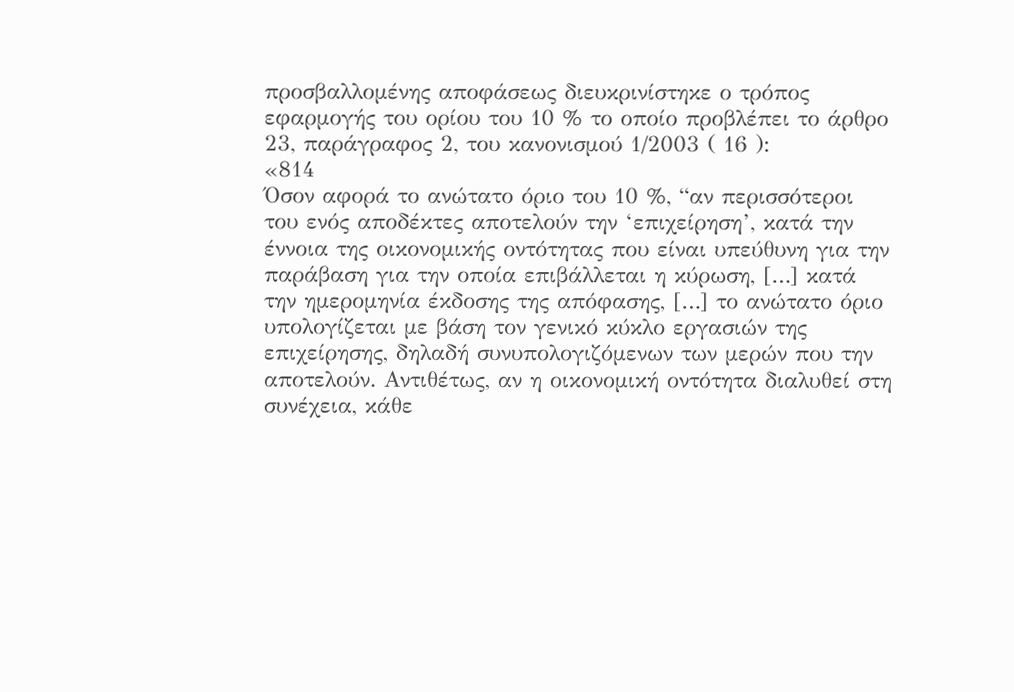προσβαλλομένης αποφάσεως διευκρινίστηκε ο τρόπος εφαρμογής του ορίου του 10 % το οποίο προβλέπει το άρθρο 23, παράγραφος 2, του κανονισμού 1/2003 ( 16 ):
«814
Όσον αφορά το ανώτατο όριο του 10 %, “αν περισσότεροι του ενός αποδέκτες αποτελούν την ‘επιχείρηση’, κατά την έννοια της οικονομικής οντότητας που είναι υπεύθυνη για την παράβαση για την οποία επιβάλλεται η κύρωση, […] κατά την ημερομηνία έκδοσης της απόφασης, […] το ανώτατο όριο υπολογίζεται με βάση τον γενικό κύκλο εργασιών της επιχείρησης, δηλαδή συνυπολογιζόμενων των μερών που την αποτελούν. Αντιθέτως, αν η οικονομική οντότητα διαλυθεί στη συνέχεια, κάθε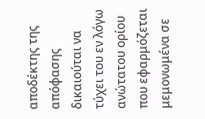αποδέκτης της απόφασης δικαιούται να τύχει του εν λόγω ανώτατου ορίου που εφαρμόζεται μεμονωμένα σε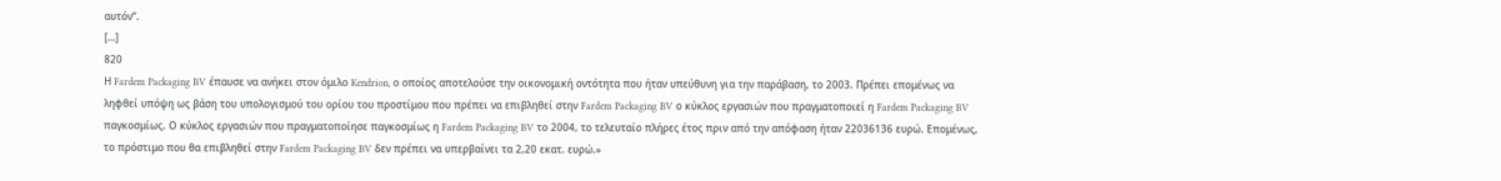αυτόν”.
[…]
820
Η Fardem Packaging BV έπαυσε να ανήκει στον όμιλο Kendrion, ο οποίος αποτελούσε την οικονομική οντότητα που ήταν υπεύθυνη για την παράβαση, το 2003. Πρέπει επομένως να ληφθεί υπόψη ως βάση του υπολογισμού του ορίου του προστίμου που πρέπει να επιβληθεί στην Fardem Packaging BV ο κύκλος εργασιών που πραγματοποιεί η Fardem Packaging BV παγκοσμίως. Ο κύκλος εργασιών που πραγματοποίησε παγκοσμίως η Fardem Packaging BV το 2004, το τελευταίο πλήρες έτος πριν από την απόφαση ήταν 22036136 ευρώ. Επομένως, το πρόστιμο που θα επιβληθεί στην Fardem Packaging BV δεν πρέπει να υπερβαίνει τα 2,20 εκατ. ευρώ.»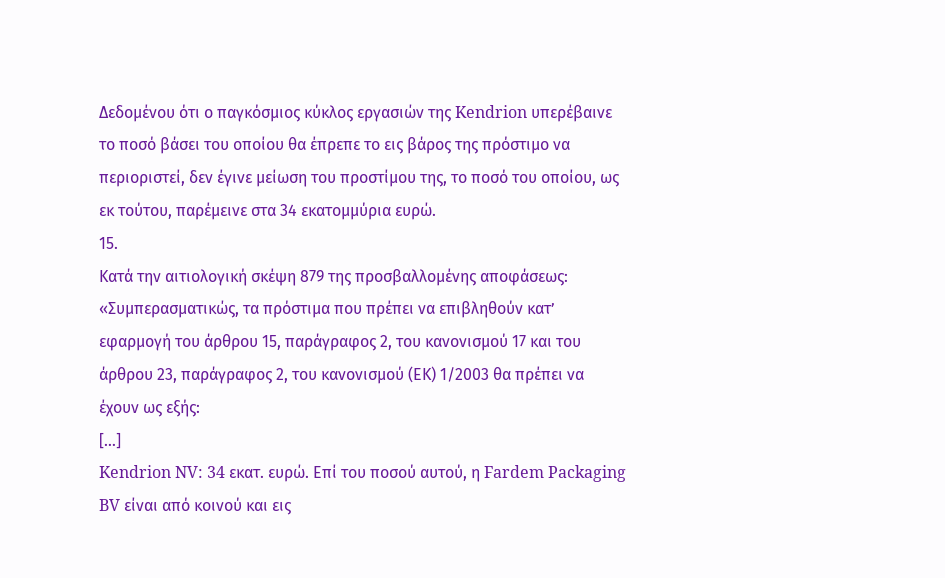Δεδομένου ότι ο παγκόσμιος κύκλος εργασιών της Kendrion υπερέβαινε το ποσό βάσει του οποίου θα έπρεπε το εις βάρος της πρόστιμο να περιοριστεί, δεν έγινε μείωση του προστίμου της, το ποσό του οποίου, ως εκ τούτου, παρέμεινε στα 34 εκατομμύρια ευρώ.
15.
Κατά την αιτιολογική σκέψη 879 της προσβαλλομένης αποφάσεως:
«Συμπερασματικώς, τα πρόστιμα που πρέπει να επιβληθούν κατ’ εφαρμογή του άρθρου 15, παράγραφος 2, του κανονισμού 17 και του άρθρου 23, παράγραφος 2, του κανονισμού (ΕΚ) 1/2003 θα πρέπει να έχουν ως εξής:
[…]
Kendrion NV: 34 εκατ. ευρώ. Επί του ποσού αυτού, η Fardem Packaging BV είναι από κοινού και εις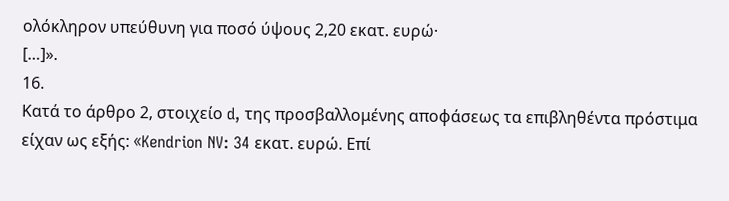ολόκληρον υπεύθυνη για ποσό ύψους 2,20 εκατ. ευρώ·
[…]».
16.
Κατά το άρθρο 2, στοιχείο d, της προσβαλλομένης αποφάσεως τα επιβληθέντα πρόστιμα είχαν ως εξής: «Kendrion NV: 34 εκατ. ευρώ. Επί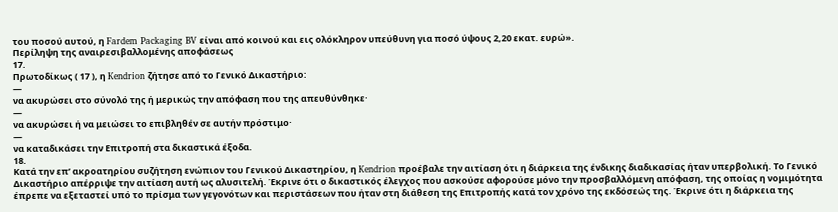του ποσού αυτού, η Fardem Packaging BV είναι από κοινού και εις ολόκληρον υπεύθυνη για ποσό ύψους 2,20 εκατ. ευρώ».
Περίληψη της αναιρεσιβαλλομένης αποφάσεως
17.
Πρωτοδίκως ( 17 ), η Kendrion ζήτησε από το Γενικό Δικαστήριο:
—
να ακυρώσει στο σύνολό της ή μερικώς την απόφαση που της απευθύνθηκε·
—
να ακυρώσει ή να μειώσει το επιβληθέν σε αυτήν πρόστιμο·
—
να καταδικάσει την Επιτροπή στα δικαστικά έξοδα.
18.
Κατά την επ’ ακροατηρίου συζήτηση ενώπιον του Γενικού Δικαστηρίου, η Kendrion προέβαλε την αιτίαση ότι η διάρκεια της ένδικης διαδικασίας ήταν υπερβολική. Το Γενικό Δικαστήριο απέρριψε την αιτίαση αυτή ως αλυσιτελή. Έκρινε ότι ο δικαστικός έλεγχος που ασκούσε αφορούσε μόνο την προσβαλλόμενη απόφαση, της οποίας η νομιμότητα έπρεπε να εξεταστεί υπό το πρίσμα των γεγονότων και περιστάσεων που ήταν στη διάθεση της Επιτροπής κατά τον χρόνο της εκδόσεώς της. Έκρινε ότι η διάρκεια της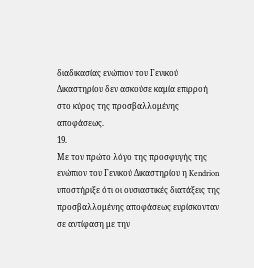διαδικασίας ενώπιον του Γενικού Δικαστηρίου δεν ασκούσε καμία επιρροή στο κύρος της προσβαλλομένης αποφάσεως.
19.
Με τον πρώτο λόγο της προσφυγής της ενώπιον του Γενικού Δικαστηρίου η Kendrion υποστήριξε ότι οι ουσιαστικές διατάξεις της προσβαλλομένης αποφάσεως ευρίσκονταν σε αντίφαση με την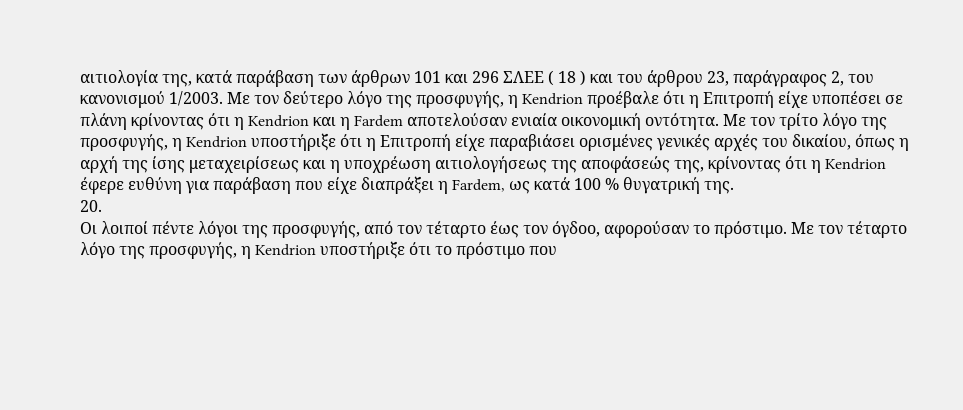αιτιολογία της, κατά παράβαση των άρθρων 101 και 296 ΣΛΕΕ ( 18 ) και του άρθρου 23, παράγραφος 2, του κανονισμού 1/2003. Με τον δεύτερο λόγο της προσφυγής, η Kendrion προέβαλε ότι η Επιτροπή είχε υποπέσει σε πλάνη κρίνοντας ότι η Kendrion και η Fardem αποτελούσαν ενιαία οικονομική οντότητα. Με τον τρίτο λόγο της προσφυγής, η Kendrion υποστήριξε ότι η Επιτροπή είχε παραβιάσει ορισμένες γενικές αρχές του δικαίου, όπως η αρχή της ίσης μεταχειρίσεως και η υποχρέωση αιτιολογήσεως της αποφάσεώς της, κρίνοντας ότι η Kendrion έφερε ευθύνη για παράβαση που είχε διαπράξει η Fardem, ως κατά 100 % θυγατρική της.
20.
Οι λοιποί πέντε λόγοι της προσφυγής, από τον τέταρτο έως τον όγδοο, αφορούσαν το πρόστιμο. Με τον τέταρτο λόγο της προσφυγής, η Kendrion υποστήριξε ότι το πρόστιμο που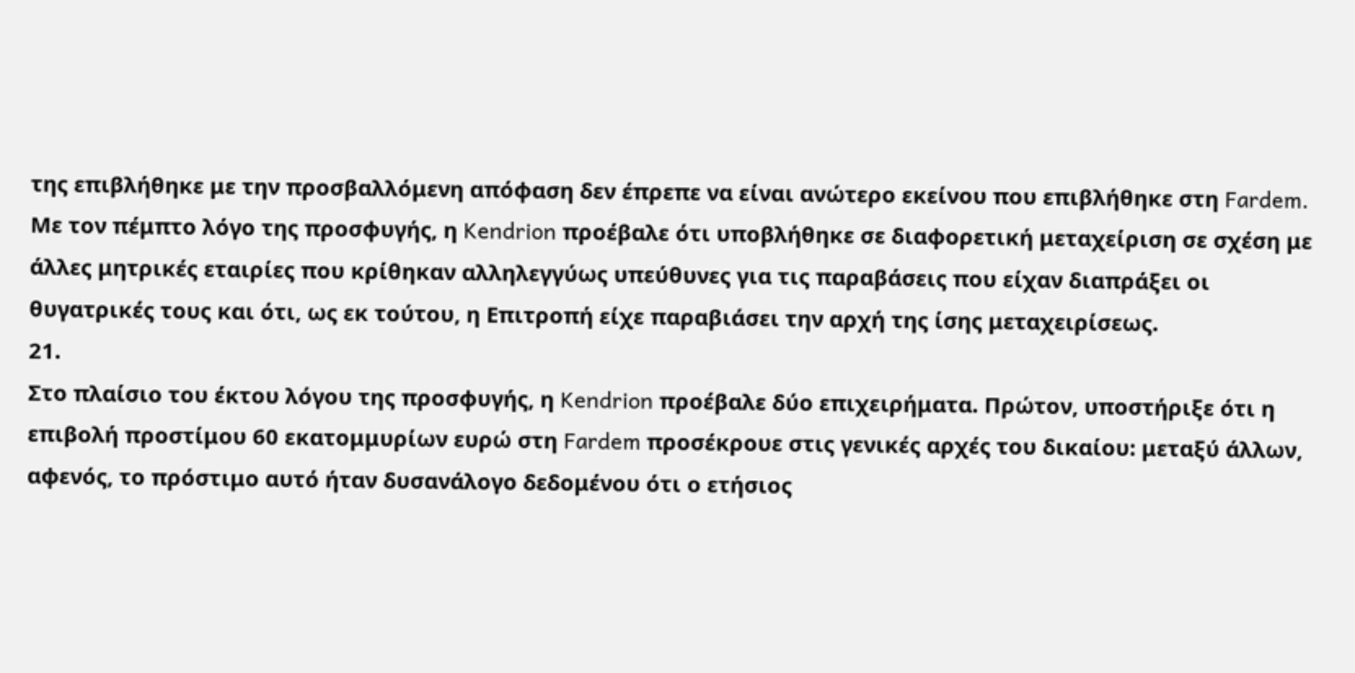της επιβλήθηκε με την προσβαλλόμενη απόφαση δεν έπρεπε να είναι ανώτερο εκείνου που επιβλήθηκε στη Fardem. Με τον πέμπτο λόγο της προσφυγής, η Kendrion προέβαλε ότι υποβλήθηκε σε διαφορετική μεταχείριση σε σχέση με άλλες μητρικές εταιρίες που κρίθηκαν αλληλεγγύως υπεύθυνες για τις παραβάσεις που είχαν διαπράξει οι θυγατρικές τους και ότι, ως εκ τούτου, η Επιτροπή είχε παραβιάσει την αρχή της ίσης μεταχειρίσεως.
21.
Στο πλαίσιο του έκτου λόγου της προσφυγής, η Kendrion προέβαλε δύο επιχειρήματα. Πρώτον, υποστήριξε ότι η επιβολή προστίμου 60 εκατομμυρίων ευρώ στη Fardem προσέκρουε στις γενικές αρχές του δικαίου: μεταξύ άλλων, αφενός, το πρόστιμο αυτό ήταν δυσανάλογο δεδομένου ότι ο ετήσιος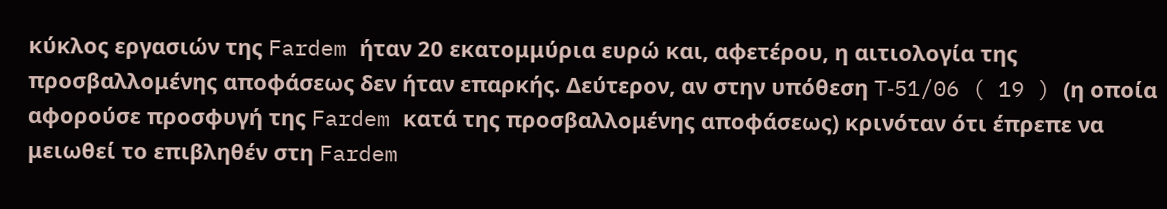κύκλος εργασιών της Fardem ήταν 20 εκατομμύρια ευρώ και, αφετέρου, η αιτιολογία της προσβαλλομένης αποφάσεως δεν ήταν επαρκής. Δεύτερον, αν στην υπόθεση T‑51/06 ( 19 ) (η οποία αφορούσε προσφυγή της Fardem κατά της προσβαλλομένης αποφάσεως) κρινόταν ότι έπρεπε να μειωθεί το επιβληθέν στη Fardem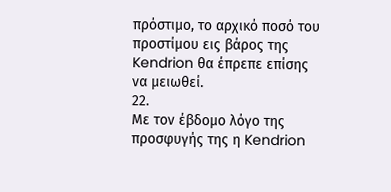πρόστιμο, το αρχικό ποσό του προστίμου εις βάρος της Kendrion θα έπρεπε επίσης να μειωθεί.
22.
Με τον έβδομο λόγο της προσφυγής της η Kendrion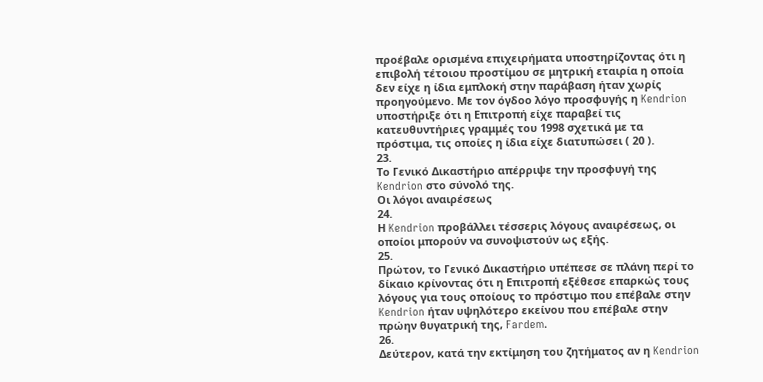προέβαλε ορισμένα επιχειρήματα υποστηρίζοντας ότι η επιβολή τέτοιου προστίμου σε μητρική εταιρία η οποία δεν είχε η ίδια εμπλοκή στην παράβαση ήταν χωρίς προηγούμενο. Με τον όγδοο λόγο προσφυγής η Kendrion υποστήριξε ότι η Επιτροπή είχε παραβεί τις κατευθυντήριες γραμμές του 1998 σχετικά με τα πρόστιμα, τις οποίες η ίδια είχε διατυπώσει ( 20 ).
23.
Το Γενικό Δικαστήριο απέρριψε την προσφυγή της Kendrion στο σύνολό της.
Οι λόγοι αναιρέσεως
24.
Η Kendrion προβάλλει τέσσερις λόγους αναιρέσεως, οι οποίοι μπορούν να συνοψιστούν ως εξής.
25.
Πρώτον, το Γενικό Δικαστήριο υπέπεσε σε πλάνη περί το δίκαιο κρίνοντας ότι η Επιτροπή εξέθεσε επαρκώς τους λόγους για τους οποίους το πρόστιμο που επέβαλε στην Kendrion ήταν υψηλότερο εκείνου που επέβαλε στην πρώην θυγατρική της, Fardem.
26.
Δεύτερον, κατά την εκτίμηση του ζητήματος αν η Kendrion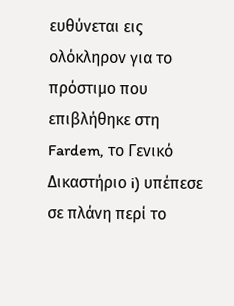ευθύνεται εις ολόκληρον για το πρόστιμο που επιβλήθηκε στη Fardem, το Γενικό Δικαστήριο i) υπέπεσε σε πλάνη περί το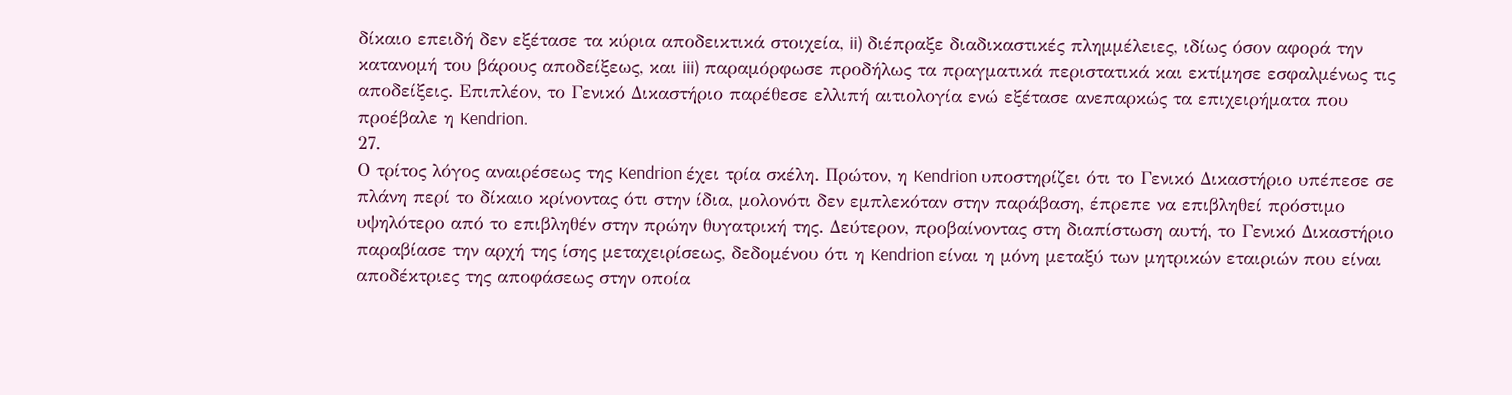δίκαιο επειδή δεν εξέτασε τα κύρια αποδεικτικά στοιχεία, ii) διέπραξε διαδικαστικές πλημμέλειες, ιδίως όσον αφορά την κατανομή του βάρους αποδείξεως, και iii) παραμόρφωσε προδήλως τα πραγματικά περιστατικά και εκτίμησε εσφαλμένως τις αποδείξεις. Επιπλέον, το Γενικό Δικαστήριο παρέθεσε ελλιπή αιτιολογία ενώ εξέτασε ανεπαρκώς τα επιχειρήματα που προέβαλε η Kendrion.
27.
Ο τρίτος λόγος αναιρέσεως της Kendrion έχει τρία σκέλη. Πρώτον, η Kendrion υποστηρίζει ότι το Γενικό Δικαστήριο υπέπεσε σε πλάνη περί το δίκαιο κρίνοντας ότι στην ίδια, μολονότι δεν εμπλεκόταν στην παράβαση, έπρεπε να επιβληθεί πρόστιμο υψηλότερο από το επιβληθέν στην πρώην θυγατρική της. Δεύτερον, προβαίνοντας στη διαπίστωση αυτή, το Γενικό Δικαστήριο παραβίασε την αρχή της ίσης μεταχειρίσεως, δεδομένου ότι η Kendrion είναι η μόνη μεταξύ των μητρικών εταιριών που είναι αποδέκτριες της αποφάσεως στην οποία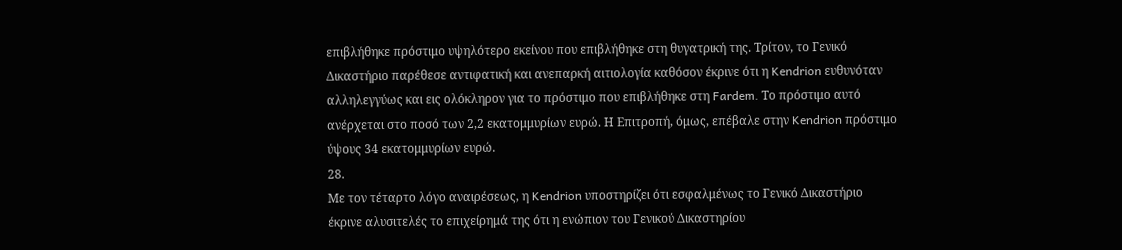επιβλήθηκε πρόστιμο υψηλότερο εκείνου που επιβλήθηκε στη θυγατρική της. Τρίτον, το Γενικό Δικαστήριο παρέθεσε αντιφατική και ανεπαρκή αιτιολογία καθόσον έκρινε ότι η Kendrion ευθυνόταν αλληλεγγύως και εις ολόκληρον για το πρόστιμο που επιβλήθηκε στη Fardem. Το πρόστιμο αυτό ανέρχεται στο ποσό των 2,2 εκατομμυρίων ευρώ. Η Επιτροπή, όμως, επέβαλε στην Kendrion πρόστιμο ύψους 34 εκατομμυρίων ευρώ.
28.
Με τον τέταρτο λόγο αναιρέσεως, η Kendrion υποστηρίζει ότι εσφαλμένως το Γενικό Δικαστήριο έκρινε αλυσιτελές το επιχείρημά της ότι η ενώπιον του Γενικού Δικαστηρίου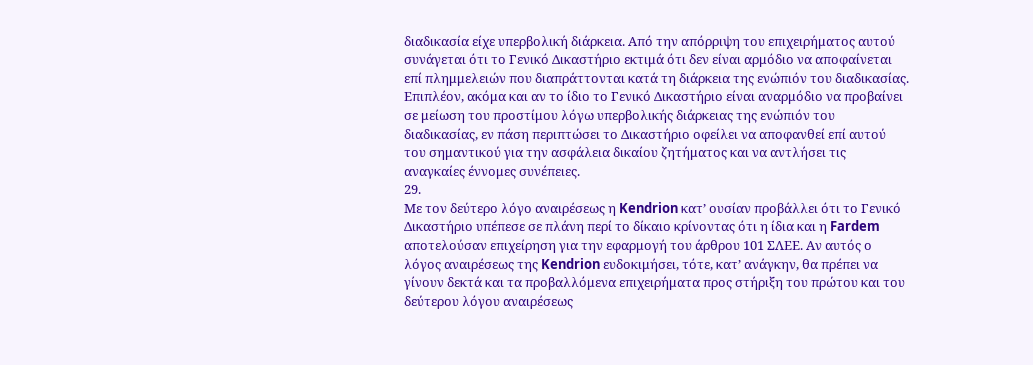διαδικασία είχε υπερβολική διάρκεια. Από την απόρριψη του επιχειρήματος αυτού συνάγεται ότι το Γενικό Δικαστήριο εκτιμά ότι δεν είναι αρμόδιο να αποφαίνεται επί πλημμελειών που διαπράττονται κατά τη διάρκεια της ενώπιόν του διαδικασίας. Επιπλέον, ακόμα και αν το ίδιο το Γενικό Δικαστήριο είναι αναρμόδιο να προβαίνει σε μείωση του προστίμου λόγω υπερβολικής διάρκειας της ενώπιόν του διαδικασίας, εν πάση περιπτώσει το Δικαστήριο οφείλει να αποφανθεί επί αυτού του σημαντικού για την ασφάλεια δικαίου ζητήματος και να αντλήσει τις αναγκαίες έννομες συνέπειες.
29.
Με τον δεύτερο λόγο αναιρέσεως η Kendrion κατ’ ουσίαν προβάλλει ότι το Γενικό Δικαστήριο υπέπεσε σε πλάνη περί το δίκαιο κρίνοντας ότι η ίδια και η Fardem αποτελούσαν επιχείρηση για την εφαρμογή του άρθρου 101 ΣΛΕΕ. Αν αυτός ο λόγος αναιρέσεως της Kendrion ευδοκιμήσει, τότε, κατ’ ανάγκην, θα πρέπει να γίνουν δεκτά και τα προβαλλόμενα επιχειρήματα προς στήριξη του πρώτου και του δεύτερου λόγου αναιρέσεως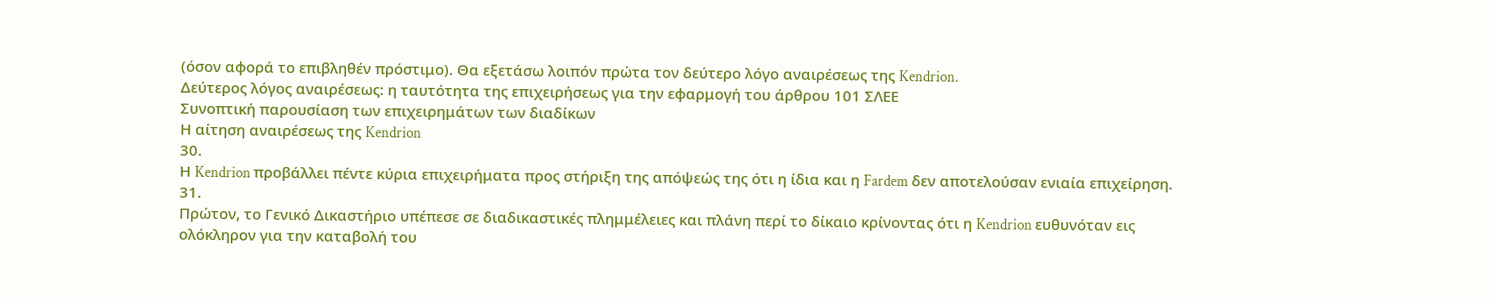(όσον αφορά το επιβληθέν πρόστιμο). Θα εξετάσω λοιπόν πρώτα τον δεύτερο λόγο αναιρέσεως της Kendrion.
Δεύτερος λόγος αναιρέσεως: η ταυτότητα της επιχειρήσεως για την εφαρμογή του άρθρου 101 ΣΛΕΕ
Συνοπτική παρουσίαση των επιχειρημάτων των διαδίκων
Η αίτηση αναιρέσεως της Kendrion
30.
Η Kendrion προβάλλει πέντε κύρια επιχειρήματα προς στήριξη της απόψεώς της ότι η ίδια και η Fardem δεν αποτελούσαν ενιαία επιχείρηση.
31.
Πρώτον, το Γενικό Δικαστήριο υπέπεσε σε διαδικαστικές πλημμέλειες και πλάνη περί το δίκαιο κρίνοντας ότι η Kendrion ευθυνόταν εις ολόκληρον για την καταβολή του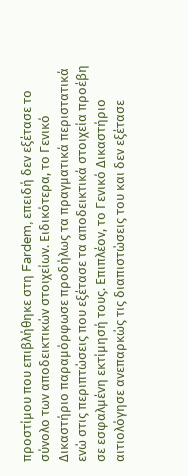προστίμου που επιβλήθηκε στη Fardem, επειδή δεν εξέτασε το σύνολο των αποδεικτικών στοιχείων. Ειδικότερα, το Γενικό Δικαστήριο παραμόρφωσε προδήλως τα πραγματικά περιστατικά ενώ στις περιπτώσεις που εξέτασε τα αποδεικτικά στοιχεία προέβη σε εσφαλμένη εκτίμησή τους. Επιπλέον, το Γενικό Δικαστήριο αιτιολόγησε ανεπαρκώς τις διαπιστώσεις του και δεν εξέτασε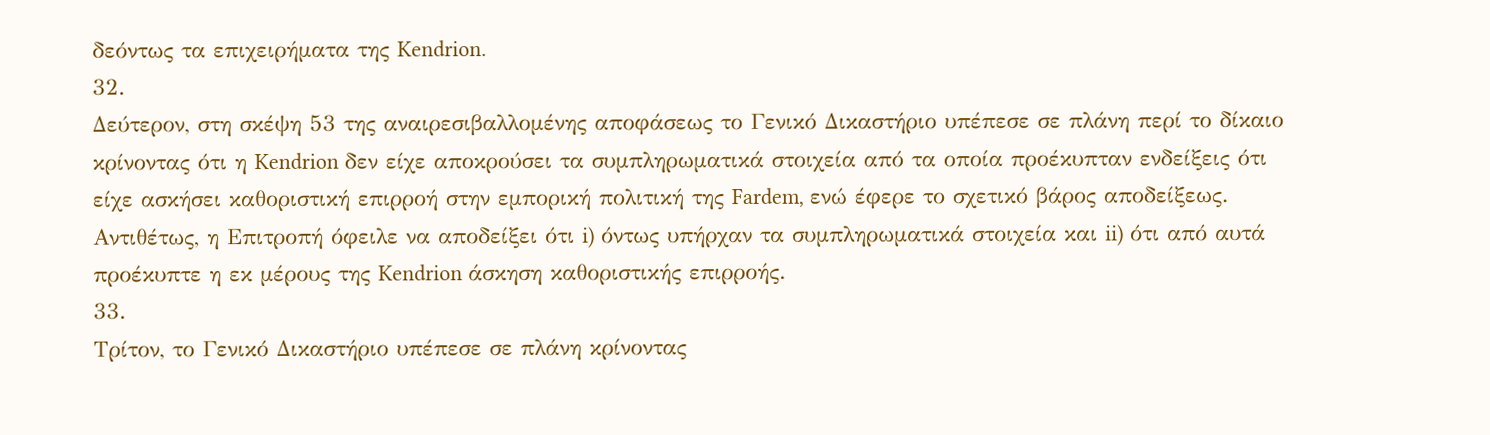δεόντως τα επιχειρήματα της Kendrion.
32.
Δεύτερον, στη σκέψη 53 της αναιρεσιβαλλομένης αποφάσεως το Γενικό Δικαστήριο υπέπεσε σε πλάνη περί το δίκαιο κρίνοντας ότι η Kendrion δεν είχε αποκρούσει τα συμπληρωματικά στοιχεία από τα οποία προέκυπταν ενδείξεις ότι είχε ασκήσει καθοριστική επιρροή στην εμπορική πολιτική της Fardem, ενώ έφερε το σχετικό βάρος αποδείξεως. Αντιθέτως, η Επιτροπή όφειλε να αποδείξει ότι i) όντως υπήρχαν τα συμπληρωματικά στοιχεία και ii) ότι από αυτά προέκυπτε η εκ μέρους της Kendrion άσκηση καθοριστικής επιρροής.
33.
Τρίτον, το Γενικό Δικαστήριο υπέπεσε σε πλάνη κρίνοντας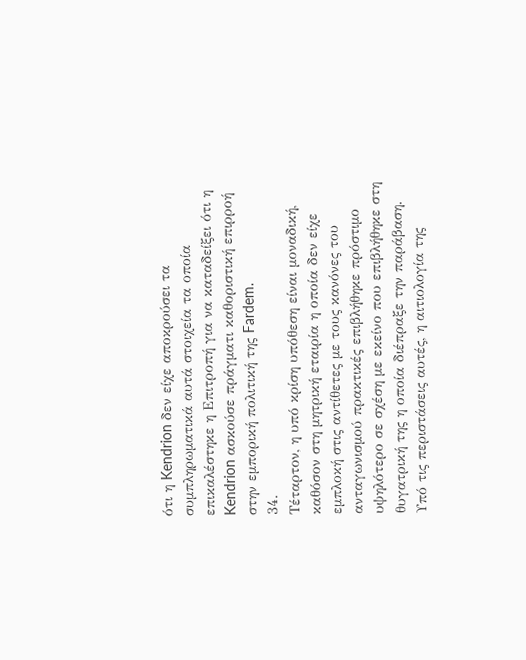ότι η Kendrion δεν είχε αποκρούσει τα συμπληρωματικά αυτά στοιχεία τα οποία επικαλέστηκε η Επιτροπή για να καταδείξει ότι η Kendrion ασκούσε πράγματι καθοριστική επιρροή στην εμπορική πολιτική της Fardem.
34.
Τέταρτον, η υπό κρίση υπόθεση είναι μοναδική, καθόσον στη μητρική εταιρία η οποία δεν είχε εμπλοκή στις αντίθετες με τους κανόνες του ανταγωνισμού πρακτικές επιβλήθηκε πρόστιμο υψηλότερο σε σχέση με εκείνο που επιβλήθηκε στη θυγατρική της η οποία διέπραξε την παράβαση. Υπό τις περιστάσεις αυτές, η αιτιολογία της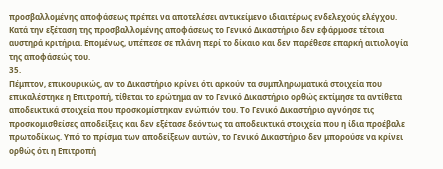προσβαλλομένης αποφάσεως πρέπει να αποτελέσει αντικείμενο ιδιαιτέρως ενδελεχούς ελέγχου. Κατά την εξέταση της προσβαλλομένης αποφάσεως το Γενικό Δικαστήριο δεν εφάρμοσε τέτοια αυστηρά κριτήρια. Επομένως, υπέπεσε σε πλάνη περί το δίκαιο και δεν παρέθεσε επαρκή αιτιολογία της αποφάσεώς του.
35.
Πέμπτον, επικουρικώς, αν το Δικαστήριο κρίνει ότι αρκούν τα συμπληρωματικά στοιχεία που επικαλέστηκε η Επιτροπή, τίθεται το ερώτημα αν το Γενικό Δικαστήριο ορθώς εκτίμησε τα αντίθετα αποδεικτικά στοιχεία που προσκομίστηκαν ενώπιόν του. Το Γενικό Δικαστήριο αγνόησε τις προσκομισθείσες αποδείξεις και δεν εξέτασε δεόντως τα αποδεικτικά στοιχεία που η ίδια προέβαλε πρωτοδίκως. Υπό το πρίσμα των αποδείξεων αυτών, το Γενικό Δικαστήριο δεν μπορούσε να κρίνει ορθώς ότι η Επιτροπή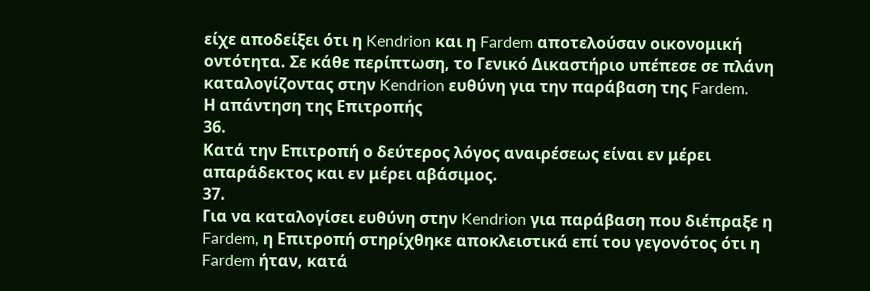είχε αποδείξει ότι η Kendrion και η Fardem αποτελούσαν οικονομική οντότητα. Σε κάθε περίπτωση, το Γενικό Δικαστήριο υπέπεσε σε πλάνη καταλογίζοντας στην Kendrion ευθύνη για την παράβαση της Fardem.
Η απάντηση της Επιτροπής
36.
Κατά την Επιτροπή ο δεύτερος λόγος αναιρέσεως είναι εν μέρει απαράδεκτος και εν μέρει αβάσιμος.
37.
Για να καταλογίσει ευθύνη στην Kendrion για παράβαση που διέπραξε η Fardem, η Επιτροπή στηρίχθηκε αποκλειστικά επί του γεγονότος ότι η Fardem ήταν, κατά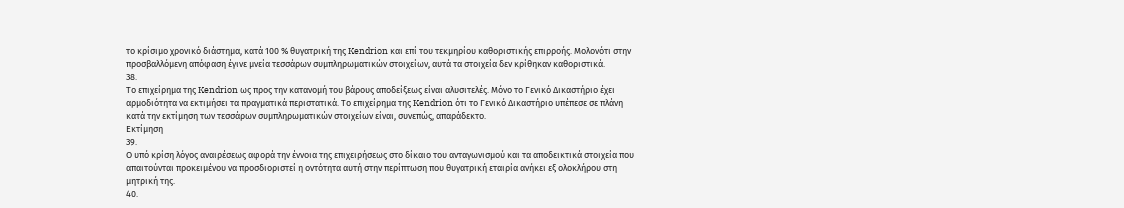το κρίσιμο χρονικό διάστημα, κατά 100 % θυγατρική της Kendrion και επί του τεκμηρίου καθοριστικής επιρροής. Μολονότι στην προσβαλλόμενη απόφαση έγινε μνεία τεσσάρων συμπληρωματικών στοιχείων, αυτά τα στοιχεία δεν κρίθηκαν καθοριστικά.
38.
Το επιχείρημα της Kendrion ως προς την κατανομή του βάρους αποδείξεως είναι αλυσιτελές. Μόνο το Γενικό Δικαστήριο έχει αρμοδιότητα να εκτιμήσει τα πραγματικά περιστατικά. Το επιχείρημα της Kendrion ότι το Γενικό Δικαστήριο υπέπεσε σε πλάνη κατά την εκτίμηση των τεσσάρων συμπληρωματικών στοιχείων είναι, συνεπώς, απαράδεκτο.
Εκτίμηση
39.
Ο υπό κρίση λόγος αναιρέσεως αφορά την έννοια της επιχειρήσεως στο δίκαιο του ανταγωνισμού και τα αποδεικτικά στοιχεία που απαιτούνται προκειμένου να προσδιοριστεί η οντότητα αυτή στην περίπτωση που θυγατρική εταιρία ανήκει εξ ολοκλήρου στη μητρική της.
40.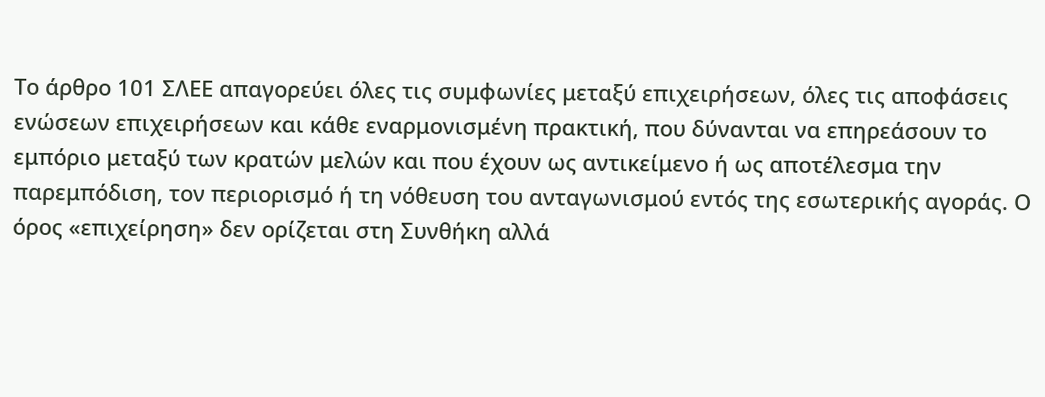Το άρθρο 101 ΣΛΕΕ απαγορεύει όλες τις συμφωνίες μεταξύ επιχειρήσεων, όλες τις αποφάσεις ενώσεων επιχειρήσεων και κάθε εναρμονισμένη πρακτική, που δύνανται να επηρεάσουν το εμπόριο μεταξύ των κρατών μελών και που έχουν ως αντικείμενο ή ως αποτέλεσμα την παρεμπόδιση, τον περιορισμό ή τη νόθευση του ανταγωνισμού εντός της εσωτερικής αγοράς. Ο όρος «επιχείρηση» δεν ορίζεται στη Συνθήκη αλλά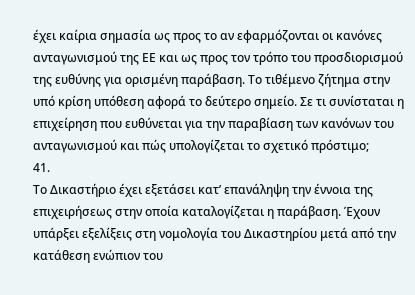έχει καίρια σημασία ως προς το αν εφαρμόζονται οι κανόνες ανταγωνισμού της ΕΕ και ως προς τον τρόπο του προσδιορισμού της ευθύνης για ορισμένη παράβαση. Το τιθέμενο ζήτημα στην υπό κρίση υπόθεση αφορά το δεύτερο σημείο. Σε τι συνίσταται η επιχείρηση που ευθύνεται για την παραβίαση των κανόνων του ανταγωνισμού και πώς υπολογίζεται το σχετικό πρόστιμο;
41.
Το Δικαστήριο έχει εξετάσει κατ’ επανάληψη την έννοια της επιχειρήσεως στην οποία καταλογίζεται η παράβαση. Έχουν υπάρξει εξελίξεις στη νομολογία του Δικαστηρίου μετά από την κατάθεση ενώπιον του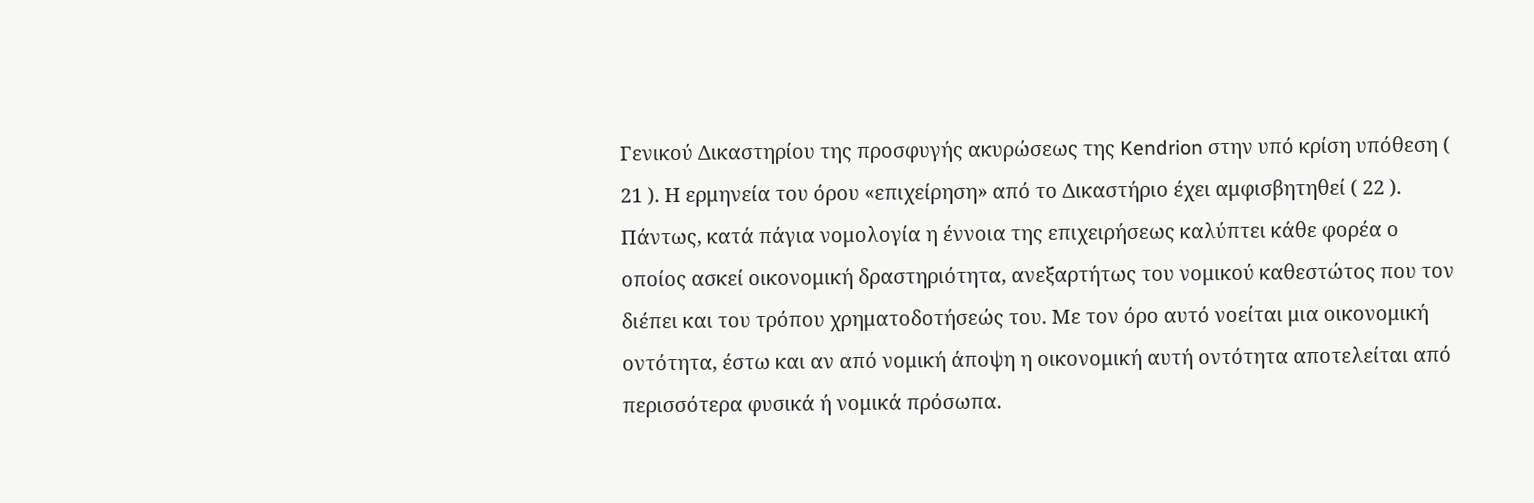Γενικού Δικαστηρίου της προσφυγής ακυρώσεως της Kendrion στην υπό κρίση υπόθεση ( 21 ). Η ερμηνεία του όρου «επιχείρηση» από το Δικαστήριο έχει αμφισβητηθεί ( 22 ). Πάντως, κατά πάγια νομολογία η έννοια της επιχειρήσεως καλύπτει κάθε φορέα ο οποίος ασκεί οικονομική δραστηριότητα, ανεξαρτήτως του νομικού καθεστώτος που τον διέπει και του τρόπου χρηματοδοτήσεώς του. Με τον όρο αυτό νοείται μια οικονομική οντότητα, έστω και αν από νομική άποψη η οικονομική αυτή οντότητα αποτελείται από περισσότερα φυσικά ή νομικά πρόσωπα.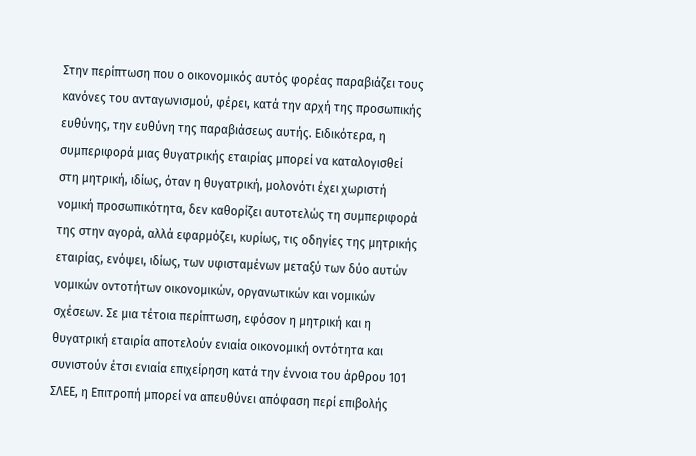Στην περίπτωση που ο οικονομικός αυτός φορέας παραβιάζει τους κανόνες του ανταγωνισμού, φέρει, κατά την αρχή της προσωπικής ευθύνης, την ευθύνη της παραβιάσεως αυτής. Ειδικότερα, η συμπεριφορά μιας θυγατρικής εταιρίας μπορεί να καταλογισθεί στη μητρική, ιδίως, όταν η θυγατρική, μολονότι έχει χωριστή νομική προσωπικότητα, δεν καθορίζει αυτοτελώς τη συμπεριφορά της στην αγορά, αλλά εφαρμόζει, κυρίως, τις οδηγίες της μητρικής εταιρίας, ενόψει, ιδίως, των υφισταμένων μεταξύ των δύο αυτών νομικών οντοτήτων οικονομικών, οργανωτικών και νομικών σχέσεων. Σε μια τέτοια περίπτωση, εφόσον η μητρική και η θυγατρική εταιρία αποτελούν ενιαία οικονομική οντότητα και συνιστούν έτσι ενιαία επιχείρηση κατά την έννοια του άρθρου 101 ΣΛΕΕ, η Επιτροπή μπορεί να απευθύνει απόφαση περί επιβολής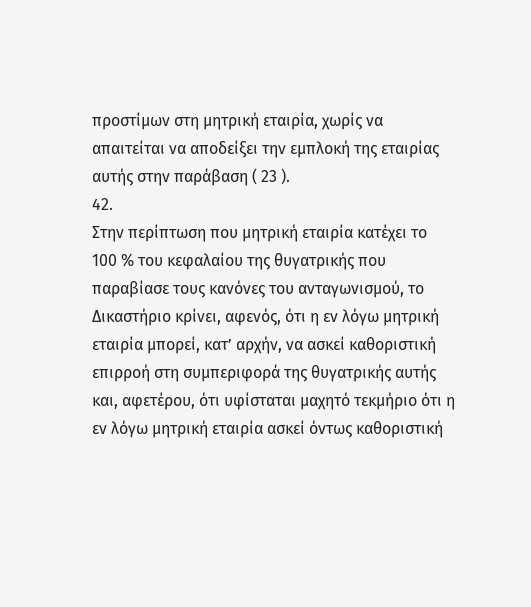προστίμων στη μητρική εταιρία, χωρίς να απαιτείται να αποδείξει την εμπλοκή της εταιρίας αυτής στην παράβαση ( 23 ).
42.
Στην περίπτωση που μητρική εταιρία κατέχει το 100 % του κεφαλαίου της θυγατρικής που παραβίασε τους κανόνες του ανταγωνισμού, το Δικαστήριο κρίνει, αφενός, ότι η εν λόγω μητρική εταιρία μπορεί, κατ’ αρχήν, να ασκεί καθοριστική επιρροή στη συμπεριφορά της θυγατρικής αυτής και, αφετέρου, ότι υφίσταται μαχητό τεκμήριο ότι η εν λόγω μητρική εταιρία ασκεί όντως καθοριστική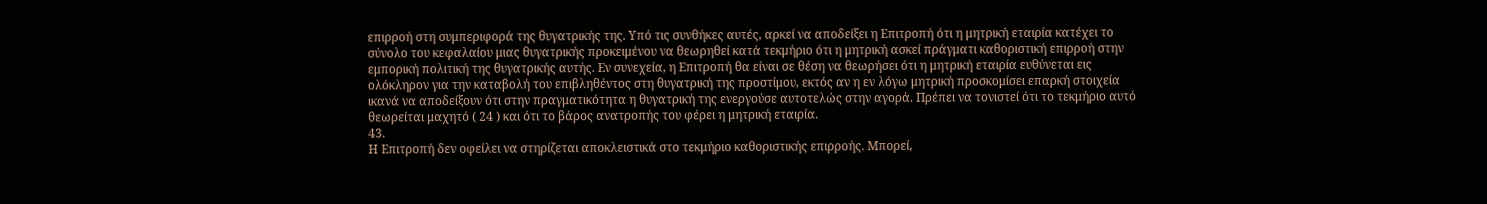επιρροή στη συμπεριφορά της θυγατρικής της. Υπό τις συνθήκες αυτές, αρκεί να αποδείξει η Επιτροπή ότι η μητρική εταιρία κατέχει το σύνολο του κεφαλαίου μιας θυγατρικής προκειμένου να θεωρηθεί κατά τεκμήριο ότι η μητρική ασκεί πράγματι καθοριστική επιρροή στην εμπορική πολιτική της θυγατρικής αυτής. Εν συνεχεία, η Επιτροπή θα είναι σε θέση να θεωρήσει ότι η μητρική εταιρία ευθύνεται εις ολόκληρον για την καταβολή του επιβληθέντος στη θυγατρική της προστίμου, εκτός αν η εν λόγω μητρική προσκομίσει επαρκή στοιχεία ικανά να αποδείξουν ότι στην πραγματικότητα η θυγατρική της ενεργούσε αυτοτελώς στην αγορά. Πρέπει να τονιστεί ότι το τεκμήριο αυτό θεωρείται μαχητό ( 24 ) και ότι το βάρος ανατροπής του φέρει η μητρική εταιρία.
43.
Η Επιτροπή δεν οφείλει να στηρίζεται αποκλειστικά στο τεκμήριο καθοριστικής επιρροής. Μπορεί,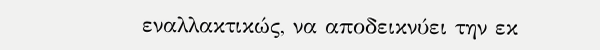εναλλακτικώς, να αποδεικνύει την εκ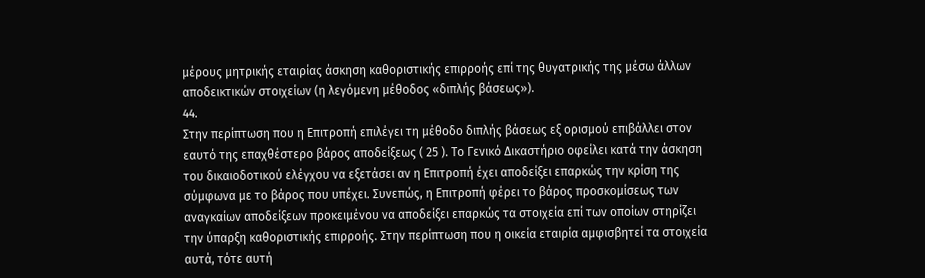μέρους μητρικής εταιρίας άσκηση καθοριστικής επιρροής επί της θυγατρικής της μέσω άλλων αποδεικτικών στοιχείων (η λεγόμενη μέθοδος «διπλής βάσεως»).
44.
Στην περίπτωση που η Επιτροπή επιλέγει τη μέθοδο διπλής βάσεως εξ ορισμού επιβάλλει στον εαυτό της επαχθέστερο βάρος αποδείξεως ( 25 ). Το Γενικό Δικαστήριο οφείλει κατά την άσκηση του δικαιοδοτικού ελέγχου να εξετάσει αν η Επιτροπή έχει αποδείξει επαρκώς την κρίση της σύμφωνα με το βάρος που υπέχει. Συνεπώς, η Επιτροπή φέρει το βάρος προσκομίσεως των αναγκαίων αποδείξεων προκειμένου να αποδείξει επαρκώς τα στοιχεία επί των οποίων στηρίζει την ύπαρξη καθοριστικής επιρροής. Στην περίπτωση που η οικεία εταιρία αμφισβητεί τα στοιχεία αυτά, τότε αυτή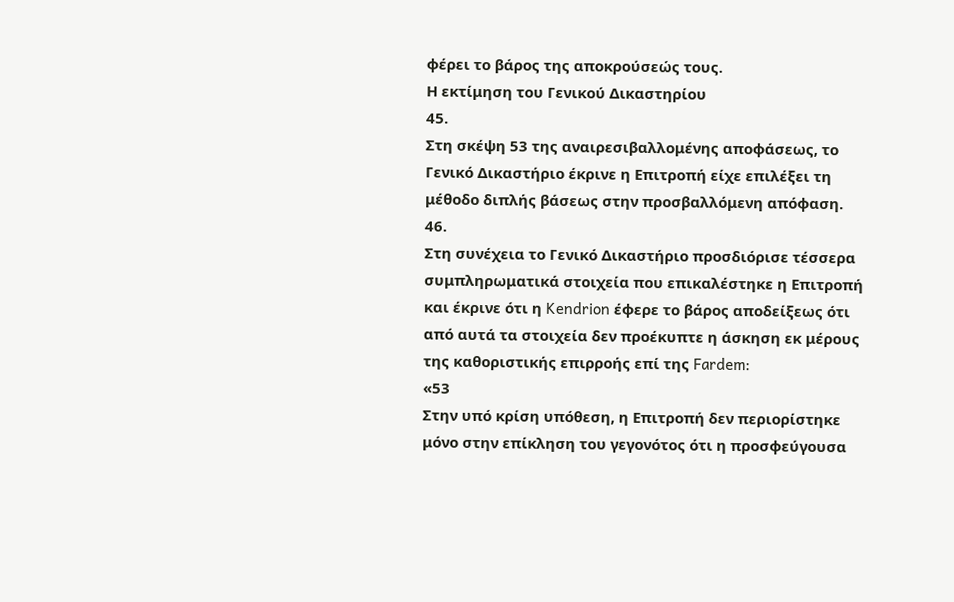φέρει το βάρος της αποκρούσεώς τους.
Η εκτίμηση του Γενικού Δικαστηρίου
45.
Στη σκέψη 53 της αναιρεσιβαλλομένης αποφάσεως, το Γενικό Δικαστήριο έκρινε η Επιτροπή είχε επιλέξει τη μέθοδο διπλής βάσεως στην προσβαλλόμενη απόφαση.
46.
Στη συνέχεια το Γενικό Δικαστήριο προσδιόρισε τέσσερα συμπληρωματικά στοιχεία που επικαλέστηκε η Επιτροπή και έκρινε ότι η Kendrion έφερε το βάρος αποδείξεως ότι από αυτά τα στοιχεία δεν προέκυπτε η άσκηση εκ μέρους της καθοριστικής επιρροής επί της Fardem:
«53
Στην υπό κρίση υπόθεση, η Επιτροπή δεν περιορίστηκε μόνο στην επίκληση του γεγονότος ότι η προσφεύγουσα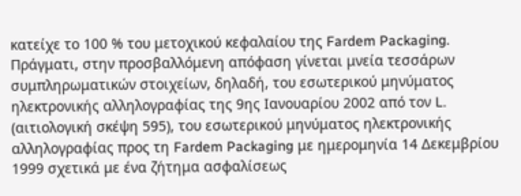κατείχε το 100 % του μετοχικού κεφαλαίου της Fardem Packaging. Πράγματι, στην προσβαλλόμενη απόφαση γίνεται μνεία τεσσάρων συμπληρωματικών στοιχείων, δηλαδή, του εσωτερικού μηνύματος ηλεκτρονικής αλληλογραφίας της 9ης Ιανουαρίου 2002 από τον L. (αιτιολογική σκέψη 595), του εσωτερικού μηνύματος ηλεκτρονικής αλληλογραφίας προς τη Fardem Packaging με ημερομηνία 14 Δεκεμβρίου 1999 σχετικά με ένα ζήτημα ασφαλίσεως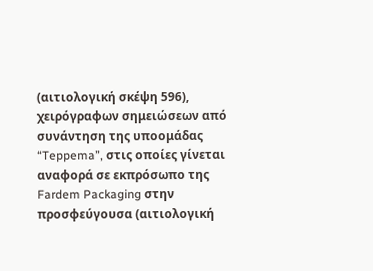(αιτιολογική σκέψη 596), χειρόγραφων σημειώσεων από συνάντηση της υποομάδας “Teppema”, στις οποίες γίνεται αναφορά σε εκπρόσωπο της Fardem Packaging στην προσφεύγουσα (αιτιολογική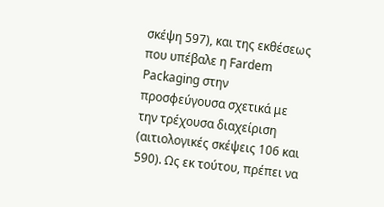σκέψη 597), και της εκθέσεως που υπέβαλε η Fardem Packaging στην προσφεύγουσα σχετικά με την τρέχουσα διαχείριση (αιτιολογικές σκέψεις 106 και 590). Ως εκ τούτου, πρέπει να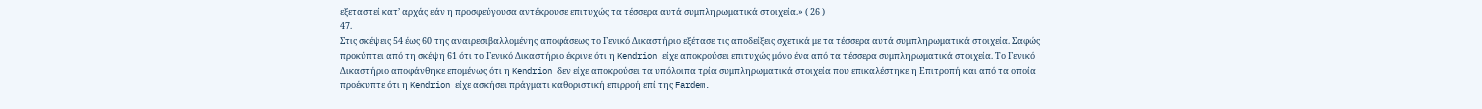εξεταστεί κατ’ αρχάς εάν η προσφεύγουσα αντέκρουσε επιτυχώς τα τέσσερα αυτά συμπληρωματικά στοιχεία.» ( 26 )
47.
Στις σκέψεις 54 έως 60 της αναιρεσιβαλλομένης αποφάσεως το Γενικό Δικαστήριο εξέτασε τις αποδείξεις σχετικά με τα τέσσερα αυτά συμπληρωματικά στοιχεία. Σαφώς προκύπτει από τη σκέψη 61 ότι το Γενικό Δικαστήριο έκρινε ότι η Kendrion είχε αποκρούσει επιτυχώς μόνο ένα από τα τέσσερα συμπληρωματικά στοιχεία. Το Γενικό Δικαστήριο αποφάνθηκε επομένως ότι η Kendrion δεν είχε αποκρούσει τα υπόλοιπα τρία συμπληρωματικά στοιχεία που επικαλέστηκε η Επιτροπή και από τα οποία προέκυπτε ότι η Kendrion είχε ασκήσει πράγματι καθοριστική επιρροή επί της Fardem.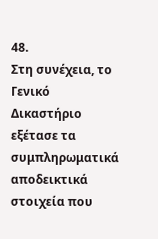48.
Στη συνέχεια, το Γενικό Δικαστήριο εξέτασε τα συμπληρωματικά αποδεικτικά στοιχεία που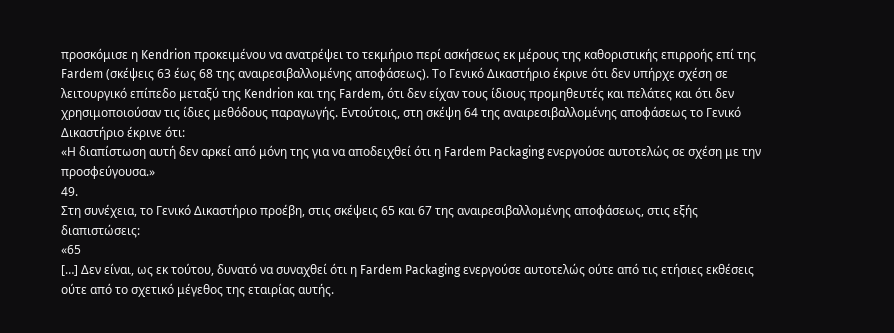προσκόμισε η Kendrion προκειμένου να ανατρέψει το τεκμήριο περί ασκήσεως εκ μέρους της καθοριστικής επιρροής επί της Fardem (σκέψεις 63 έως 68 της αναιρεσιβαλλομένης αποφάσεως). Το Γενικό Δικαστήριο έκρινε ότι δεν υπήρχε σχέση σε λειτουργικό επίπεδο μεταξύ της Kendrion και της Fardem, ότι δεν είχαν τους ίδιους προμηθευτές και πελάτες και ότι δεν χρησιμοποιούσαν τις ίδιες μεθόδους παραγωγής. Εντούτοις, στη σκέψη 64 της αναιρεσιβαλλομένης αποφάσεως το Γενικό Δικαστήριο έκρινε ότι:
«Η διαπίστωση αυτή δεν αρκεί από μόνη της για να αποδειχθεί ότι η Fardem Packaging ενεργούσε αυτοτελώς σε σχέση με την προσφεύγουσα.»
49.
Στη συνέχεια, το Γενικό Δικαστήριο προέβη, στις σκέψεις 65 και 67 της αναιρεσιβαλλομένης αποφάσεως, στις εξής διαπιστώσεις:
«65
[…] Δεν είναι, ως εκ τούτου, δυνατό να συναχθεί ότι η Fardem Packaging ενεργούσε αυτοτελώς ούτε από τις ετήσιες εκθέσεις ούτε από το σχετικό μέγεθος της εταιρίας αυτής.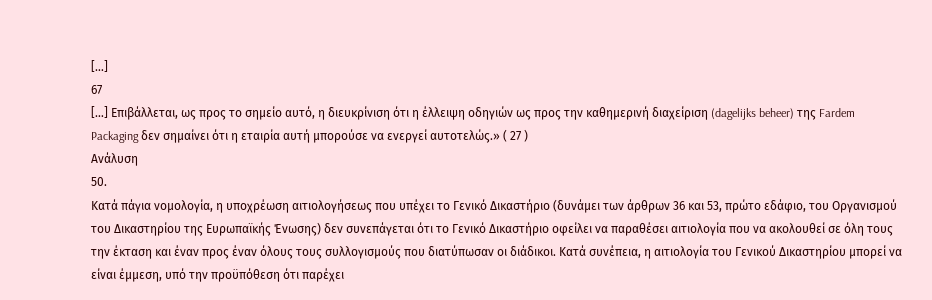[…]
67
[…] Επιβάλλεται, ως προς το σημείο αυτό, η διευκρίνιση ότι η έλλειψη οδηγιών ως προς την καθημερινή διαχείριση (dagelijks beheer) της Fardem Packaging δεν σημαίνει ότι η εταιρία αυτή μπορούσε να ενεργεί αυτοτελώς.» ( 27 )
Ανάλυση
50.
Κατά πάγια νομολογία, η υποχρέωση αιτιολογήσεως που υπέχει το Γενικό Δικαστήριο (δυνάμει των άρθρων 36 και 53, πρώτο εδάφιο, του Οργανισμού του Δικαστηρίου της Ευρωπαϊκής Ένωσης) δεν συνεπάγεται ότι το Γενικό Δικαστήριο οφείλει να παραθέσει αιτιολογία που να ακολουθεί σε όλη τους την έκταση και έναν προς έναν όλους τους συλλογισμούς που διατύπωσαν οι διάδικοι. Κατά συνέπεια, η αιτιολογία του Γενικού Δικαστηρίου μπορεί να είναι έμμεση, υπό την προϋπόθεση ότι παρέχει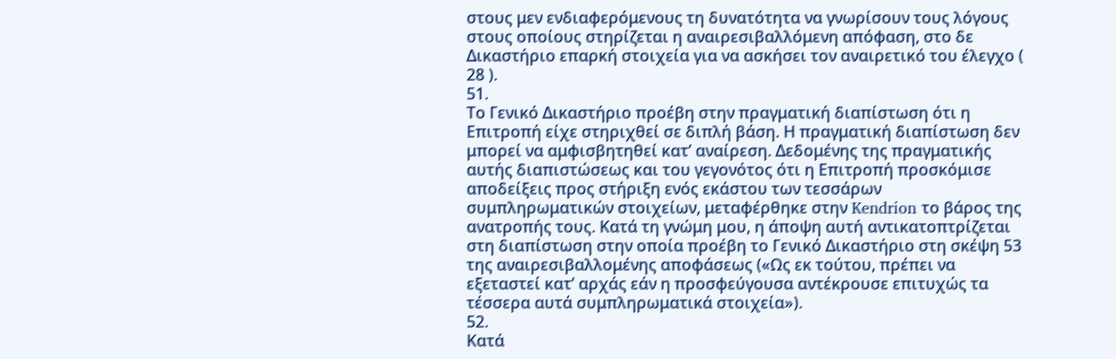στους μεν ενδιαφερόμενους τη δυνατότητα να γνωρίσουν τους λόγους στους οποίους στηρίζεται η αναιρεσιβαλλόμενη απόφαση, στο δε Δικαστήριο επαρκή στοιχεία για να ασκήσει τον αναιρετικό του έλεγχο ( 28 ).
51.
Το Γενικό Δικαστήριο προέβη στην πραγματική διαπίστωση ότι η Επιτροπή είχε στηριχθεί σε διπλή βάση. Η πραγματική διαπίστωση δεν μπορεί να αμφισβητηθεί κατ’ αναίρεση. Δεδομένης της πραγματικής αυτής διαπιστώσεως και του γεγονότος ότι η Επιτροπή προσκόμισε αποδείξεις προς στήριξη ενός εκάστου των τεσσάρων συμπληρωματικών στοιχείων, μεταφέρθηκε στην Kendrion το βάρος της ανατροπής τους. Κατά τη γνώμη μου, η άποψη αυτή αντικατοπτρίζεται στη διαπίστωση στην οποία προέβη το Γενικό Δικαστήριο στη σκέψη 53 της αναιρεσιβαλλομένης αποφάσεως («Ως εκ τούτου, πρέπει να εξεταστεί κατ’ αρχάς εάν η προσφεύγουσα αντέκρουσε επιτυχώς τα τέσσερα αυτά συμπληρωματικά στοιχεία»).
52.
Κατά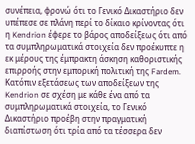συνέπεια, φρονώ ότι το Γενικό Δικαστήριο δεν υπέπεσε σε πλάνη περί το δίκαιο κρίνοντας ότι η Kendrion έφερε το βάρος αποδείξεως ότι από τα συμπληρωματικά στοιχεία δεν προέκυπτε η εκ μέρους της έμπρακτη άσκηση καθοριστικής επιρροής στην εμπορική πολιτική της Fardem. Κατόπιν εξετάσεως των αποδείξεων της Kendrion σε σχέση με κάθε ένα από τα συμπληρωματικά στοιχεία, το Γενικό Δικαστήριο προέβη στην πραγματική διαπίστωση ότι τρία από τα τέσσερα δεν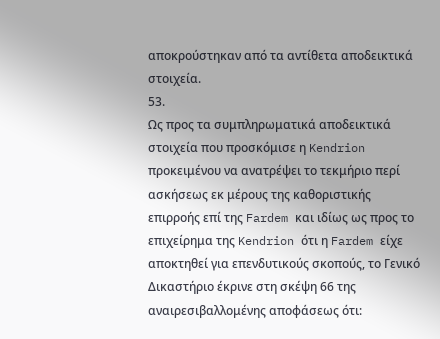αποκρούστηκαν από τα αντίθετα αποδεικτικά στοιχεία.
53.
Ως προς τα συμπληρωματικά αποδεικτικά στοιχεία που προσκόμισε η Kendrion προκειμένου να ανατρέψει το τεκμήριο περί ασκήσεως εκ μέρους της καθοριστικής επιρροής επί της Fardem και ιδίως ως προς το επιχείρημα της Kendrion ότι η Fardem είχε αποκτηθεί για επενδυτικούς σκοπούς, το Γενικό Δικαστήριο έκρινε στη σκέψη 66 της αναιρεσιβαλλομένης αποφάσεως ότι: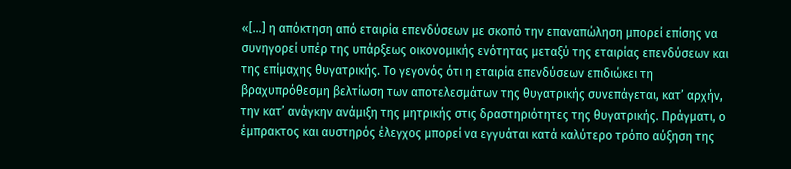«[…] η απόκτηση από εταιρία επενδύσεων με σκοπό την επαναπώληση μπορεί επίσης να συνηγορεί υπέρ της υπάρξεως οικονομικής ενότητας μεταξύ της εταιρίας επενδύσεων και της επίμαχης θυγατρικής. Το γεγονός ότι η εταιρία επενδύσεων επιδιώκει τη βραχυπρόθεσμη βελτίωση των αποτελεσμάτων της θυγατρικής συνεπάγεται, κατ’ αρχήν, την κατ’ ανάγκην ανάμιξη της μητρικής στις δραστηριότητες της θυγατρικής. Πράγματι, ο έμπρακτος και αυστηρός έλεγχος μπορεί να εγγυάται κατά καλύτερο τρόπο αύξηση της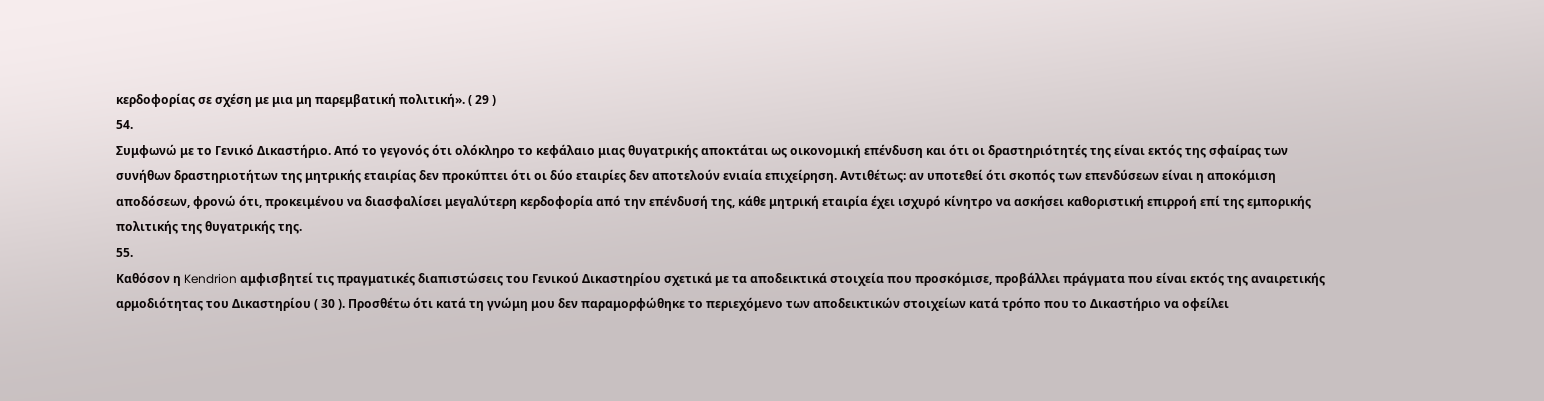κερδοφορίας σε σχέση με μια μη παρεμβατική πολιτική». ( 29 )
54.
Συμφωνώ με το Γενικό Δικαστήριο. Από το γεγονός ότι ολόκληρο το κεφάλαιο μιας θυγατρικής αποκτάται ως οικονομική επένδυση και ότι οι δραστηριότητές της είναι εκτός της σφαίρας των συνήθων δραστηριοτήτων της μητρικής εταιρίας δεν προκύπτει ότι οι δύο εταιρίες δεν αποτελούν ενιαία επιχείρηση. Αντιθέτως: αν υποτεθεί ότι σκοπός των επενδύσεων είναι η αποκόμιση αποδόσεων, φρονώ ότι, προκειμένου να διασφαλίσει μεγαλύτερη κερδοφορία από την επένδυσή της, κάθε μητρική εταιρία έχει ισχυρό κίνητρο να ασκήσει καθοριστική επιρροή επί της εμπορικής πολιτικής της θυγατρικής της.
55.
Καθόσον η Kendrion αμφισβητεί τις πραγματικές διαπιστώσεις του Γενικού Δικαστηρίου σχετικά με τα αποδεικτικά στοιχεία που προσκόμισε, προβάλλει πράγματα που είναι εκτός της αναιρετικής αρμοδιότητας του Δικαστηρίου ( 30 ). Προσθέτω ότι κατά τη γνώμη μου δεν παραμορφώθηκε το περιεχόμενο των αποδεικτικών στοιχείων κατά τρόπο που το Δικαστήριο να οφείλει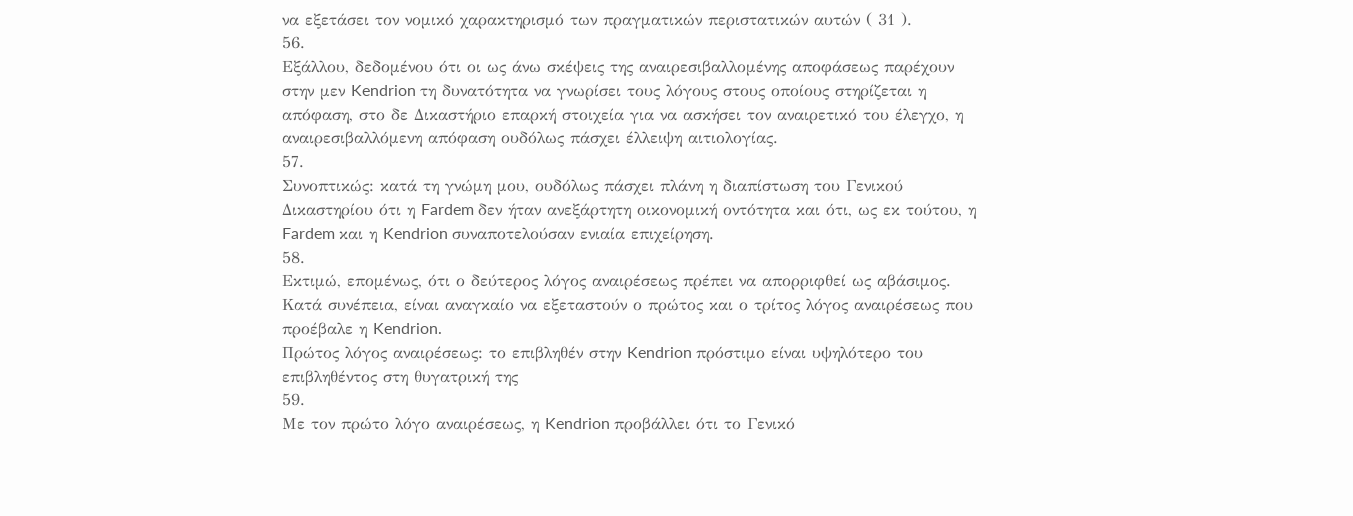να εξετάσει τον νομικό χαρακτηρισμό των πραγματικών περιστατικών αυτών ( 31 ).
56.
Εξάλλου, δεδομένου ότι οι ως άνω σκέψεις της αναιρεσιβαλλομένης αποφάσεως παρέχουν στην μεν Kendrion τη δυνατότητα να γνωρίσει τους λόγους στους οποίους στηρίζεται η απόφαση, στο δε Δικαστήριο επαρκή στοιχεία για να ασκήσει τον αναιρετικό του έλεγχο, η αναιρεσιβαλλόμενη απόφαση ουδόλως πάσχει έλλειψη αιτιολογίας.
57.
Συνοπτικώς: κατά τη γνώμη μου, ουδόλως πάσχει πλάνη η διαπίστωση του Γενικού Δικαστηρίου ότι η Fardem δεν ήταν ανεξάρτητη οικονομική οντότητα και ότι, ως εκ τούτου, η Fardem και η Kendrion συναποτελούσαν ενιαία επιχείρηση.
58.
Εκτιμώ, επομένως, ότι ο δεύτερος λόγος αναιρέσεως πρέπει να απορριφθεί ως αβάσιμος. Κατά συνέπεια, είναι αναγκαίο να εξεταστούν ο πρώτος και ο τρίτος λόγος αναιρέσεως που προέβαλε η Kendrion.
Πρώτος λόγος αναιρέσεως: το επιβληθέν στην Kendrion πρόστιμο είναι υψηλότερο του επιβληθέντος στη θυγατρική της
59.
Με τον πρώτο λόγο αναιρέσεως, η Kendrion προβάλλει ότι το Γενικό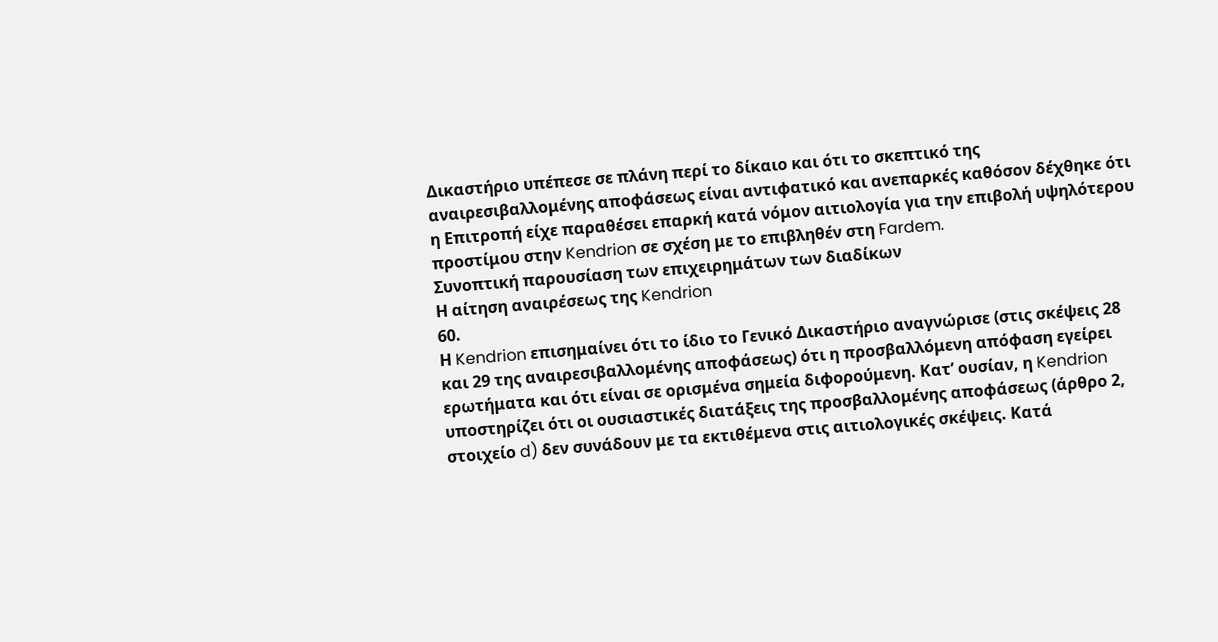Δικαστήριο υπέπεσε σε πλάνη περί το δίκαιο και ότι το σκεπτικό της αναιρεσιβαλλομένης αποφάσεως είναι αντιφατικό και ανεπαρκές καθόσον δέχθηκε ότι η Επιτροπή είχε παραθέσει επαρκή κατά νόμον αιτιολογία για την επιβολή υψηλότερου προστίμου στην Kendrion σε σχέση με το επιβληθέν στη Fardem.
Συνοπτική παρουσίαση των επιχειρημάτων των διαδίκων
Η αίτηση αναιρέσεως της Kendrion
60.
Η Kendrion επισημαίνει ότι το ίδιο το Γενικό Δικαστήριο αναγνώρισε (στις σκέψεις 28 και 29 της αναιρεσιβαλλομένης αποφάσεως) ότι η προσβαλλόμενη απόφαση εγείρει ερωτήματα και ότι είναι σε ορισμένα σημεία διφορούμενη. Κατ’ ουσίαν, η Kendrion υποστηρίζει ότι οι ουσιαστικές διατάξεις της προσβαλλομένης αποφάσεως (άρθρο 2, στοιχείο d) δεν συνάδουν με τα εκτιθέμενα στις αιτιολογικές σκέψεις. Κατά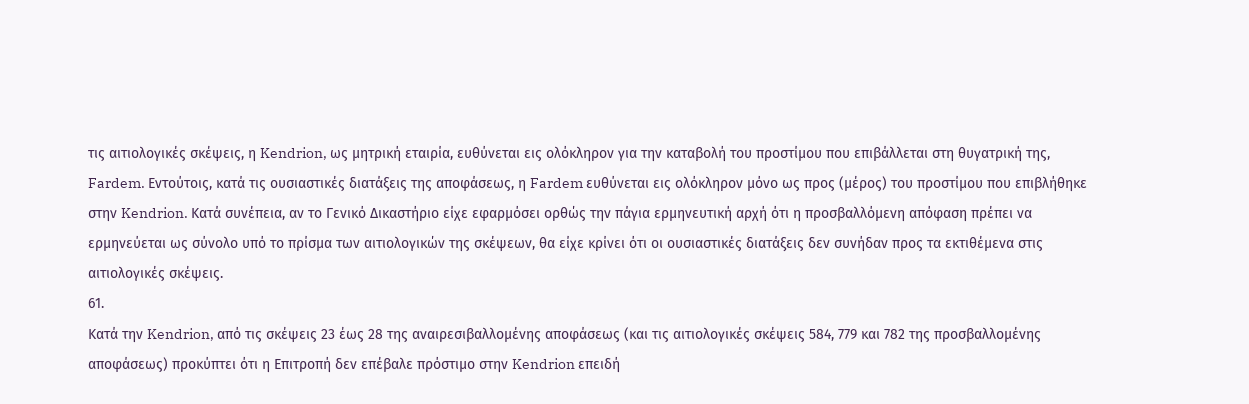τις αιτιολογικές σκέψεις, η Kendrion, ως μητρική εταιρία, ευθύνεται εις ολόκληρον για την καταβολή του προστίμου που επιβάλλεται στη θυγατρική της, Fardem. Εντούτοις, κατά τις ουσιαστικές διατάξεις της αποφάσεως, η Fardem ευθύνεται εις ολόκληρον μόνο ως προς (μέρος) του προστίμου που επιβλήθηκε στην Kendrion. Κατά συνέπεια, αν το Γενικό Δικαστήριο είχε εφαρμόσει ορθώς την πάγια ερμηνευτική αρχή ότι η προσβαλλόμενη απόφαση πρέπει να ερμηνεύεται ως σύνολο υπό το πρίσμα των αιτιολογικών της σκέψεων, θα είχε κρίνει ότι οι ουσιαστικές διατάξεις δεν συνήδαν προς τα εκτιθέμενα στις αιτιολογικές σκέψεις.
61.
Κατά την Kendrion, από τις σκέψεις 23 έως 28 της αναιρεσιβαλλομένης αποφάσεως (και τις αιτιολογικές σκέψεις 584, 779 και 782 της προσβαλλομένης αποφάσεως) προκύπτει ότι η Επιτροπή δεν επέβαλε πρόστιμο στην Kendrion επειδή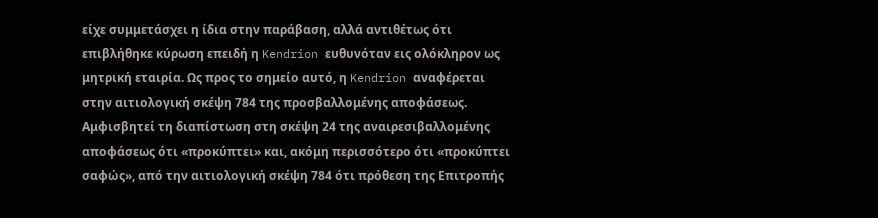είχε συμμετάσχει η ίδια στην παράβαση, αλλά αντιθέτως ότι επιβλήθηκε κύρωση επειδή η Kendrion ευθυνόταν εις ολόκληρον ως μητρική εταιρία. Ως προς το σημείο αυτό, η Kendrion αναφέρεται στην αιτιολογική σκέψη 784 της προσβαλλομένης αποφάσεως. Αμφισβητεί τη διαπίστωση στη σκέψη 24 της αναιρεσιβαλλομένης αποφάσεως ότι «προκύπτει» και, ακόμη περισσότερο ότι «προκύπτει σαφώς», από την αιτιολογική σκέψη 784 ότι πρόθεση της Επιτροπής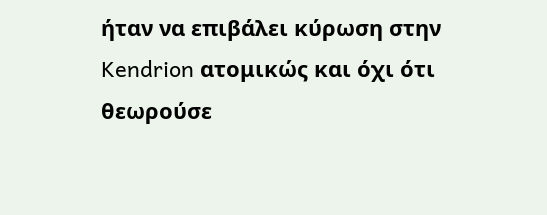ήταν να επιβάλει κύρωση στην Kendrion ατομικώς και όχι ότι θεωρούσε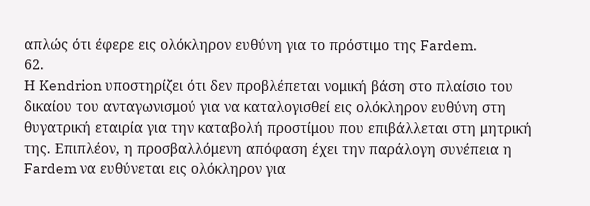απλώς ότι έφερε εις ολόκληρον ευθύνη για το πρόστιμο της Fardem.
62.
Η Kendrion υποστηρίζει ότι δεν προβλέπεται νομική βάση στο πλαίσιο του δικαίου του ανταγωνισμού για να καταλογισθεί εις ολόκληρον ευθύνη στη θυγατρική εταιρία για την καταβολή προστίμου που επιβάλλεται στη μητρική της. Επιπλέον, η προσβαλλόμενη απόφαση έχει την παράλογη συνέπεια η Fardem να ευθύνεται εις ολόκληρον για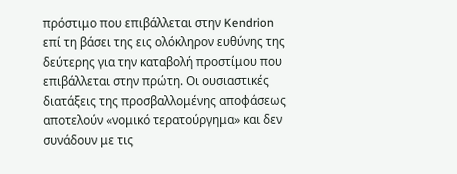πρόστιμο που επιβάλλεται στην Kendrion επί τη βάσει της εις ολόκληρον ευθύνης της δεύτερης για την καταβολή προστίμου που επιβάλλεται στην πρώτη. Οι ουσιαστικές διατάξεις της προσβαλλομένης αποφάσεως αποτελούν «νομικό τερατούργημα» και δεν συνάδουν με τις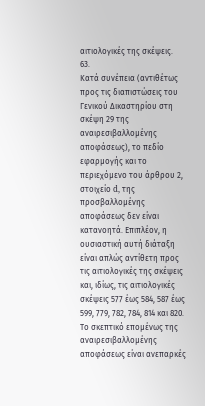αιτιολογικές της σκέψεις.
63.
Κατά συνέπεια (αντιθέτως προς τις διαπιστώσεις του Γενικού Δικαστηρίου στη σκέψη 29 της αναιρεσιβαλλομένης αποφάσεως), το πεδίο εφαρμογής και το περιεχόμενο του άρθρου 2, στοιχείο d, της προσβαλλομένης αποφάσεως δεν είναι κατανοητά. Επιπλέον, η ουσιαστική αυτή διάταξη είναι απλώς αντίθετη προς τις αιτιολογικές της σκέψεις και, ιδίως, τις αιτιολογικές σκέψεις 577 έως 584, 587 έως 599, 779, 782, 784, 814 και 820. Το σκεπτικό επομένως της αναιρεσιβαλλομένης αποφάσεως είναι ανεπαρκές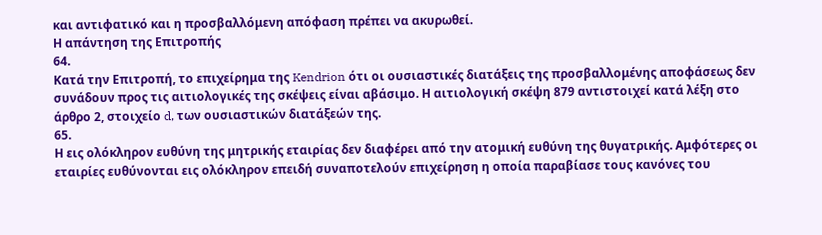και αντιφατικό και η προσβαλλόμενη απόφαση πρέπει να ακυρωθεί.
Η απάντηση της Επιτροπής
64.
Κατά την Επιτροπή, το επιχείρημα της Kendrion ότι οι ουσιαστικές διατάξεις της προσβαλλομένης αποφάσεως δεν συνάδουν προς τις αιτιολογικές της σκέψεις είναι αβάσιμο. Η αιτιολογική σκέψη 879 αντιστοιχεί κατά λέξη στο άρθρο 2, στοιχείο d, των ουσιαστικών διατάξεών της.
65.
Η εις ολόκληρον ευθύνη της μητρικής εταιρίας δεν διαφέρει από την ατομική ευθύνη της θυγατρικής. Αμφότερες οι εταιρίες ευθύνονται εις ολόκληρον επειδή συναποτελούν επιχείρηση η οποία παραβίασε τους κανόνες του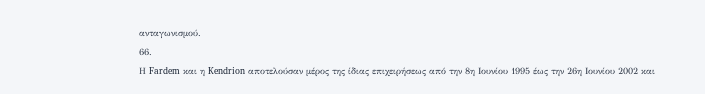ανταγωνισμού.
66.
Η Fardem και η Kendrion αποτελούσαν μέρος της ίδιας επιχειρήσεως από την 8η Ιουνίου 1995 έως την 26η Ιουνίου 2002 και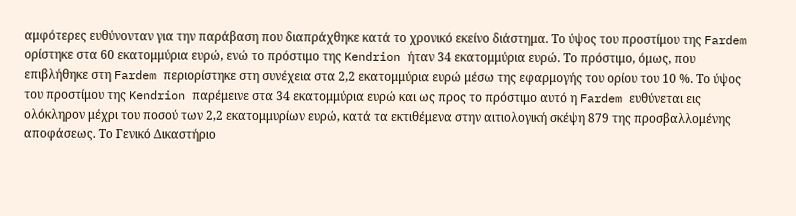αμφότερες ευθύνονταν για την παράβαση που διαπράχθηκε κατά το χρονικό εκείνο διάστημα. Το ύψος του προστίμου της Fardem ορίστηκε στα 60 εκατομμύρια ευρώ, ενώ το πρόστιμο της Kendrion ήταν 34 εκατομμύρια ευρώ. Το πρόστιμο, όμως, που επιβλήθηκε στη Fardem περιορίστηκε στη συνέχεια στα 2,2 εκατομμύρια ευρώ μέσω της εφαρμογής του ορίου του 10 %. Το ύψος του προστίμου της Kendrion παρέμεινε στα 34 εκατομμύρια ευρώ και ως προς το πρόστιμο αυτό η Fardem ευθύνεται εις ολόκληρον μέχρι του ποσού των 2,2 εκατομμυρίων ευρώ, κατά τα εκτιθέμενα στην αιτιολογική σκέψη 879 της προσβαλλομένης αποφάσεως. Το Γενικό Δικαστήριο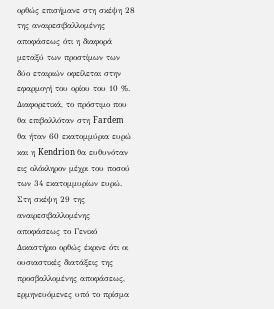ορθώς επισήμανε στη σκέψη 28 της αναιρεσιβαλλομένης αποφάσεως ότι η διαφορά μεταξύ των προστίμων των δύο εταιριών οφείλεται στην εφαρμογή του ορίου του 10 %. Διαφορετικά, το πρόστιμο που θα επιβαλλόταν στη Fardem θα ήταν 60 εκατομμύρια ευρώ και η Kendrion θα ευθυνόταν εις ολόκληρον μέχρι του ποσού των 34 εκατομμυρίων ευρώ. Στη σκέψη 29 της αναιρεσιβαλλομένης αποφάσεως το Γενικό Δικαστήριο ορθώς έκρινε ότι οι ουσιαστικές διατάξεις της προσβαλλομένης αποφάσεως, ερμηνευόμενες υπό το πρίσμα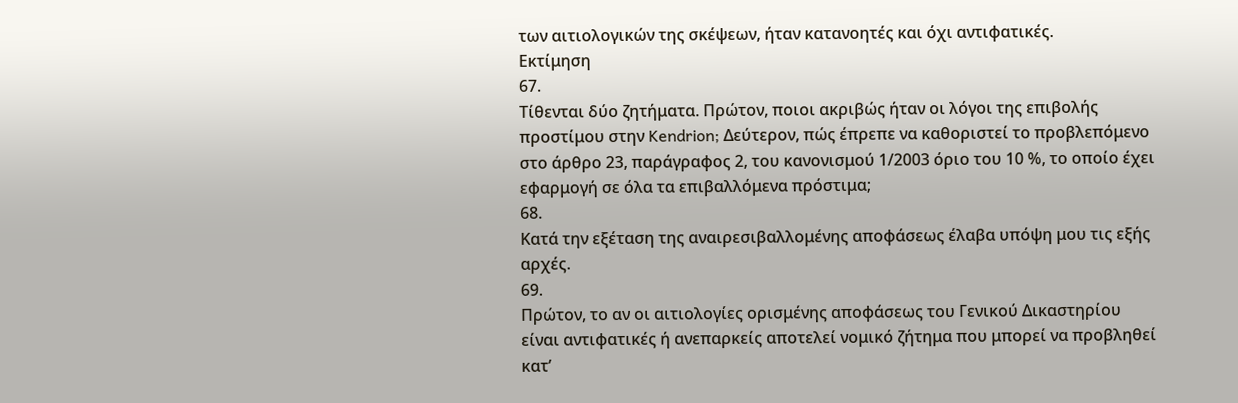των αιτιολογικών της σκέψεων, ήταν κατανοητές και όχι αντιφατικές.
Εκτίμηση
67.
Τίθενται δύο ζητήματα. Πρώτον, ποιοι ακριβώς ήταν οι λόγοι της επιβολής προστίμου στην Kendrion; Δεύτερον, πώς έπρεπε να καθοριστεί το προβλεπόμενο στο άρθρο 23, παράγραφος 2, του κανονισμού 1/2003 όριο του 10 %, το οποίο έχει εφαρμογή σε όλα τα επιβαλλόμενα πρόστιμα;
68.
Κατά την εξέταση της αναιρεσιβαλλομένης αποφάσεως έλαβα υπόψη μου τις εξής αρχές.
69.
Πρώτον, το αν οι αιτιολογίες ορισμένης αποφάσεως του Γενικού Δικαστηρίου είναι αντιφατικές ή ανεπαρκείς αποτελεί νομικό ζήτημα που μπορεί να προβληθεί κατ’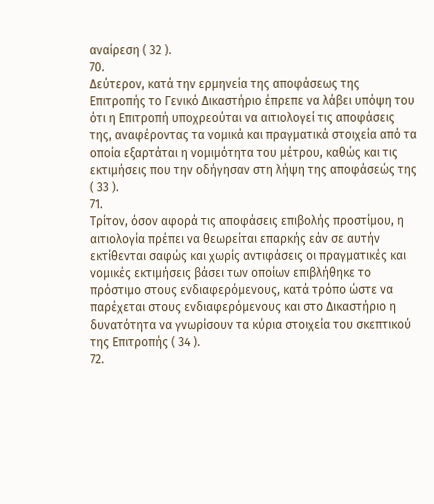αναίρεση ( 32 ).
70.
Δεύτερον, κατά την ερμηνεία της αποφάσεως της Επιτροπής το Γενικό Δικαστήριο έπρεπε να λάβει υπόψη του ότι η Επιτροπή υποχρεούται να αιτιολογεί τις αποφάσεις της, αναφέροντας τα νομικά και πραγματικά στοιχεία από τα οποία εξαρτάται η νομιμότητα του μέτρου, καθώς και τις εκτιμήσεις που την οδήγησαν στη λήψη της αποφάσεώς της ( 33 ).
71.
Τρίτον, όσον αφορά τις αποφάσεις επιβολής προστίμου, η αιτιολογία πρέπει να θεωρείται επαρκής εάν σε αυτήν εκτίθενται σαφώς και χωρίς αντιφάσεις οι πραγματικές και νομικές εκτιμήσεις βάσει των οποίων επιβλήθηκε το πρόστιμο στους ενδιαφερόμενους, κατά τρόπο ώστε να παρέχεται στους ενδιαφερόμενους και στο Δικαστήριο η δυνατότητα να γνωρίσουν τα κύρια στοιχεία του σκεπτικού της Επιτροπής ( 34 ).
72.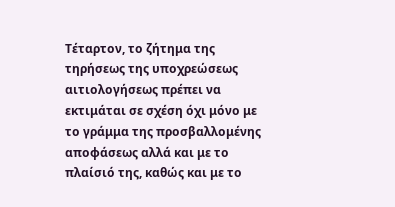Τέταρτον, το ζήτημα της τηρήσεως της υποχρεώσεως αιτιολογήσεως πρέπει να εκτιμάται σε σχέση όχι μόνο με το γράμμα της προσβαλλομένης αποφάσεως αλλά και με το πλαίσιό της, καθώς και με το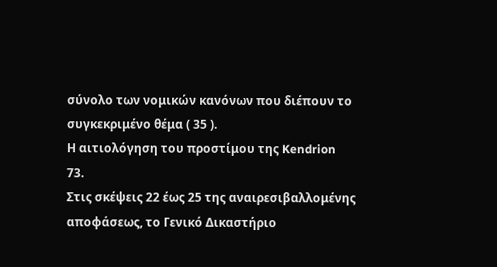σύνολο των νομικών κανόνων που διέπουν το συγκεκριμένο θέμα ( 35 ).
Η αιτιολόγηση του προστίμου της Kendrion
73.
Στις σκέψεις 22 έως 25 της αναιρεσιβαλλομένης αποφάσεως, το Γενικό Δικαστήριο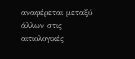αναφέρεται μεταξύ άλλων στις αιτιολογικές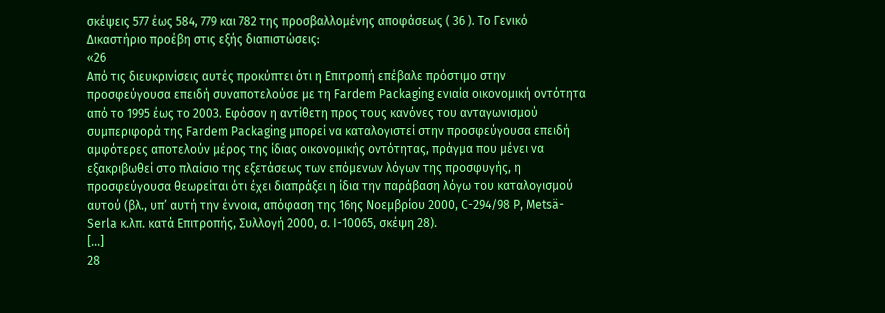σκέψεις 577 έως 584, 779 και 782 της προσβαλλομένης αποφάσεως ( 36 ). Το Γενικό Δικαστήριο προέβη στις εξής διαπιστώσεις:
«26
Από τις διευκρινίσεις αυτές προκύπτει ότι η Επιτροπή επέβαλε πρόστιμο στην προσφεύγουσα επειδή συναποτελούσε με τη Fardem Packaging ενιαία οικονομική οντότητα από το 1995 έως το 2003. Εφόσον η αντίθετη προς τους κανόνες του ανταγωνισμού συμπεριφορά της Fardem Packaging μπορεί να καταλογιστεί στην προσφεύγουσα επειδή αμφότερες αποτελούν μέρος της ίδιας οικονομικής οντότητας, πράγμα που μένει να εξακριβωθεί στο πλαίσιο της εξετάσεως των επόμενων λόγων της προσφυγής, η προσφεύγουσα θεωρείται ότι έχει διαπράξει η ίδια την παράβαση λόγω του καταλογισμού αυτού (βλ., υπ’ αυτή την έννοια, απόφαση της 16ης Νοεμβρίου 2000, C-294/98 P, Metsä-Serla κ.λπ. κατά Επιτροπής, Συλλογή 2000, σ. I-10065, σκέψη 28).
[…]
28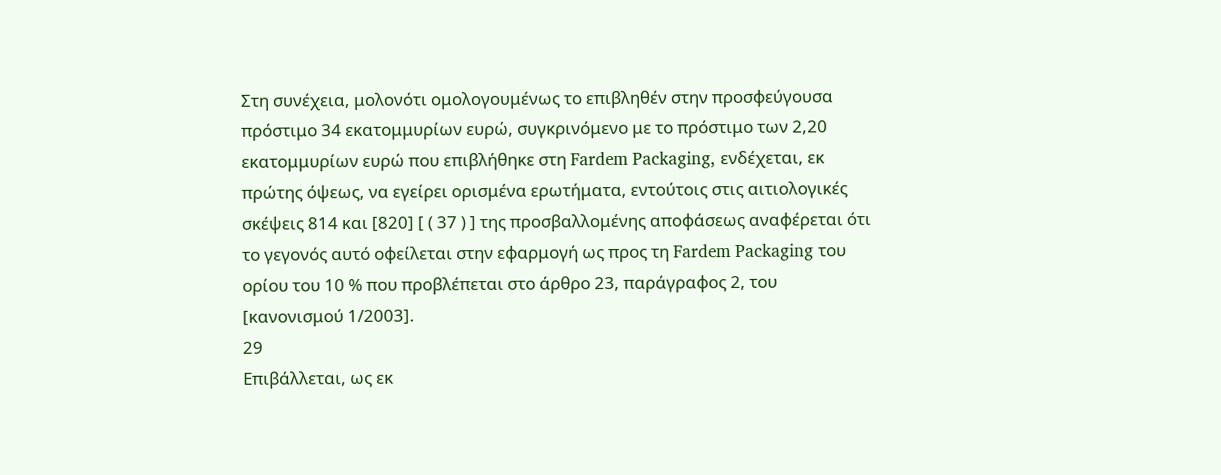Στη συνέχεια, μολονότι ομολογουμένως το επιβληθέν στην προσφεύγουσα πρόστιμο 34 εκατομμυρίων ευρώ, συγκρινόμενο με το πρόστιμο των 2,20 εκατομμυρίων ευρώ που επιβλήθηκε στη Fardem Packaging, ενδέχεται, εκ πρώτης όψεως, να εγείρει ορισμένα ερωτήματα, εντούτοις στις αιτιολογικές σκέψεις 814 και [820] [ ( 37 ) ] της προσβαλλομένης αποφάσεως αναφέρεται ότι το γεγονός αυτό οφείλεται στην εφαρμογή ως προς τη Fardem Packaging του ορίου του 10 % που προβλέπεται στο άρθρο 23, παράγραφος 2, του [κανονισμού 1/2003].
29
Επιβάλλεται, ως εκ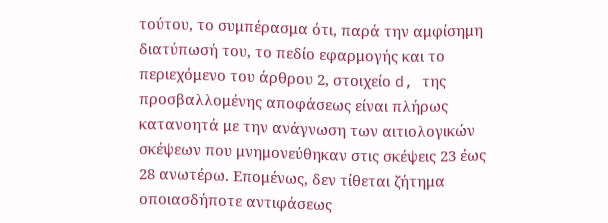τούτου, το συμπέρασμα ότι, παρά την αμφίσημη διατύπωσή του, το πεδίο εφαρμογής και το περιεχόμενο του άρθρου 2, στοιχείο d, της προσβαλλομένης αποφάσεως είναι πλήρως κατανοητά με την ανάγνωση των αιτιολογικών σκέψεων που μνημονεύθηκαν στις σκέψεις 23 έως 28 ανωτέρω. Επομένως, δεν τίθεται ζήτημα οποιασδήποτε αντιφάσεως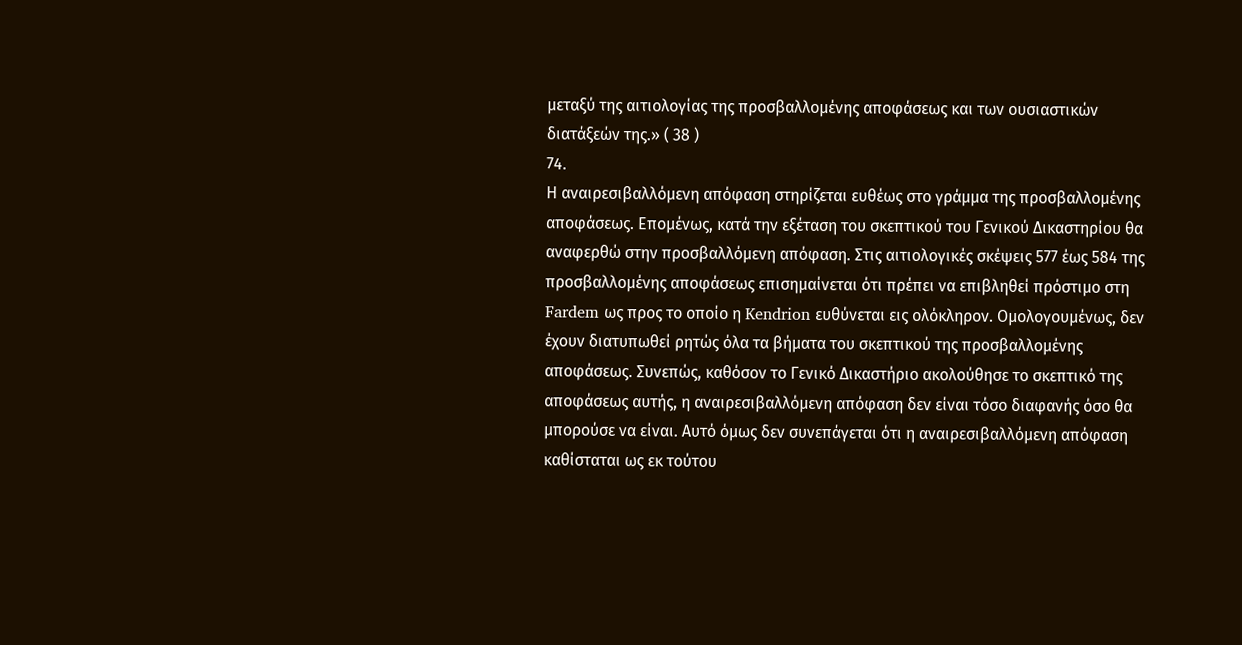μεταξύ της αιτιολογίας της προσβαλλομένης αποφάσεως και των ουσιαστικών διατάξεών της.» ( 38 )
74.
Η αναιρεσιβαλλόμενη απόφαση στηρίζεται ευθέως στο γράμμα της προσβαλλομένης αποφάσεως. Επομένως, κατά την εξέταση του σκεπτικού του Γενικού Δικαστηρίου θα αναφερθώ στην προσβαλλόμενη απόφαση. Στις αιτιολογικές σκέψεις 577 έως 584 της προσβαλλομένης αποφάσεως επισημαίνεται ότι πρέπει να επιβληθεί πρόστιμο στη Fardem ως προς το οποίο η Kendrion ευθύνεται εις ολόκληρον. Ομολογουμένως, δεν έχουν διατυπωθεί ρητώς όλα τα βήματα του σκεπτικού της προσβαλλομένης αποφάσεως. Συνεπώς, καθόσον το Γενικό Δικαστήριο ακολούθησε το σκεπτικό της αποφάσεως αυτής, η αναιρεσιβαλλόμενη απόφαση δεν είναι τόσο διαφανής όσο θα μπορούσε να είναι. Αυτό όμως δεν συνεπάγεται ότι η αναιρεσιβαλλόμενη απόφαση καθίσταται ως εκ τούτου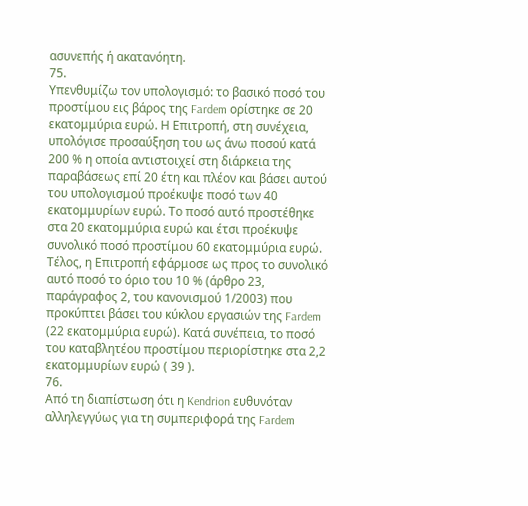ασυνεπής ή ακατανόητη.
75.
Υπενθυμίζω τον υπολογισμό: το βασικό ποσό του προστίμου εις βάρος της Fardem ορίστηκε σε 20 εκατομμύρια ευρώ. Η Επιτροπή, στη συνέχεια, υπολόγισε προσαύξηση του ως άνω ποσού κατά 200 % η οποία αντιστοιχεί στη διάρκεια της παραβάσεως επί 20 έτη και πλέον και βάσει αυτού του υπολογισμού προέκυψε ποσό των 40 εκατομμυρίων ευρώ. Το ποσό αυτό προστέθηκε στα 20 εκατομμύρια ευρώ και έτσι προέκυψε συνολικό ποσό προστίμου 60 εκατομμύρια ευρώ. Τέλος, η Επιτροπή εφάρμοσε ως προς το συνολικό αυτό ποσό το όριο του 10 % (άρθρο 23, παράγραφος 2, του κανονισμού 1/2003) που προκύπτει βάσει του κύκλου εργασιών της Fardem (22 εκατομμύρια ευρώ). Κατά συνέπεια, το ποσό του καταβλητέου προστίμου περιορίστηκε στα 2,2 εκατομμυρίων ευρώ ( 39 ).
76.
Από τη διαπίστωση ότι η Kendrion ευθυνόταν αλληλεγγύως για τη συμπεριφορά της Fardem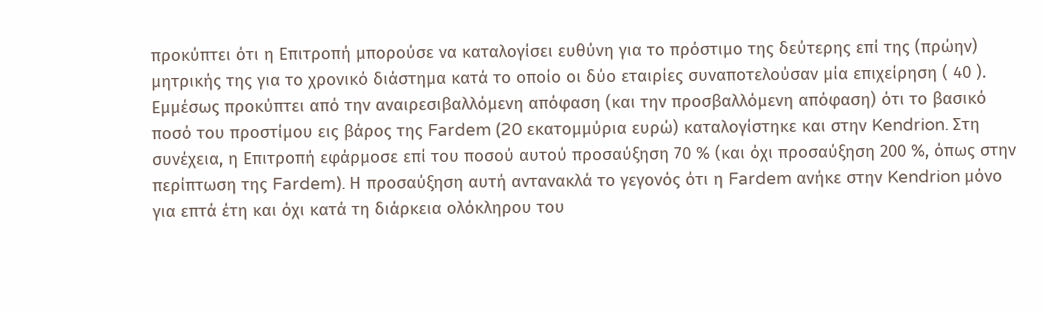προκύπτει ότι η Επιτροπή μπορούσε να καταλογίσει ευθύνη για το πρόστιμο της δεύτερης επί της (πρώην) μητρικής της για το χρονικό διάστημα κατά το οποίο οι δύο εταιρίες συναποτελούσαν μία επιχείρηση ( 40 ). Εμμέσως προκύπτει από την αναιρεσιβαλλόμενη απόφαση (και την προσβαλλόμενη απόφαση) ότι το βασικό ποσό του προστίμου εις βάρος της Fardem (20 εκατομμύρια ευρώ) καταλογίστηκε και στην Kendrion. Στη συνέχεια, η Επιτροπή εφάρμοσε επί του ποσού αυτού προσαύξηση 70 % (και όχι προσαύξηση 200 %, όπως στην περίπτωση της Fardem). Η προσαύξηση αυτή αντανακλά το γεγονός ότι η Fardem ανήκε στην Kendrion μόνο για επτά έτη και όχι κατά τη διάρκεια ολόκληρου του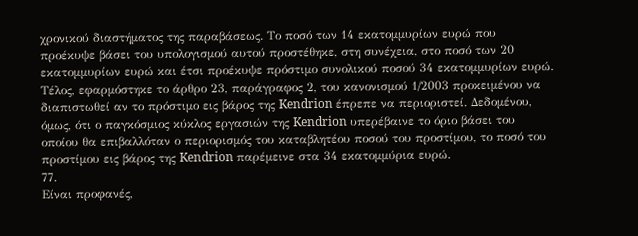χρονικού διαστήματος της παραβάσεως. Το ποσό των 14 εκατομμυρίων ευρώ που προέκυψε βάσει του υπολογισμού αυτού προστέθηκε, στη συνέχεια, στο ποσό των 20 εκατομμυρίων ευρώ και έτσι προέκυψε πρόστιμο συνολικού ποσού 34 εκατομμυρίων ευρώ. Τέλος, εφαρμόστηκε το άρθρο 23, παράγραφος 2, του κανονισμού 1/2003 προκειμένου να διαπιστωθεί αν το πρόστιμο εις βάρος της Kendrion έπρεπε να περιοριστεί. Δεδομένου, όμως, ότι ο παγκόσμιος κύκλος εργασιών της Kendrion υπερέβαινε το όριο βάσει του οποίου θα επιβαλλόταν ο περιορισμός του καταβλητέου ποσού του προστίμου, το ποσό του προστίμου εις βάρος της Kendrion παρέμεινε στα 34 εκατομμύρια ευρώ.
77.
Είναι προφανές,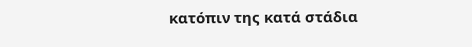κατόπιν της κατά στάδια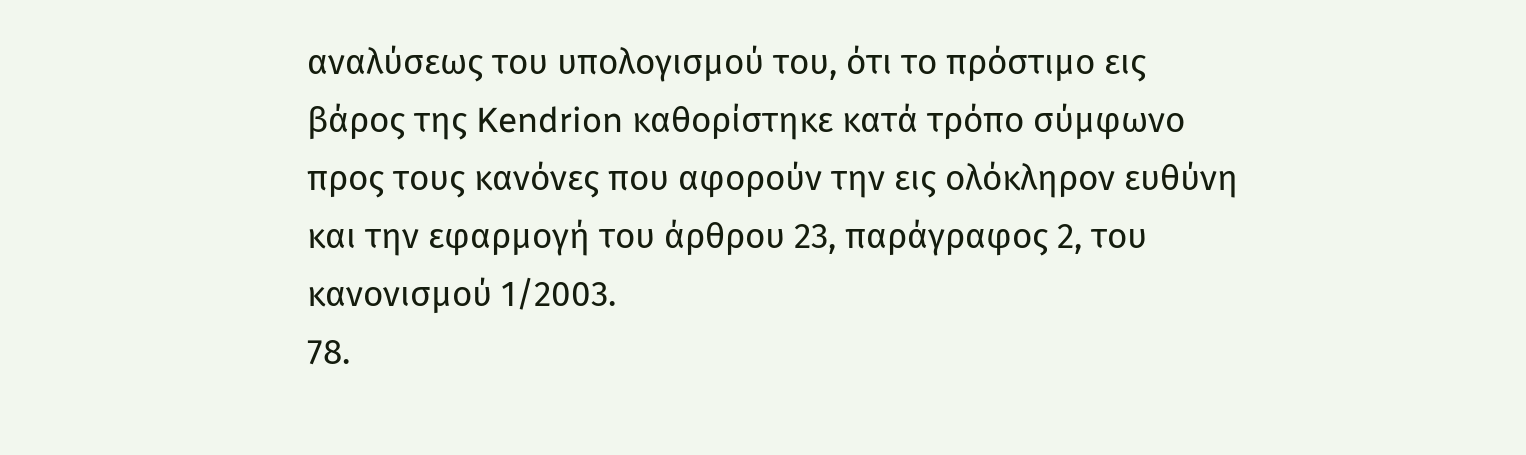αναλύσεως του υπολογισμού του, ότι το πρόστιμο εις βάρος της Kendrion καθορίστηκε κατά τρόπο σύμφωνο προς τους κανόνες που αφορούν την εις ολόκληρον ευθύνη και την εφαρμογή του άρθρου 23, παράγραφος 2, του κανονισμού 1/2003.
78.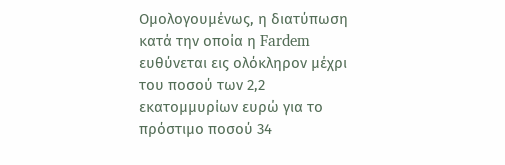Ομολογουμένως, η διατύπωση κατά την οποία η Fardem ευθύνεται εις ολόκληρον μέχρι του ποσού των 2,2 εκατομμυρίων ευρώ για το πρόστιμο ποσού 34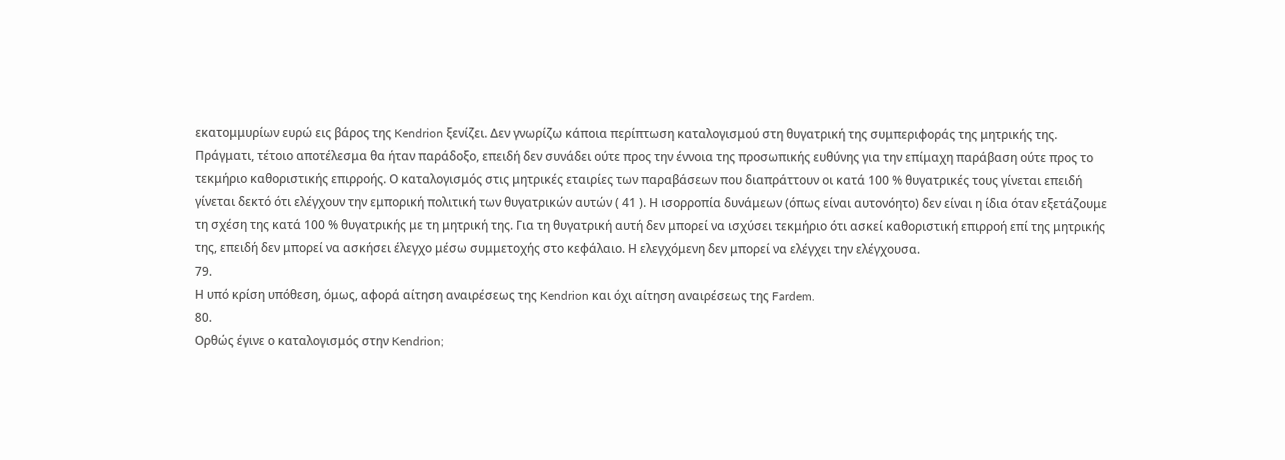εκατομμυρίων ευρώ εις βάρος της Kendrion ξενίζει. Δεν γνωρίζω κάποια περίπτωση καταλογισμού στη θυγατρική της συμπεριφοράς της μητρικής της. Πράγματι, τέτοιο αποτέλεσμα θα ήταν παράδοξο, επειδή δεν συνάδει ούτε προς την έννοια της προσωπικής ευθύνης για την επίμαχη παράβαση ούτε προς το τεκμήριο καθοριστικής επιρροής. Ο καταλογισμός στις μητρικές εταιρίες των παραβάσεων που διαπράττουν οι κατά 100 % θυγατρικές τους γίνεται επειδή γίνεται δεκτό ότι ελέγχουν την εμπορική πολιτική των θυγατρικών αυτών ( 41 ). Η ισορροπία δυνάμεων (όπως είναι αυτονόητο) δεν είναι η ίδια όταν εξετάζουμε τη σχέση της κατά 100 % θυγατρικής με τη μητρική της. Για τη θυγατρική αυτή δεν μπορεί να ισχύσει τεκμήριο ότι ασκεί καθοριστική επιρροή επί της μητρικής της, επειδή δεν μπορεί να ασκήσει έλεγχο μέσω συμμετοχής στο κεφάλαιο. Η ελεγχόμενη δεν μπορεί να ελέγχει την ελέγχουσα.
79.
Η υπό κρίση υπόθεση, όμως, αφορά αίτηση αναιρέσεως της Kendrion και όχι αίτηση αναιρέσεως της Fardem.
80.
Ορθώς έγινε ο καταλογισμός στην Kendrion;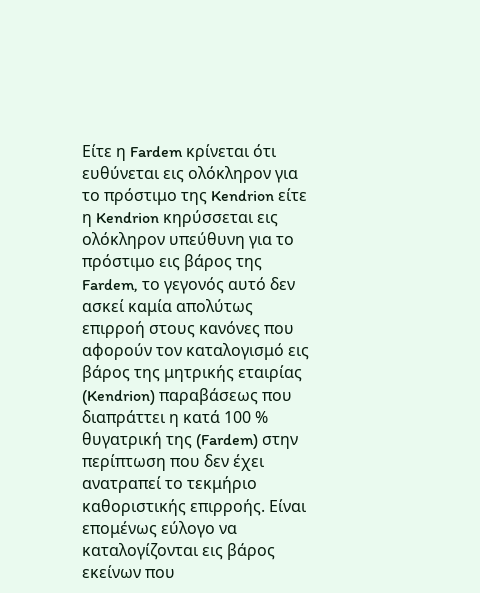Είτε η Fardem κρίνεται ότι ευθύνεται εις ολόκληρον για το πρόστιμο της Kendrion είτε η Kendrion κηρύσσεται εις ολόκληρον υπεύθυνη για το πρόστιμο εις βάρος της Fardem, το γεγονός αυτό δεν ασκεί καμία απολύτως επιρροή στους κανόνες που αφορούν τον καταλογισμό εις βάρος της μητρικής εταιρίας (Kendrion) παραβάσεως που διαπράττει η κατά 100 % θυγατρική της (Fardem) στην περίπτωση που δεν έχει ανατραπεί το τεκμήριο καθοριστικής επιρροής. Είναι επομένως εύλογο να καταλογίζονται εις βάρος εκείνων που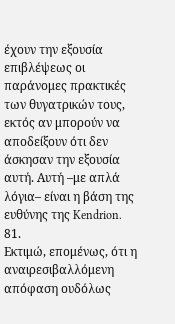έχουν την εξουσία επιβλέψεως οι παράνομες πρακτικές των θυγατρικών τους, εκτός αν μπορούν να αποδείξουν ότι δεν άσκησαν την εξουσία αυτή. Αυτή –με απλά λόγια– είναι η βάση της ευθύνης της Kendrion.
81.
Εκτιμώ, επομένως, ότι η αναιρεσιβαλλόμενη απόφαση ουδόλως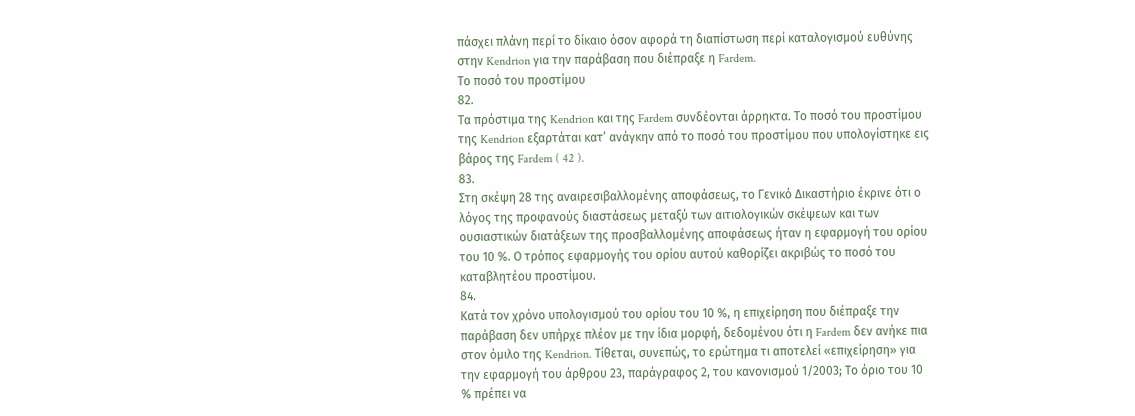πάσχει πλάνη περί το δίκαιο όσον αφορά τη διαπίστωση περί καταλογισμού ευθύνης στην Kendrion για την παράβαση που διέπραξε η Fardem.
Το ποσό του προστίμου
82.
Τα πρόστιμα της Kendrion και της Fardem συνδέονται άρρηκτα. Το ποσό του προστίμου της Kendrion εξαρτάται κατ’ ανάγκην από το ποσό του προστίμου που υπολογίστηκε εις βάρος της Fardem ( 42 ).
83.
Στη σκέψη 28 της αναιρεσιβαλλομένης αποφάσεως, το Γενικό Δικαστήριο έκρινε ότι ο λόγος της προφανούς διαστάσεως μεταξύ των αιτιολογικών σκέψεων και των ουσιαστικών διατάξεων της προσβαλλομένης αποφάσεως ήταν η εφαρμογή του ορίου του 10 %. Ο τρόπος εφαρμογής του ορίου αυτού καθορίζει ακριβώς το ποσό του καταβλητέου προστίμου.
84.
Κατά τον χρόνο υπολογισμού του ορίου του 10 %, η επιχείρηση που διέπραξε την παράβαση δεν υπήρχε πλέον με την ίδια μορφή, δεδομένου ότι η Fardem δεν ανήκε πια στον όμιλο της Kendrion. Τίθεται, συνεπώς, το ερώτημα τι αποτελεί «επιχείρηση» για την εφαρμογή του άρθρου 23, παράγραφος 2, του κανονισμού 1/2003; Το όριο του 10 % πρέπει να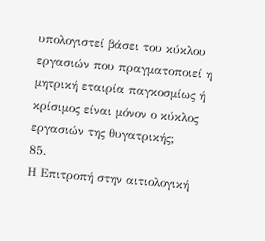υπολογιστεί βάσει του κύκλου εργασιών που πραγματοποιεί η μητρική εταιρία παγκοσμίως ή κρίσιμος είναι μόνον ο κύκλος εργασιών της θυγατρικής;
85.
Η Επιτροπή στην αιτιολογική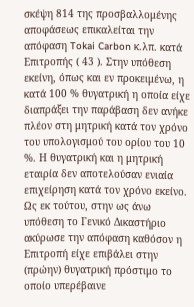σκέψη 814 της προσβαλλομένης αποφάσεως επικαλείται την απόφαση Tokai Carbon κ.λπ. κατά Επιτροπής ( 43 ). Στην υπόθεση εκείνη, όπως και εν προκειμένω, η κατά 100 % θυγατρική η οποία είχε διαπράξει την παράβαση δεν ανήκε πλέον στη μητρική κατά τον χρόνο του υπολογισμού του ορίου του 10 %. Η θυγατρική και η μητρική εταιρία δεν αποτελούσαν ενιαία επιχείρηση κατά τον χρόνο εκείνο. Ως εκ τούτου, στην ως άνω υπόθεση το Γενικό Δικαστήριο ακύρωσε την απόφαση καθόσον η Επιτροπή είχε επιβάλει στην (πρώην) θυγατρική πρόστιμο το οποίο υπερέβαινε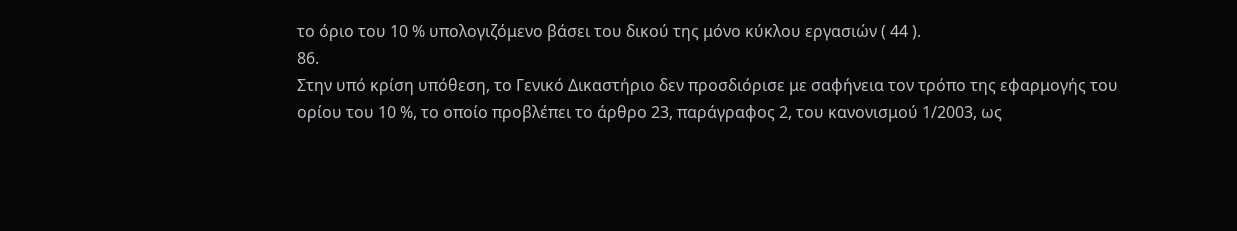το όριο του 10 % υπολογιζόμενο βάσει του δικού της μόνο κύκλου εργασιών ( 44 ).
86.
Στην υπό κρίση υπόθεση, το Γενικό Δικαστήριο δεν προσδιόρισε με σαφήνεια τον τρόπο της εφαρμογής του ορίου του 10 %, το οποίο προβλέπει το άρθρο 23, παράγραφος 2, του κανονισμού 1/2003, ως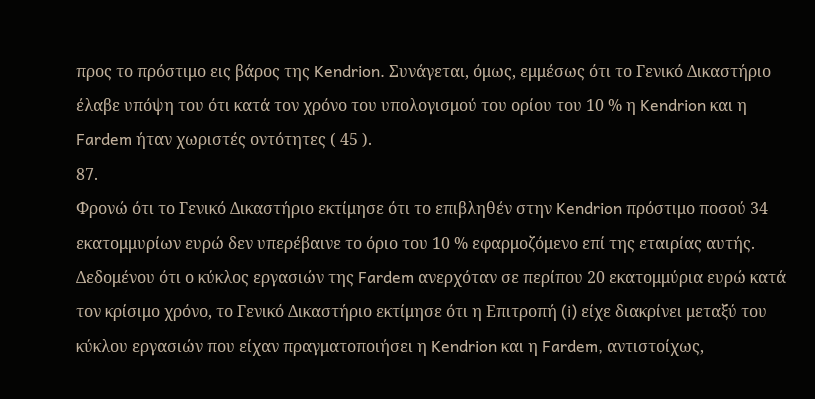προς το πρόστιμο εις βάρος της Kendrion. Συνάγεται, όμως, εμμέσως ότι το Γενικό Δικαστήριο έλαβε υπόψη του ότι κατά τον χρόνο του υπολογισμού του ορίου του 10 % η Kendrion και η Fardem ήταν χωριστές οντότητες ( 45 ).
87.
Φρονώ ότι το Γενικό Δικαστήριο εκτίμησε ότι το επιβληθέν στην Kendrion πρόστιμο ποσού 34 εκατομμυρίων ευρώ δεν υπερέβαινε το όριο του 10 % εφαρμοζόμενο επί της εταιρίας αυτής. Δεδομένου ότι ο κύκλος εργασιών της Fardem ανερχόταν σε περίπου 20 εκατομμύρια ευρώ κατά τον κρίσιμο χρόνο, το Γενικό Δικαστήριο εκτίμησε ότι η Επιτροπή (i) είχε διακρίνει μεταξύ του κύκλου εργασιών που είχαν πραγματοποιήσει η Kendrion και η Fardem, αντιστοίχως,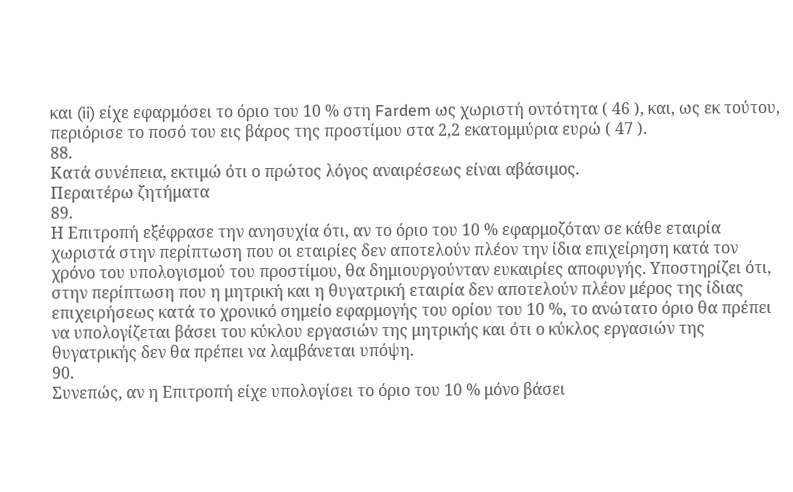και (ii) είχε εφαρμόσει το όριο του 10 % στη Fardem ως χωριστή οντότητα ( 46 ), και, ως εκ τούτου, περιόρισε το ποσό του εις βάρος της προστίμου στα 2,2 εκατομμύρια ευρώ ( 47 ).
88.
Κατά συνέπεια, εκτιμώ ότι ο πρώτος λόγος αναιρέσεως είναι αβάσιμος.
Περαιτέρω ζητήματα
89.
Η Επιτροπή εξέφρασε την ανησυχία ότι, αν το όριο του 10 % εφαρμοζόταν σε κάθε εταιρία χωριστά στην περίπτωση που οι εταιρίες δεν αποτελούν πλέον την ίδια επιχείρηση κατά τον χρόνο του υπολογισμού του προστίμου, θα δημιουργούνταν ευκαιρίες αποφυγής. Υποστηρίζει ότι, στην περίπτωση που η μητρική και η θυγατρική εταιρία δεν αποτελούν πλέον μέρος της ίδιας επιχειρήσεως κατά το χρονικό σημείο εφαρμογής του ορίου του 10 %, το ανώτατο όριο θα πρέπει να υπολογίζεται βάσει του κύκλου εργασιών της μητρικής και ότι ο κύκλος εργασιών της θυγατρικής δεν θα πρέπει να λαμβάνεται υπόψη.
90.
Συνεπώς, αν η Επιτροπή είχε υπολογίσει το όριο του 10 % μόνο βάσει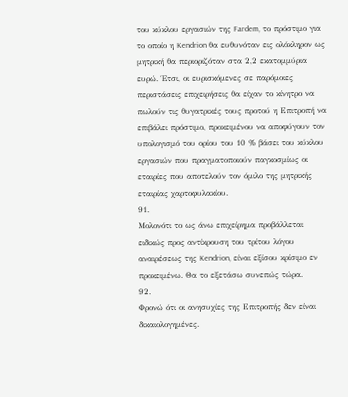του κύκλου εργασιών της Fardem, το πρόστιμο για το οποίο η Kendrion θα ευθυνόταν εις ολόκληρον ως μητρική θα περιοριζόταν στα 2,2 εκατομμύρια ευρώ. Έτσι, οι ευρισκόμενες σε παρόμοιες περιστάσεις επιχειρήσεις θα είχαν το κίνητρο να πωλούν τις θυγατρικές τους προτού η Επιτροπή να επιβάλει πρόστιμο, προκειμένου να αποφύγουν τον υπολογισμό του ορίου του 10 % βάσει του κύκλου εργασιών που πραγματοποιούν παγκοσμίως οι εταιρίες που αποτελούν τον όμιλο της μητρικής εταιρίας χαρτοφυλακίου.
91.
Μολονότι το ως άνω επιχείρημα προβάλλεται ειδικώς προς αντίκρουση του τρίτου λόγου αναιρέσεως της Kendrion, είναι εξίσου κρίσιμο εν προκειμένω. Θα το εξετάσω συνεπώς τώρα.
92.
Φρονώ ότι οι ανησυχίες της Επιτροπής δεν είναι δικαιολογημένες.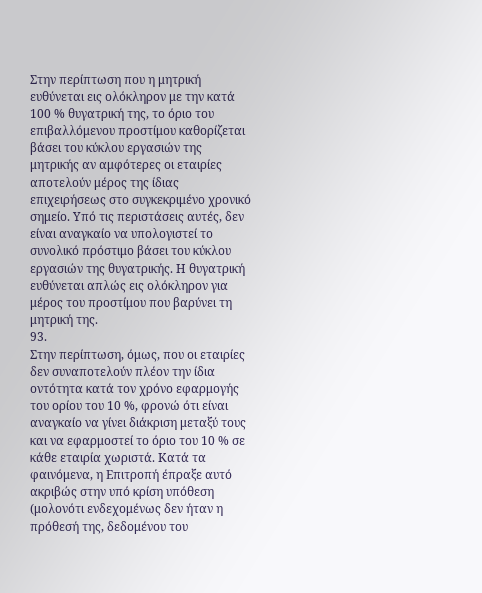Στην περίπτωση που η μητρική ευθύνεται εις ολόκληρον με την κατά 100 % θυγατρική της, το όριο του επιβαλλόμενου προστίμου καθορίζεται βάσει του κύκλου εργασιών της μητρικής αν αμφότερες οι εταιρίες αποτελούν μέρος της ίδιας επιχειρήσεως στο συγκεκριμένο χρονικό σημείο. Υπό τις περιστάσεις αυτές, δεν είναι αναγκαίο να υπολογιστεί το συνολικό πρόστιμο βάσει του κύκλου εργασιών της θυγατρικής. Η θυγατρική ευθύνεται απλώς εις ολόκληρον για μέρος του προστίμου που βαρύνει τη μητρική της.
93.
Στην περίπτωση, όμως, που οι εταιρίες δεν συναποτελούν πλέον την ίδια οντότητα κατά τον χρόνο εφαρμογής του ορίου του 10 %, φρονώ ότι είναι αναγκαίο να γίνει διάκριση μεταξύ τους και να εφαρμοστεί το όριο του 10 % σε κάθε εταιρία χωριστά. Κατά τα φαινόμενα, η Επιτροπή έπραξε αυτό ακριβώς στην υπό κρίση υπόθεση (μολονότι ενδεχομένως δεν ήταν η πρόθεσή της, δεδομένου του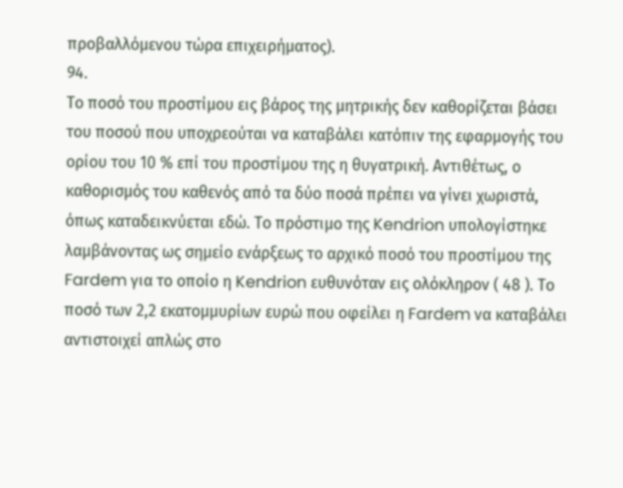προβαλλόμενου τώρα επιχειρήματος).
94.
Το ποσό του προστίμου εις βάρος της μητρικής δεν καθορίζεται βάσει του ποσού που υποχρεούται να καταβάλει κατόπιν της εφαρμογής του ορίου του 10 % επί του προστίμου της η θυγατρική. Αντιθέτως, ο καθορισμός του καθενός από τα δύο ποσά πρέπει να γίνει χωριστά, όπως καταδεικνύεται εδώ. Το πρόστιμο της Kendrion υπολογίστηκε λαμβάνοντας ως σημείο ενάρξεως το αρχικό ποσό του προστίμου της Fardem για το οποίο η Kendrion ευθυνόταν εις ολόκληρον ( 48 ). Το ποσό των 2,2 εκατομμυρίων ευρώ που οφείλει η Fardem να καταβάλει αντιστοιχεί απλώς στο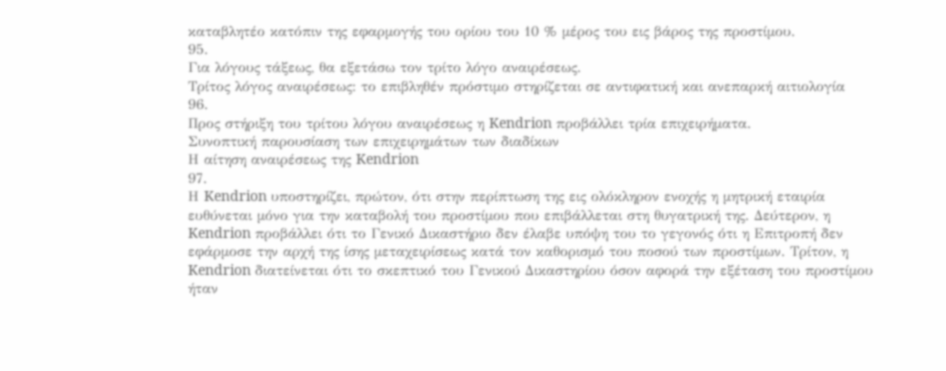καταβλητέο κατόπιν της εφαρμογής του ορίου του 10 % μέρος του εις βάρος της προστίμου.
95.
Για λόγους τάξεως, θα εξετάσω τον τρίτο λόγο αναιρέσεως.
Τρίτος λόγος αναιρέσεως: το επιβληθέν πρόστιμο στηρίζεται σε αντιφατική και ανεπαρκή αιτιολογία
96.
Προς στήριξη του τρίτου λόγου αναιρέσεως η Kendrion προβάλλει τρία επιχειρήματα.
Συνοπτική παρουσίαση των επιχειρημάτων των διαδίκων
Η αίτηση αναιρέσεως της Kendrion
97.
Η Kendrion υποστηρίζει, πρώτον, ότι στην περίπτωση της εις ολόκληρον ενοχής η μητρική εταιρία ευθύνεται μόνο για την καταβολή του προστίμου που επιβάλλεται στη θυγατρική της. Δεύτερον, η Kendrion προβάλλει ότι το Γενικό Δικαστήριο δεν έλαβε υπόψη του το γεγονός ότι η Επιτροπή δεν εφάρμοσε την αρχή της ίσης μεταχειρίσεως κατά τον καθορισμό του ποσού των προστίμων. Τρίτον, η Kendrion διατείνεται ότι το σκεπτικό του Γενικού Δικαστηρίου όσον αφορά την εξέταση του προστίμου ήταν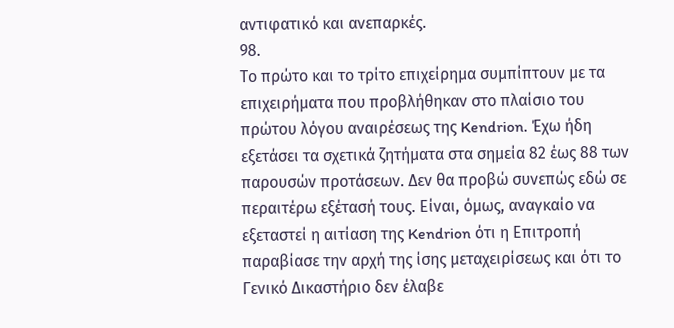αντιφατικό και ανεπαρκές.
98.
Το πρώτο και το τρίτο επιχείρημα συμπίπτουν με τα επιχειρήματα που προβλήθηκαν στο πλαίσιο του πρώτου λόγου αναιρέσεως της Kendrion. Έχω ήδη εξετάσει τα σχετικά ζητήματα στα σημεία 82 έως 88 των παρουσών προτάσεων. Δεν θα προβώ συνεπώς εδώ σε περαιτέρω εξέτασή τους. Είναι, όμως, αναγκαίο να εξεταστεί η αιτίαση της Kendrion ότι η Επιτροπή παραβίασε την αρχή της ίσης μεταχειρίσεως και ότι το Γενικό Δικαστήριο δεν έλαβε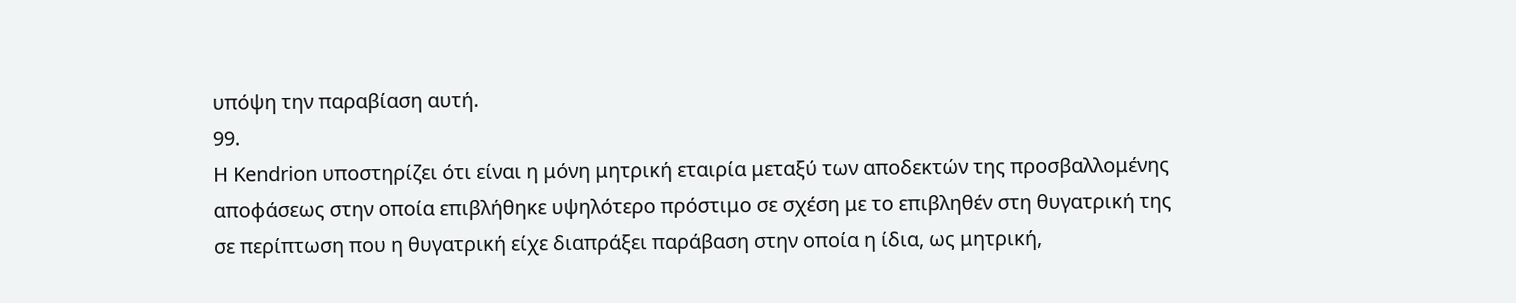υπόψη την παραβίαση αυτή.
99.
Η Kendrion υποστηρίζει ότι είναι η μόνη μητρική εταιρία μεταξύ των αποδεκτών της προσβαλλομένης αποφάσεως στην οποία επιβλήθηκε υψηλότερο πρόστιμο σε σχέση με το επιβληθέν στη θυγατρική της σε περίπτωση που η θυγατρική είχε διαπράξει παράβαση στην οποία η ίδια, ως μητρική,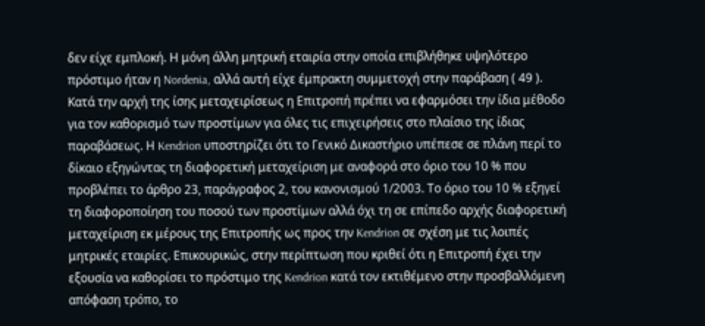δεν είχε εμπλοκή. Η μόνη άλλη μητρική εταιρία στην οποία επιβλήθηκε υψηλότερο πρόστιμο ήταν η Nordenia, αλλά αυτή είχε έμπρακτη συμμετοχή στην παράβαση ( 49 ). Κατά την αρχή της ίσης μεταχειρίσεως η Επιτροπή πρέπει να εφαρμόσει την ίδια μέθοδο για τον καθορισμό των προστίμων για όλες τις επιχειρήσεις στο πλαίσιο της ίδιας παραβάσεως. Η Kendrion υποστηρίζει ότι το Γενικό Δικαστήριο υπέπεσε σε πλάνη περί το δίκαιο εξηγώντας τη διαφορετική μεταχείριση με αναφορά στο όριο του 10 % που προβλέπει το άρθρο 23, παράγραφος 2, του κανονισμού 1/2003. Το όριο του 10 % εξηγεί τη διαφοροποίηση του ποσού των προστίμων αλλά όχι τη σε επίπεδο αρχής διαφορετική μεταχείριση εκ μέρους της Επιτροπής ως προς την Kendrion σε σχέση με τις λοιπές μητρικές εταιρίες. Επικουρικώς, στην περίπτωση που κριθεί ότι η Επιτροπή έχει την εξουσία να καθορίσει το πρόστιμο της Kendrion κατά τον εκτιθέμενο στην προσβαλλόμενη απόφαση τρόπο, το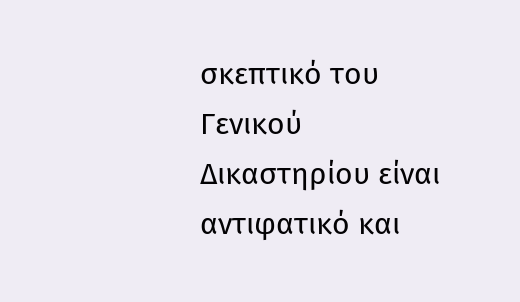σκεπτικό του Γενικού Δικαστηρίου είναι αντιφατικό και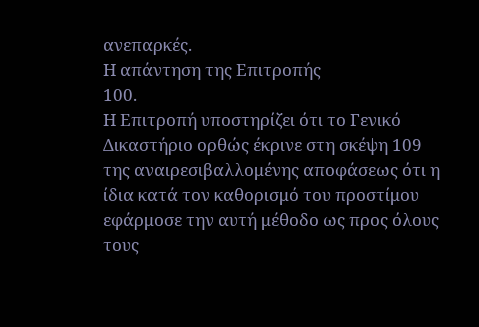ανεπαρκές.
Η απάντηση της Επιτροπής
100.
Η Επιτροπή υποστηρίζει ότι το Γενικό Δικαστήριο ορθώς έκρινε στη σκέψη 109 της αναιρεσιβαλλομένης αποφάσεως ότι η ίδια κατά τον καθορισμό του προστίμου εφάρμοσε την αυτή μέθοδο ως προς όλους τους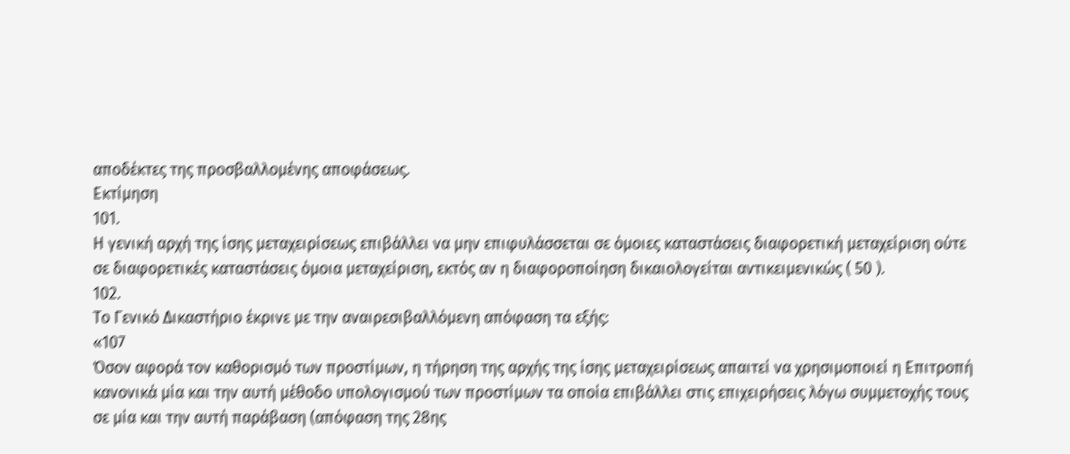αποδέκτες της προσβαλλομένης αποφάσεως.
Εκτίμηση
101.
Η γενική αρχή της ίσης μεταχειρίσεως επιβάλλει να μην επιφυλάσσεται σε όμοιες καταστάσεις διαφορετική μεταχείριση ούτε σε διαφορετικές καταστάσεις όμοια μεταχείριση, εκτός αν η διαφοροποίηση δικαιολογείται αντικειμενικώς ( 50 ).
102.
Το Γενικό Δικαστήριο έκρινε με την αναιρεσιβαλλόμενη απόφαση τα εξής:
«107
Όσον αφορά τον καθορισμό των προστίμων, η τήρηση της αρχής της ίσης μεταχειρίσεως απαιτεί να χρησιμοποιεί η Επιτροπή κανονικά μία και την αυτή μέθοδο υπολογισμού των προστίμων τα οποία επιβάλλει στις επιχειρήσεις λόγω συμμετοχής τους σε μία και την αυτή παράβαση (απόφαση της 28ης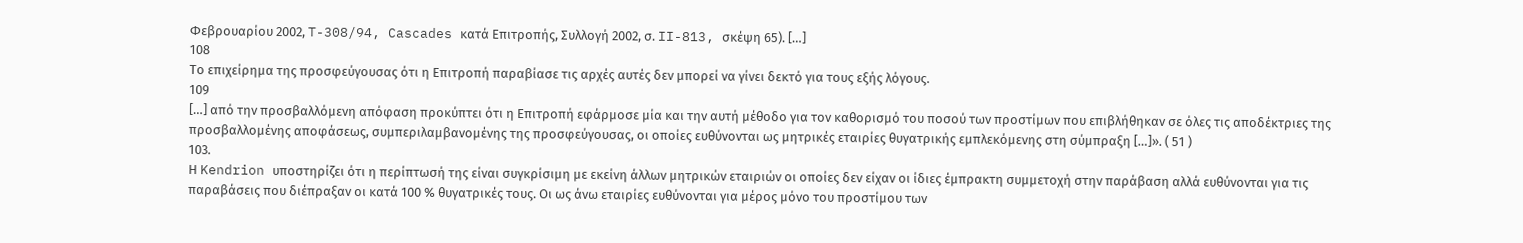Φεβρουαρίου 2002, T-308/94, Cascades κατά Επιτροπής, Συλλογή 2002, σ. II-813, σκέψη 65). […]
108
Το επιχείρημα της προσφεύγουσας ότι η Επιτροπή παραβίασε τις αρχές αυτές δεν μπορεί να γίνει δεκτό για τους εξής λόγους.
109
[…] από την προσβαλλόμενη απόφαση προκύπτει ότι η Επιτροπή εφάρμοσε μία και την αυτή μέθοδο για τον καθορισμό του ποσού των προστίμων που επιβλήθηκαν σε όλες τις αποδέκτριες της προσβαλλομένης αποφάσεως, συμπεριλαμβανομένης της προσφεύγουσας, οι οποίες ευθύνονται ως μητρικές εταιρίες θυγατρικής εμπλεκόμενης στη σύμπραξη […]». ( 51 )
103.
Η Kendrion υποστηρίζει ότι η περίπτωσή της είναι συγκρίσιμη με εκείνη άλλων μητρικών εταιριών οι οποίες δεν είχαν οι ίδιες έμπρακτη συμμετοχή στην παράβαση αλλά ευθύνονται για τις παραβάσεις που διέπραξαν οι κατά 100 % θυγατρικές τους. Οι ως άνω εταιρίες ευθύνονται για μέρος μόνο του προστίμου των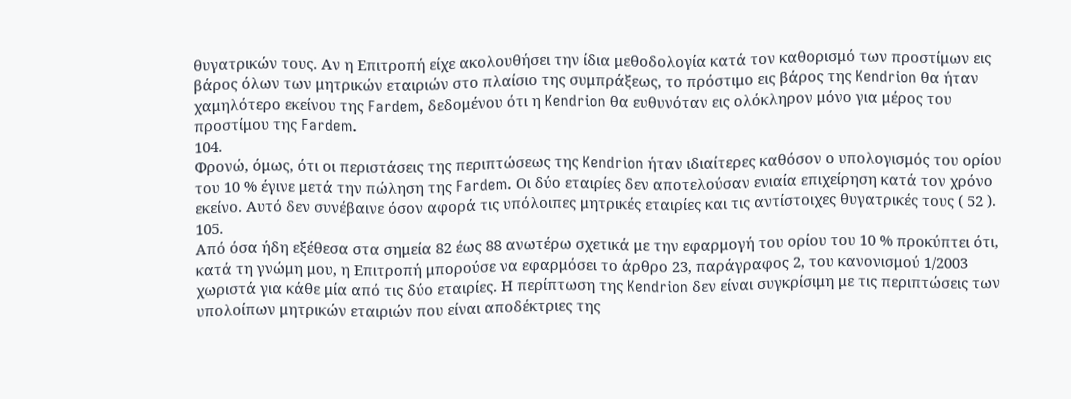θυγατρικών τους. Αν η Επιτροπή είχε ακολουθήσει την ίδια μεθοδολογία κατά τον καθορισμό των προστίμων εις βάρος όλων των μητρικών εταιριών στο πλαίσιο της συμπράξεως, το πρόστιμο εις βάρος της Kendrion θα ήταν χαμηλότερο εκείνου της Fardem, δεδομένου ότι η Kendrion θα ευθυνόταν εις ολόκληρον μόνο για μέρος του προστίμου της Fardem.
104.
Φρονώ, όμως, ότι οι περιστάσεις της περιπτώσεως της Kendrion ήταν ιδιαίτερες καθόσον ο υπολογισμός του ορίου του 10 % έγινε μετά την πώληση της Fardem. Οι δύο εταιρίες δεν αποτελούσαν ενιαία επιχείρηση κατά τον χρόνο εκείνο. Αυτό δεν συνέβαινε όσον αφορά τις υπόλοιπες μητρικές εταιρίες και τις αντίστοιχες θυγατρικές τους ( 52 ).
105.
Από όσα ήδη εξέθεσα στα σημεία 82 έως 88 ανωτέρω σχετικά με την εφαρμογή του ορίου του 10 % προκύπτει ότι, κατά τη γνώμη μου, η Επιτροπή μπορούσε να εφαρμόσει το άρθρο 23, παράγραφος 2, του κανονισμού 1/2003 χωριστά για κάθε μία από τις δύο εταιρίες. Η περίπτωση της Kendrion δεν είναι συγκρίσιμη με τις περιπτώσεις των υπολοίπων μητρικών εταιριών που είναι αποδέκτριες της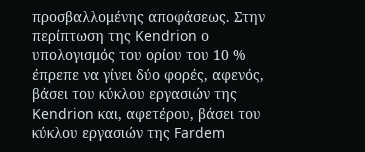προσβαλλομένης αποφάσεως. Στην περίπτωση της Kendrion ο υπολογισμός του ορίου του 10 % έπρεπε να γίνει δύο φορές, αφενός, βάσει του κύκλου εργασιών της Kendrion και, αφετέρου, βάσει του κύκλου εργασιών της Fardem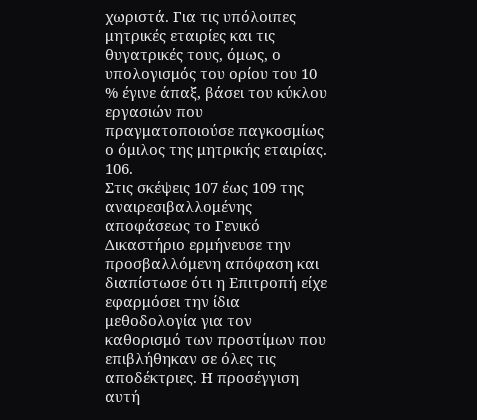χωριστά. Για τις υπόλοιπες μητρικές εταιρίες και τις θυγατρικές τους, όμως, ο υπολογισμός του ορίου του 10 % έγινε άπαξ, βάσει του κύκλου εργασιών που πραγματοποιούσε παγκοσμίως ο όμιλος της μητρικής εταιρίας.
106.
Στις σκέψεις 107 έως 109 της αναιρεσιβαλλομένης αποφάσεως το Γενικό Δικαστήριο ερμήνευσε την προσβαλλόμενη απόφαση και διαπίστωσε ότι η Επιτροπή είχε εφαρμόσει την ίδια μεθοδολογία για τον καθορισμό των προστίμων που επιβλήθηκαν σε όλες τις αποδέκτριες. Η προσέγγιση αυτή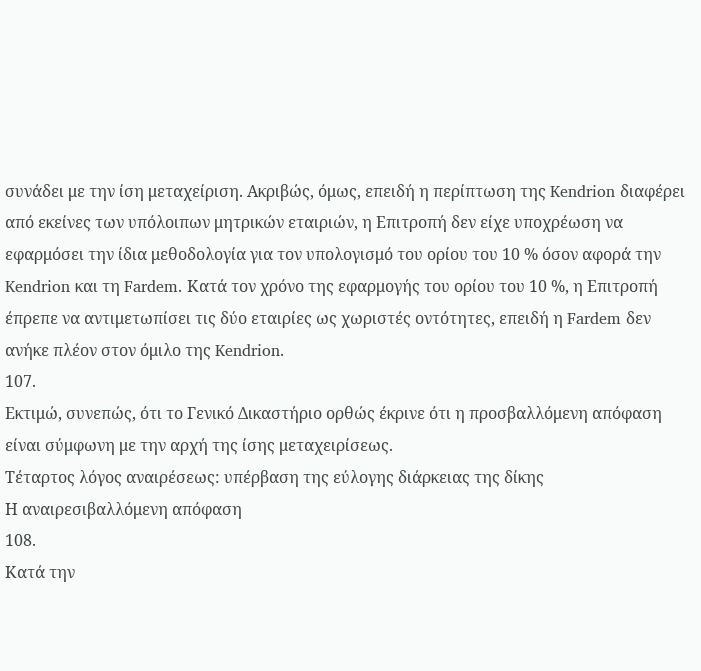συνάδει με την ίση μεταχείριση. Ακριβώς, όμως, επειδή η περίπτωση της Kendrion διαφέρει από εκείνες των υπόλοιπων μητρικών εταιριών, η Επιτροπή δεν είχε υποχρέωση να εφαρμόσει την ίδια μεθοδολογία για τον υπολογισμό του ορίου του 10 % όσον αφορά την Kendrion και τη Fardem. Κατά τον χρόνο της εφαρμογής του ορίου του 10 %, η Επιτροπή έπρεπε να αντιμετωπίσει τις δύο εταιρίες ως χωριστές οντότητες, επειδή η Fardem δεν ανήκε πλέον στον όμιλο της Kendrion.
107.
Εκτιμώ, συνεπώς, ότι το Γενικό Δικαστήριο ορθώς έκρινε ότι η προσβαλλόμενη απόφαση είναι σύμφωνη με την αρχή της ίσης μεταχειρίσεως.
Τέταρτος λόγος αναιρέσεως: υπέρβαση της εύλογης διάρκειας της δίκης
Η αναιρεσιβαλλόμενη απόφαση
108.
Κατά την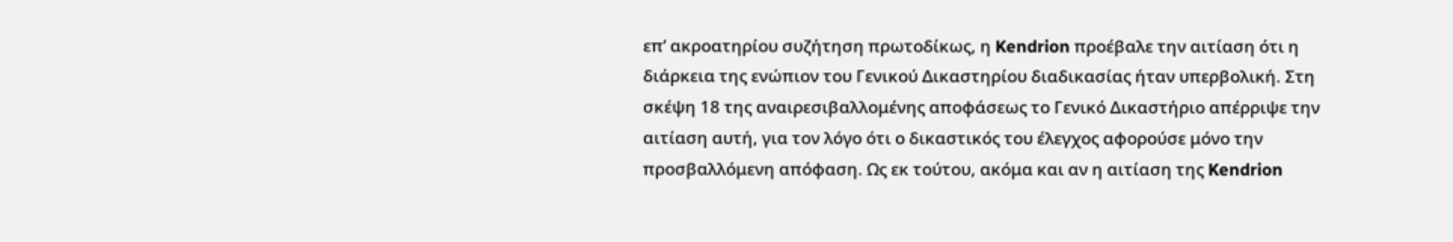επ’ ακροατηρίου συζήτηση πρωτοδίκως, η Kendrion προέβαλε την αιτίαση ότι η διάρκεια της ενώπιον του Γενικού Δικαστηρίου διαδικασίας ήταν υπερβολική. Στη σκέψη 18 της αναιρεσιβαλλομένης αποφάσεως το Γενικό Δικαστήριο απέρριψε την αιτίαση αυτή, για τον λόγο ότι ο δικαστικός του έλεγχος αφορούσε μόνο την προσβαλλόμενη απόφαση. Ως εκ τούτου, ακόμα και αν η αιτίαση της Kendrion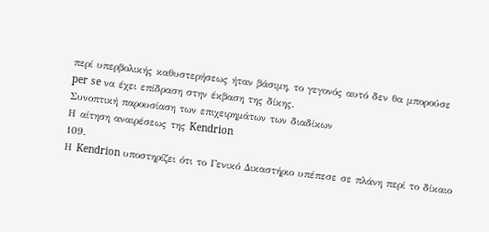περί υπερβολικής καθυστερήσεως ήταν βάσιμη, το γεγονός αυτό δεν θα μπορούσε per se να έχει επίδραση στην έκβαση της δίκης.
Συνοπτική παρουσίαση των επιχειρημάτων των διαδίκων
Η αίτηση αναιρέσεως της Kendrion
109.
Η Kendrion υποστηρίζει ότι το Γενικό Δικαστήριο υπέπεσε σε πλάνη περί το δίκαιο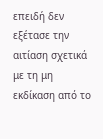επειδή δεν εξέτασε την αιτίαση σχετικά με τη μη εκδίκαση από το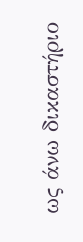ως άνω δικαστήριο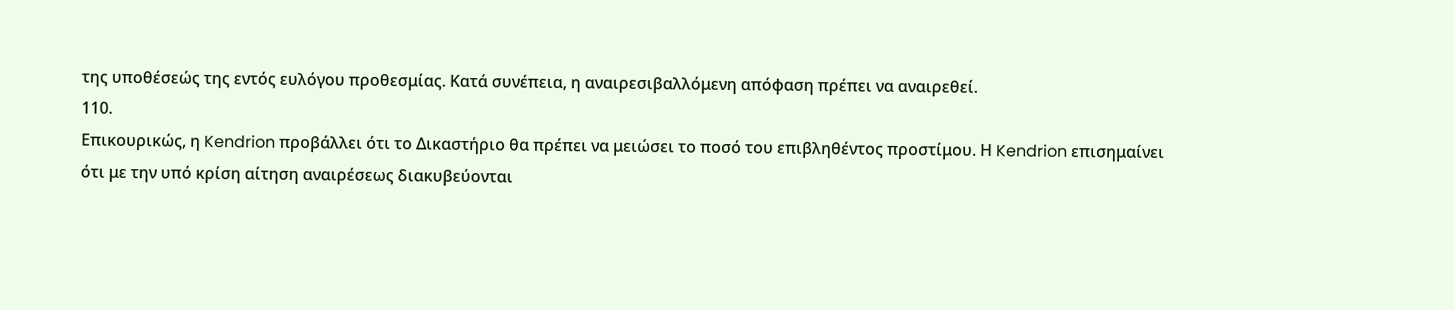της υποθέσεώς της εντός ευλόγου προθεσμίας. Κατά συνέπεια, η αναιρεσιβαλλόμενη απόφαση πρέπει να αναιρεθεί.
110.
Επικουρικώς, η Kendrion προβάλλει ότι το Δικαστήριο θα πρέπει να μειώσει το ποσό του επιβληθέντος προστίμου. Η Kendrion επισημαίνει ότι με την υπό κρίση αίτηση αναιρέσεως διακυβεύονται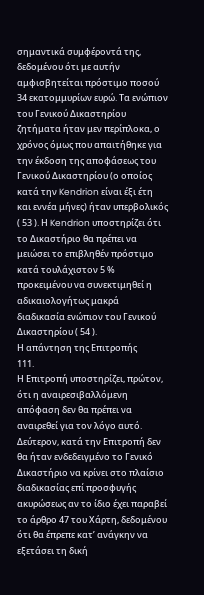σημαντικά συμφέροντά της, δεδομένου ότι με αυτήν αμφισβητείται πρόστιμο ποσού 34 εκατομμυρίων ευρώ. Τα ενώπιον του Γενικού Δικαστηρίου ζητήματα ήταν μεν περίπλοκα, ο χρόνος όμως που απαιτήθηκε για την έκδοση της αποφάσεως του Γενικού Δικαστηρίου (ο οποίος κατά την Kendrion είναι έξι έτη και εννέα μήνες) ήταν υπερβολικός ( 53 ). Η Kendrion υποστηρίζει ότι το Δικαστήριο θα πρέπει να μειώσει το επιβληθέν πρόστιμο κατά τουλάχιστον 5 % προκειμένου να συνεκτιμηθεί η αδικαιολογήτως μακρά διαδικασία ενώπιον του Γενικού Δικαστηρίου ( 54 ).
Η απάντηση της Επιτροπής
111.
Η Επιτροπή υποστηρίζει, πρώτον, ότι η αναιρεσιβαλλόμενη απόφαση δεν θα πρέπει να αναιρεθεί για τον λόγο αυτό. Δεύτερον, κατά την Επιτροπή δεν θα ήταν ενδεδειγμένο το Γενικό Δικαστήριο να κρίνει στο πλαίσιο διαδικασίας επί προσφυγής ακυρώσεως αν το ίδιο έχει παραβεί το άρθρο 47 του Χάρτη, δεδομένου ότι θα έπρεπε κατ’ ανάγκην να εξετάσει τη δική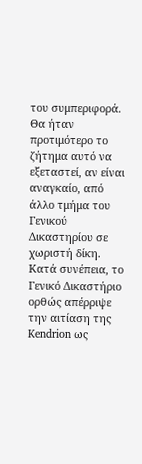του συμπεριφορά. Θα ήταν προτιμότερο το ζήτημα αυτό να εξεταστεί, αν είναι αναγκαίο, από άλλο τμήμα του Γενικού Δικαστηρίου σε χωριστή δίκη. Κατά συνέπεια, το Γενικό Δικαστήριο ορθώς απέρριψε την αιτίαση της Kendrion ως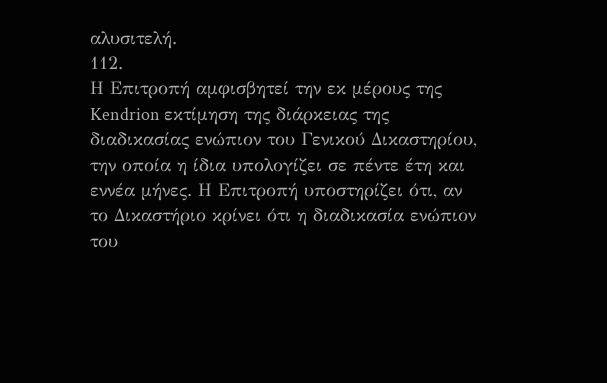αλυσιτελή.
112.
Η Επιτροπή αμφισβητεί την εκ μέρους της Kendrion εκτίμηση της διάρκειας της διαδικασίας ενώπιον του Γενικού Δικαστηρίου, την οποία η ίδια υπολογίζει σε πέντε έτη και εννέα μήνες. Η Επιτροπή υποστηρίζει ότι, αν το Δικαστήριο κρίνει ότι η διαδικασία ενώπιον του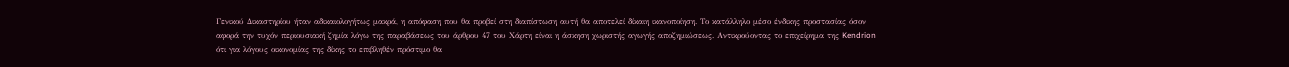Γενικού Δικαστηρίου ήταν αδικαιολογήτως μακρά, η απόφαση που θα προβεί στη διαπίστωση αυτή θα αποτελεί δίκαιη ικανοποίηση. Το κατάλληλο μέσο ένδικης προστασίας όσον αφορά την τυχόν περιουσιακή ζημία λόγω της παραβάσεως του άρθρου 47 του Χάρτη είναι η άσκηση χωριστής αγωγής αποζημιώσεως. Αντικρούοντας το επιχείρημα της Kendrion ότι για λόγους οικονομίας της δίκης το επιβληθέν πρόστιμο θα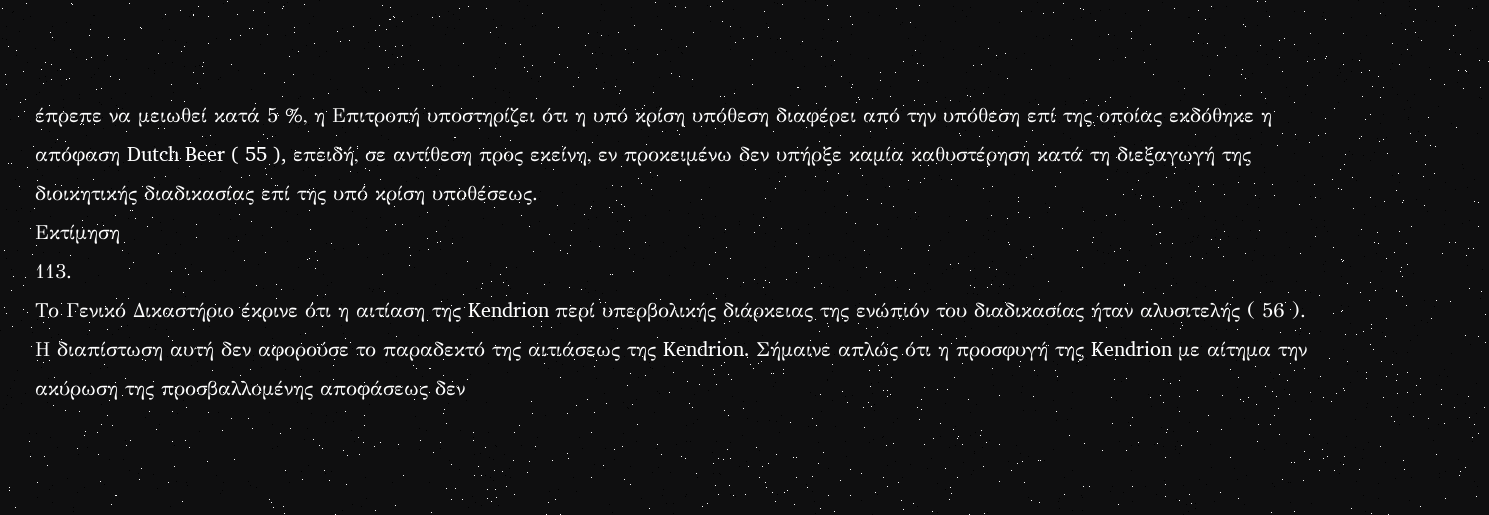έπρεπε να μειωθεί κατά 5 %, η Επιτροπή υποστηρίζει ότι η υπό κρίση υπόθεση διαφέρει από την υπόθεση επί της οποίας εκδόθηκε η απόφαση Dutch Beer ( 55 ), επειδή, σε αντίθεση προς εκείνη, εν προκειμένω δεν υπήρξε καμία καθυστέρηση κατά τη διεξαγωγή της διοικητικής διαδικασίας επί της υπό κρίση υποθέσεως.
Εκτίμηση
113.
Το Γενικό Δικαστήριο έκρινε ότι η αιτίαση της Kendrion περί υπερβολικής διάρκειας της ενώπιόν του διαδικασίας ήταν αλυσιτελής ( 56 ). Η διαπίστωση αυτή δεν αφορούσε το παραδεκτό της αιτιάσεως της Kendrion. Σήμαινε απλώς ότι η προσφυγή της Kendrion με αίτημα την ακύρωση της προσβαλλομένης αποφάσεως δεν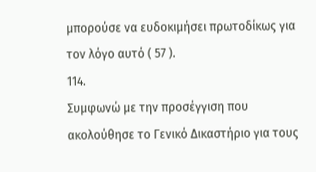μπορούσε να ευδοκιμήσει πρωτοδίκως για τον λόγο αυτό ( 57 ).
114.
Συμφωνώ με την προσέγγιση που ακολούθησε το Γενικό Δικαστήριο για τους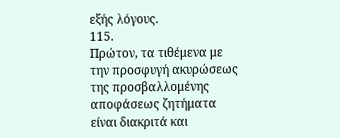εξής λόγους.
115.
Πρώτον, τα τιθέμενα με την προσφυγή ακυρώσεως της προσβαλλομένης αποφάσεως ζητήματα είναι διακριτά και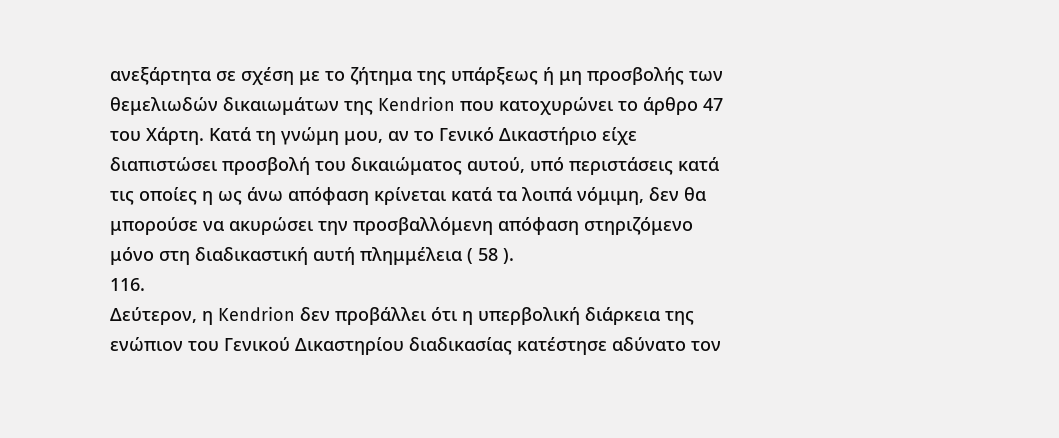ανεξάρτητα σε σχέση με το ζήτημα της υπάρξεως ή μη προσβολής των θεμελιωδών δικαιωμάτων της Kendrion που κατοχυρώνει το άρθρο 47 του Χάρτη. Κατά τη γνώμη μου, αν το Γενικό Δικαστήριο είχε διαπιστώσει προσβολή του δικαιώματος αυτού, υπό περιστάσεις κατά τις οποίες η ως άνω απόφαση κρίνεται κατά τα λοιπά νόμιμη, δεν θα μπορούσε να ακυρώσει την προσβαλλόμενη απόφαση στηριζόμενο μόνο στη διαδικαστική αυτή πλημμέλεια ( 58 ).
116.
Δεύτερον, η Kendrion δεν προβάλλει ότι η υπερβολική διάρκεια της ενώπιον του Γενικού Δικαστηρίου διαδικασίας κατέστησε αδύνατο τον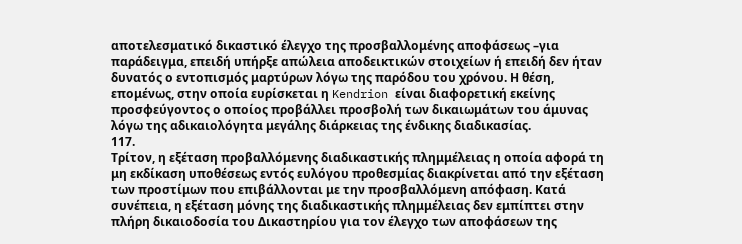αποτελεσματικό δικαστικό έλεγχο της προσβαλλομένης αποφάσεως –για παράδειγμα, επειδή υπήρξε απώλεια αποδεικτικών στοιχείων ή επειδή δεν ήταν δυνατός ο εντοπισμός μαρτύρων λόγω της παρόδου του χρόνου. Η θέση, επομένως, στην οποία ευρίσκεται η Kendrion είναι διαφορετική εκείνης προσφεύγοντος ο οποίος προβάλλει προσβολή των δικαιωμάτων του άμυνας λόγω της αδικαιολόγητα μεγάλης διάρκειας της ένδικης διαδικασίας.
117.
Τρίτον, η εξέταση προβαλλόμενης διαδικαστικής πλημμέλειας η οποία αφορά τη μη εκδίκαση υποθέσεως εντός ευλόγου προθεσμίας διακρίνεται από την εξέταση των προστίμων που επιβάλλονται με την προσβαλλόμενη απόφαση. Κατά συνέπεια, η εξέταση μόνης της διαδικαστικής πλημμέλειας δεν εμπίπτει στην πλήρη δικαιοδοσία του Δικαστηρίου για τον έλεγχο των αποφάσεων της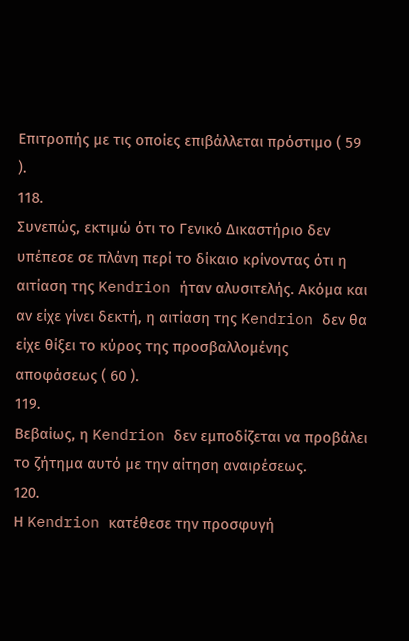Επιτροπής με τις οποίες επιβάλλεται πρόστιμο ( 59 ).
118.
Συνεπώς, εκτιμώ ότι το Γενικό Δικαστήριο δεν υπέπεσε σε πλάνη περί το δίκαιο κρίνοντας ότι η αιτίαση της Kendrion ήταν αλυσιτελής. Ακόμα και αν είχε γίνει δεκτή, η αιτίαση της Kendrion δεν θα είχε θίξει το κύρος της προσβαλλομένης αποφάσεως ( 60 ).
119.
Βεβαίως, η Kendrion δεν εμποδίζεται να προβάλει το ζήτημα αυτό με την αίτηση αναιρέσεως.
120.
Η Kendrion κατέθεσε την προσφυγή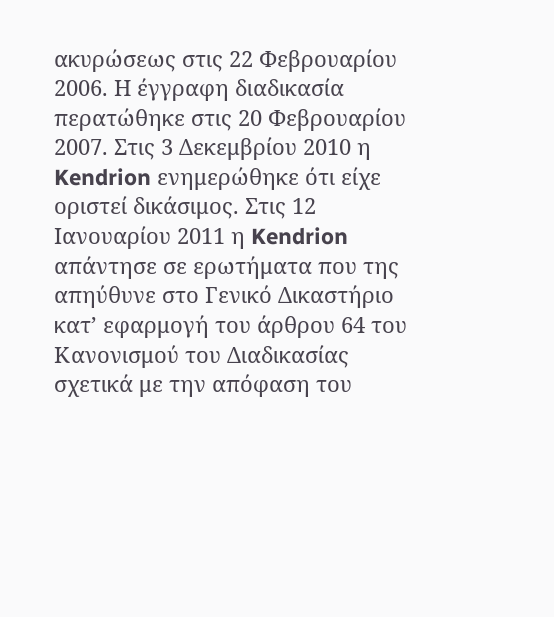ακυρώσεως στις 22 Φεβρουαρίου 2006. Η έγγραφη διαδικασία περατώθηκε στις 20 Φεβρουαρίου 2007. Στις 3 Δεκεμβρίου 2010 η Kendrion ενημερώθηκε ότι είχε οριστεί δικάσιμος. Στις 12 Ιανουαρίου 2011 η Kendrion απάντησε σε ερωτήματα που της απηύθυνε στο Γενικό Δικαστήριο κατ’ εφαρμογή του άρθρου 64 του Κανονισμού του Διαδικασίας σχετικά με την απόφαση του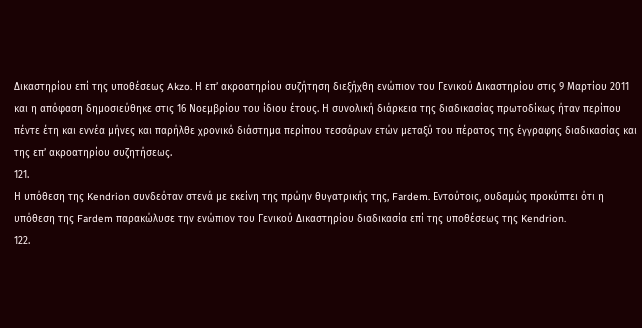Δικαστηρίου επί της υποθέσεως Akzo. Η επ’ ακροατηρίου συζήτηση διεξήχθη ενώπιον του Γενικού Δικαστηρίου στις 9 Μαρτίου 2011 και η απόφαση δημοσιεύθηκε στις 16 Νοεμβρίου του ίδιου έτους. Η συνολική διάρκεια της διαδικασίας πρωτοδίκως ήταν περίπου πέντε έτη και εννέα μήνες και παρήλθε χρονικό διάστημα περίπου τεσσάρων ετών μεταξύ του πέρατος της έγγραφης διαδικασίας και της επ’ ακροατηρίου συζητήσεως.
121.
Η υπόθεση της Kendrion συνδεόταν στενά με εκείνη της πρώην θυγατρικής της, Fardem. Εντούτοις, ουδαμώς προκύπτει ότι η υπόθεση της Fardem παρακώλυσε την ενώπιον του Γενικού Δικαστηρίου διαδικασία επί της υποθέσεως της Kendrion.
122.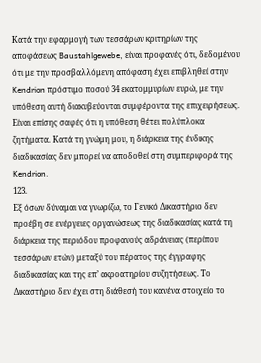Κατά την εφαρμογή των τεσσάρων κριτηρίων της αποφάσεως Baustahlgewebe, είναι προφανές ότι, δεδομένου ότι με την προσβαλλόμενη απόφαση έχει επιβληθεί στην Kendrion πρόστιμο ποσού 34 εκατομμυρίων ευρώ, με την υπόθεση αυτή διακυβεύονται συμφέροντα της επιχειρήσεως. Είναι επίσης σαφές ότι η υπόθεση θέτει πολύπλοκα ζητήματα. Κατά τη γνώμη μου, η διάρκεια της ένδικης διαδικασίας δεν μπορεί να αποδοθεί στη συμπεριφορά της Kendrion.
123.
Εξ όσων δύναμαι να γνωρίζω, το Γενικό Δικαστήριο δεν προέβη σε ενέργειες οργανώσεως της διαδικασίας κατά τη διάρκεια της περιόδου προφανούς αδράνειας (περίπου τεσσάρων ετών) μεταξύ του πέρατος της έγγραφης διαδικασίας και της επ’ ακροατηρίου συζητήσεως. Το Δικαστήριο δεν έχει στη διάθεσή του κανένα στοιχείο το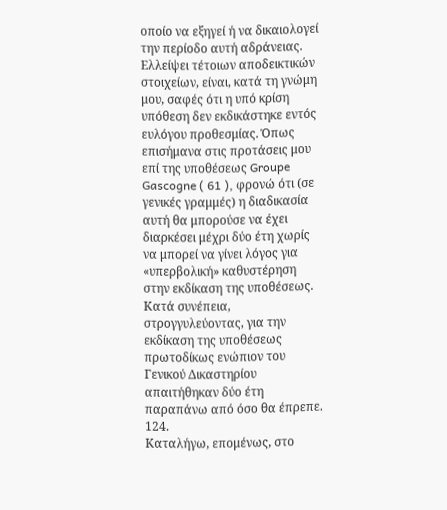οποίο να εξηγεί ή να δικαιολογεί την περίοδο αυτή αδράνειας. Ελλείψει τέτοιων αποδεικτικών στοιχείων, είναι, κατά τη γνώμη μου, σαφές ότι η υπό κρίση υπόθεση δεν εκδικάστηκε εντός ευλόγου προθεσμίας. Όπως επισήμανα στις προτάσεις μου επί της υποθέσεως Groupe Gascogne ( 61 ), φρονώ ότι (σε γενικές γραμμές) η διαδικασία αυτή θα μπορούσε να έχει διαρκέσει μέχρι δύο έτη χωρίς να μπορεί να γίνει λόγος για «υπερβολική» καθυστέρηση στην εκδίκαση της υποθέσεως. Κατά συνέπεια, στρογγυλεύοντας, για την εκδίκαση της υποθέσεως πρωτοδίκως ενώπιον του Γενικού Δικαστηρίου απαιτήθηκαν δύο έτη παραπάνω από όσο θα έπρεπε.
124.
Καταλήγω, επομένως, στο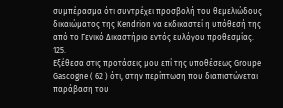συμπέρασμα ότι συντρέχει προσβολή του θεμελιώδους δικαιώματος της Kendrion να εκδικαστεί η υπόθεσή της από το Γενικό Δικαστήριο εντός ευλόγου προθεσμίας.
125.
Εξέθεσα στις προτάσεις μου επί της υποθέσεως Groupe Gascogne ( 62 ) ότι, στην περίπτωση που διαπιστώνεται παράβαση του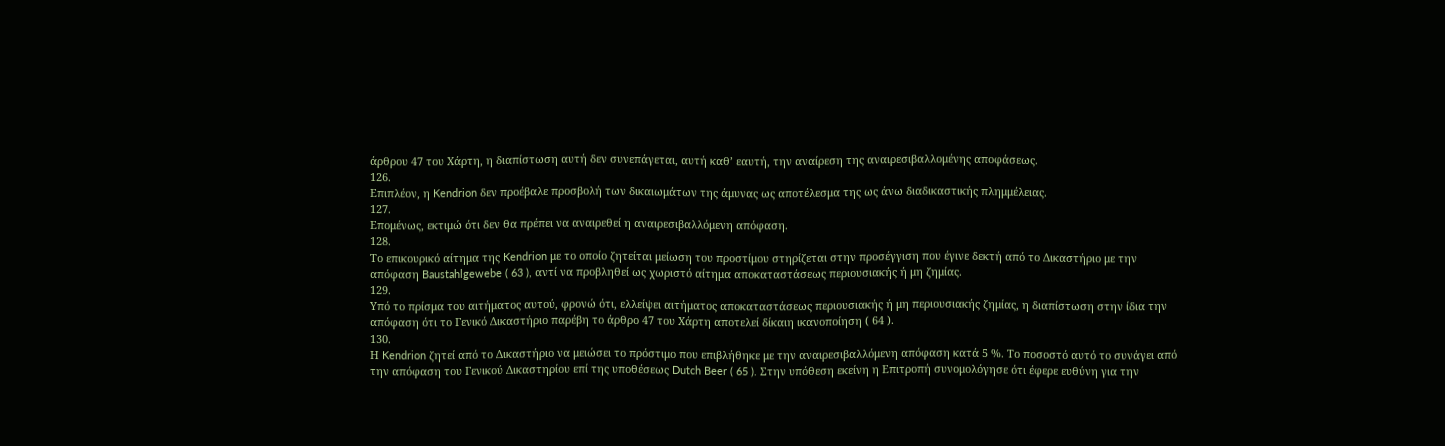άρθρου 47 του Χάρτη, η διαπίστωση αυτή δεν συνεπάγεται, αυτή καθ’ εαυτή, την αναίρεση της αναιρεσιβαλλομένης αποφάσεως.
126.
Επιπλέον, η Kendrion δεν προέβαλε προσβολή των δικαιωμάτων της άμυνας ως αποτέλεσμα της ως άνω διαδικαστικής πλημμέλειας.
127.
Επομένως, εκτιμώ ότι δεν θα πρέπει να αναιρεθεί η αναιρεσιβαλλόμενη απόφαση.
128.
Το επικουρικό αίτημα της Kendrion με το οποίο ζητείται μείωση του προστίμου στηρίζεται στην προσέγγιση που έγινε δεκτή από το Δικαστήριο με την απόφαση Baustahlgewebe ( 63 ), αντί να προβληθεί ως χωριστό αίτημα αποκαταστάσεως περιουσιακής ή μη ζημίας.
129.
Υπό το πρίσμα του αιτήματος αυτού, φρονώ ότι, ελλείψει αιτήματος αποκαταστάσεως περιουσιακής ή μη περιουσιακής ζημίας, η διαπίστωση στην ίδια την απόφαση ότι το Γενικό Δικαστήριο παρέβη το άρθρο 47 του Χάρτη αποτελεί δίκαιη ικανοποίηση ( 64 ).
130.
Η Kendrion ζητεί από το Δικαστήριο να μειώσει το πρόστιμο που επιβλήθηκε με την αναιρεσιβαλλόμενη απόφαση κατά 5 %. Το ποσοστό αυτό το συνάγει από την απόφαση του Γενικού Δικαστηρίου επί της υποθέσεως Dutch Beer ( 65 ). Στην υπόθεση εκείνη η Επιτροπή συνομολόγησε ότι έφερε ευθύνη για την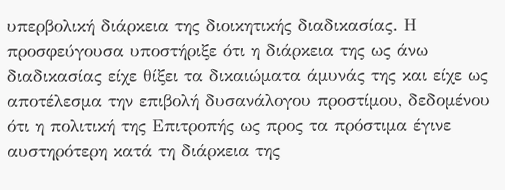υπερβολική διάρκεια της διοικητικής διαδικασίας. Η προσφεύγουσα υποστήριξε ότι η διάρκεια της ως άνω διαδικασίας είχε θίξει τα δικαιώματα άμυνάς της και είχε ως αποτέλεσμα την επιβολή δυσανάλογου προστίμου, δεδομένου ότι η πολιτική της Επιτροπής ως προς τα πρόστιμα έγινε αυστηρότερη κατά τη διάρκεια της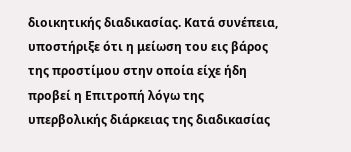διοικητικής διαδικασίας. Κατά συνέπεια, υποστήριξε ότι η μείωση του εις βάρος της προστίμου στην οποία είχε ήδη προβεί η Επιτροπή λόγω της υπερβολικής διάρκειας της διαδικασίας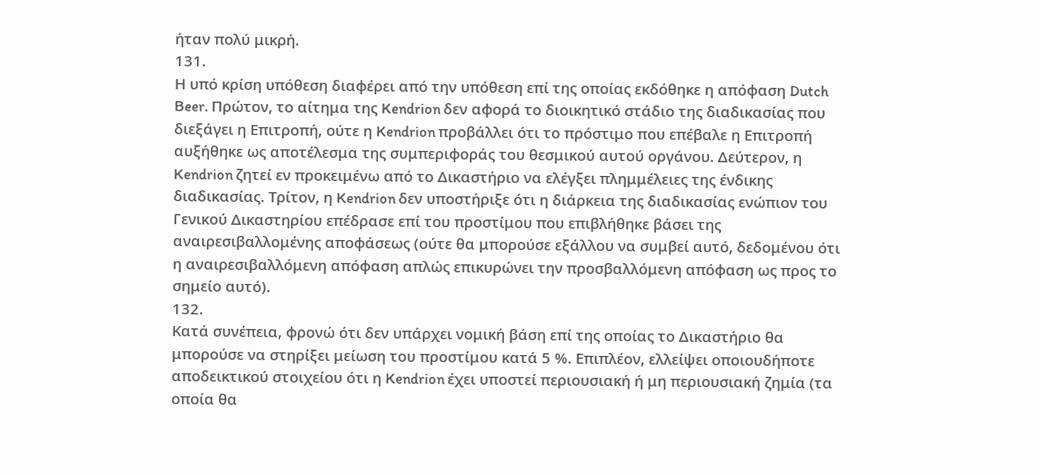ήταν πολύ μικρή.
131.
Η υπό κρίση υπόθεση διαφέρει από την υπόθεση επί της οποίας εκδόθηκε η απόφαση Dutch Beer. Πρώτον, το αίτημα της Kendrion δεν αφορά το διοικητικό στάδιο της διαδικασίας που διεξάγει η Επιτροπή, ούτε η Kendrion προβάλλει ότι το πρόστιμο που επέβαλε η Επιτροπή αυξήθηκε ως αποτέλεσμα της συμπεριφοράς του θεσμικού αυτού οργάνου. Δεύτερον, η Kendrion ζητεί εν προκειμένω από το Δικαστήριο να ελέγξει πλημμέλειες της ένδικης διαδικασίας. Τρίτον, η Kendrion δεν υποστήριξε ότι η διάρκεια της διαδικασίας ενώπιον του Γενικού Δικαστηρίου επέδρασε επί του προστίμου που επιβλήθηκε βάσει της αναιρεσιβαλλομένης αποφάσεως (ούτε θα μπορούσε εξάλλου να συμβεί αυτό, δεδομένου ότι η αναιρεσιβαλλόμενη απόφαση απλώς επικυρώνει την προσβαλλόμενη απόφαση ως προς το σημείο αυτό).
132.
Κατά συνέπεια, φρονώ ότι δεν υπάρχει νομική βάση επί της οποίας το Δικαστήριο θα μπορούσε να στηρίξει μείωση του προστίμου κατά 5 %. Επιπλέον, ελλείψει οποιουδήποτε αποδεικτικού στοιχείου ότι η Kendrion έχει υποστεί περιουσιακή ή μη περιουσιακή ζημία (τα οποία θα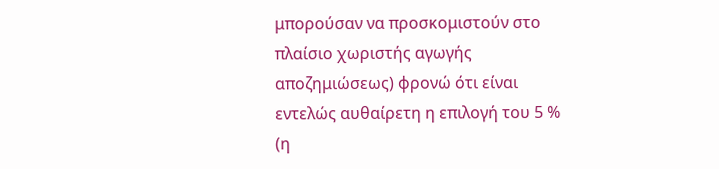μπορούσαν να προσκομιστούν στο πλαίσιο χωριστής αγωγής αποζημιώσεως) φρονώ ότι είναι εντελώς αυθαίρετη η επιλογή του 5 % (η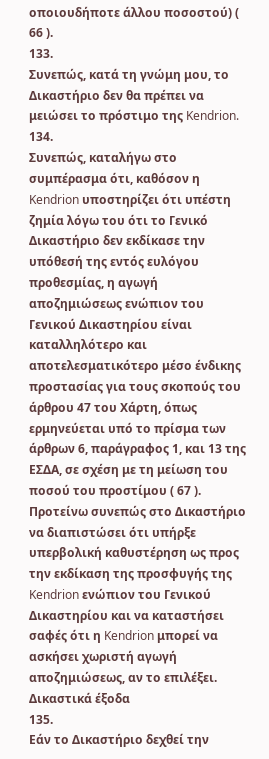οποιουδήποτε άλλου ποσοστού) ( 66 ).
133.
Συνεπώς, κατά τη γνώμη μου, το Δικαστήριο δεν θα πρέπει να μειώσει το πρόστιμο της Kendrion.
134.
Συνεπώς, καταλήγω στο συμπέρασμα ότι, καθόσον η Kendrion υποστηρίζει ότι υπέστη ζημία λόγω του ότι το Γενικό Δικαστήριο δεν εκδίκασε την υπόθεσή της εντός ευλόγου προθεσμίας, η αγωγή αποζημιώσεως ενώπιον του Γενικού Δικαστηρίου είναι καταλληλότερο και αποτελεσματικότερο μέσο ένδικης προστασίας για τους σκοπούς του άρθρου 47 του Χάρτη, όπως ερμηνεύεται υπό το πρίσμα των άρθρων 6, παράγραφος 1, και 13 της ΕΣΔΑ, σε σχέση με τη μείωση του ποσού του προστίμου ( 67 ). Προτείνω συνεπώς στο Δικαστήριο να διαπιστώσει ότι υπήρξε υπερβολική καθυστέρηση ως προς την εκδίκαση της προσφυγής της Kendrion ενώπιον του Γενικού Δικαστηρίου και να καταστήσει σαφές ότι η Kendrion μπορεί να ασκήσει χωριστή αγωγή αποζημιώσεως, αν το επιλέξει.
Δικαστικά έξοδα
135.
Εάν το Δικαστήριο δεχθεί την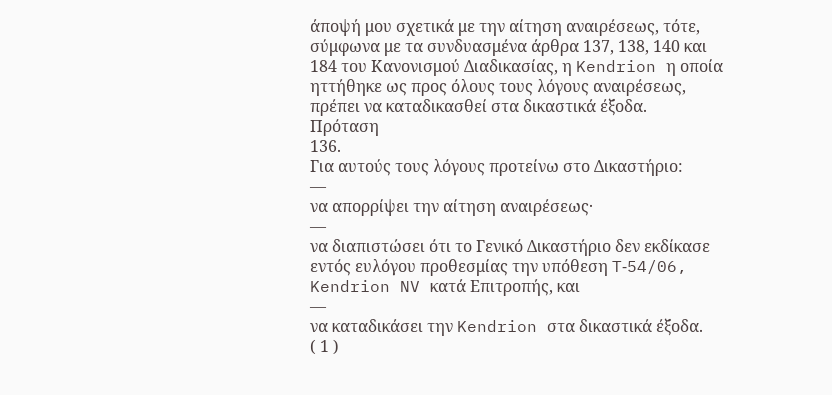άποψή μου σχετικά με την αίτηση αναιρέσεως, τότε, σύμφωνα με τα συνδυασμένα άρθρα 137, 138, 140 και 184 του Κανονισμού Διαδικασίας, η Kendrion η οποία ηττήθηκε ως προς όλους τους λόγους αναιρέσεως, πρέπει να καταδικασθεί στα δικαστικά έξοδα.
Πρόταση
136.
Για αυτούς τους λόγους προτείνω στο Δικαστήριο:
—
να απορρίψει την αίτηση αναιρέσεως·
—
να διαπιστώσει ότι το Γενικό Δικαστήριο δεν εκδίκασε εντός ευλόγου προθεσμίας την υπόθεση T‑54/06, Kendrion NV κατά Επιτροπής, και
—
να καταδικάσει την Kendrion στα δικαστικά έξοδα.
( 1 )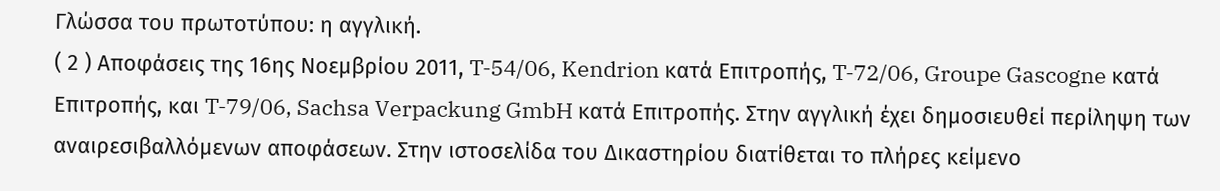Γλώσσα του πρωτοτύπου: η αγγλική.
( 2 ) Αποφάσεις της 16ης Νοεμβρίου 2011, T‑54/06, Kendrion κατά Επιτροπής, T‑72/06, Groupe Gascogne κατά Επιτροπής, και T‑79/06, Sachsa Verpackung GmbH κατά Επιτροπής. Στην αγγλική έχει δημοσιευθεί περίληψη των αναιρεσιβαλλόμενων αποφάσεων. Στην ιστοσελίδα του Δικαστηρίου διατίθεται το πλήρες κείμενο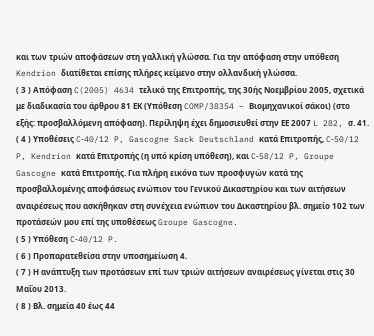και των τριών αποφάσεων στη γαλλική γλώσσα. Για την απόφαση στην υπόθεση Kendrion διατίθεται επίσης πλήρες κείμενο στην ολλανδική γλώσσα.
( 3 ) Απόφαση C(2005) 4634 τελικό της Επιτροπής, της 30ής Νοεμβρίου 2005, σχετικά με διαδικασία του άρθρου 81 ΕΚ (Υπόθεση COMP/38354 – Βιομηχανικοί σάκοι) (στο εξής: προσβαλλόμενη απόφαση). Περίληψη έχει δημοσιευθεί στην ΕΕ 2007 L 282, σ. 41.
( 4 ) Υποθέσεις C‑40/12 P, Gascogne Sack Deutschland κατά Επιτροπής, C‑50/12 P, Kendrion κατά Επιτροπής (η υπό κρίση υπόθεση), και C‑58/12 P, Groupe Gascogne κατά Επιτροπής. Για πλήρη εικόνα των προσφυγών κατά της προσβαλλομένης αποφάσεως ενώπιον του Γενικού Δικαστηρίου και των αιτήσεων αναιρέσεως που ασκήθηκαν στη συνέχεια ενώπιον του Δικαστηρίου βλ. σημείο 102 των προτάσεών μου επί της υποθέσεως Groupe Gascogne.
( 5 ) Υπόθεση C‑40/12 P.
( 6 ) Προπαρατεθείσα στην υποσημείωση 4.
( 7 ) Η ανάπτυξη των προτάσεων επί των τριών αιτήσεων αναιρέσεως γίνεται στις 30 Μαΐου 2013.
( 8 ) Βλ. σημεία 40 έως 44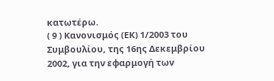κατωτέρω.
( 9 ) Κανονισμός (ΕΚ) 1/2003 του Συμβουλίου, της 16ης Δεκεμβρίου 2002, για την εφαρμογή των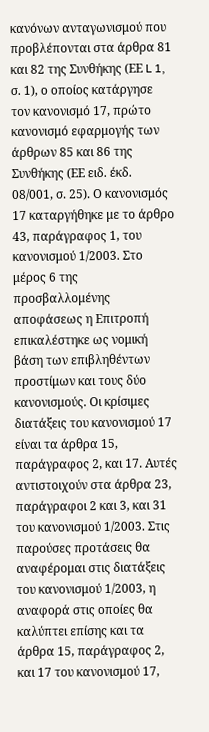κανόνων ανταγωνισμού που προβλέπονται στα άρθρα 81 και 82 της Συνθήκης (ΕΕ L 1, σ. 1), ο οποίος κατάργησε τον κανονισμό 17, πρώτο κανονισμό εφαρμογής των άρθρων 85 και 86 της Συνθήκης (ΕΕ ειδ. έκδ. 08/001, σ. 25). Ο κανονισμός 17 καταργήθηκε με το άρθρο 43, παράγραφος 1, του κανονισμού 1/2003. Στο μέρος 6 της προσβαλλομένης αποφάσεως η Επιτροπή επικαλέστηκε ως νομική βάση των επιβληθέντων προστίμων και τους δύο κανονισμούς. Οι κρίσιμες διατάξεις του κανονισμού 17 είναι τα άρθρα 15, παράγραφος 2, και 17. Αυτές αντιστοιχούν στα άρθρα 23, παράγραφοι 2 και 3, και 31 του κανονισμού 1/2003. Στις παρούσες προτάσεις θα αναφέρομαι στις διατάξεις του κανονισμού 1/2003, η αναφορά στις οποίες θα καλύπτει επίσης και τα άρθρα 15, παράγραφος 2, και 17 του κανονισμού 17,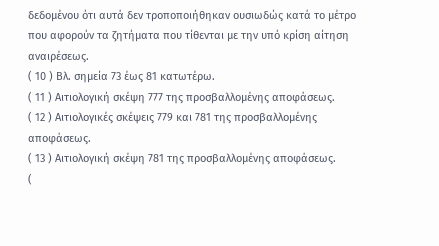δεδομένου ότι αυτά δεν τροποποιήθηκαν ουσιωδώς κατά το μέτρο που αφορούν τα ζητήματα που τίθενται με την υπό κρίση αίτηση αναιρέσεως.
( 10 ) Βλ. σημεία 73 έως 81 κατωτέρω.
( 11 ) Αιτιολογική σκέψη 777 της προσβαλλομένης αποφάσεως.
( 12 ) Αιτιολογικές σκέψεις 779 και 781 της προσβαλλομένης αποφάσεως.
( 13 ) Αιτιολογική σκέψη 781 της προσβαλλομένης αποφάσεως.
(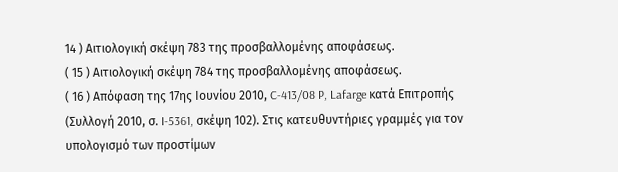14 ) Αιτιολογική σκέψη 783 της προσβαλλομένης αποφάσεως.
( 15 ) Αιτιολογική σκέψη 784 της προσβαλλομένης αποφάσεως.
( 16 ) Απόφαση της 17ης Ιουνίου 2010, C-413/08 P, Lafarge κατά Επιτροπής (Συλλογή 2010, σ. I-5361, σκέψη 102). Στις κατευθυντήριες γραμμές για τον υπολογισμό των προστίμων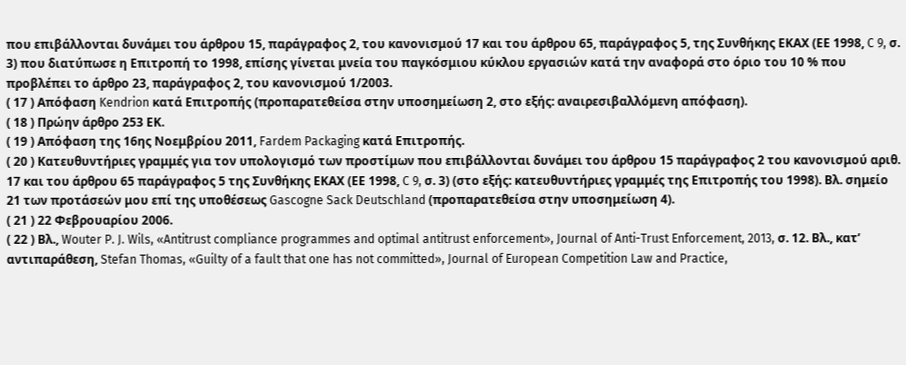που επιβάλλονται δυνάμει του άρθρου 15, παράγραφος 2, του κανονισμού 17 και του άρθρου 65, παράγραφος 5, της Συνθήκης ΕΚΑΧ (ΕΕ 1998, C 9, σ. 3) που διατύπωσε η Επιτροπή το 1998, επίσης γίνεται μνεία του παγκόσμιου κύκλου εργασιών κατά την αναφορά στο όριο του 10 % που προβλέπει το άρθρο 23, παράγραφος 2, του κανονισμού 1/2003.
( 17 ) Απόφαση Kendrion κατά Επιτροπής (προπαρατεθείσα στην υποσημείωση 2, στο εξής: αναιρεσιβαλλόμενη απόφαση).
( 18 ) Πρώην άρθρο 253 EΚ.
( 19 ) Απόφαση της 16ης Νοεμβρίου 2011, Fardem Packaging κατά Επιτροπής.
( 20 ) Κατευθυντήριες γραμμές για τον υπολογισμό των προστίμων που επιβάλλονται δυνάμει του άρθρου 15 παράγραφος 2 του κανονισμού αριθ. 17 και του άρθρου 65 παράγραφος 5 της Συνθήκης ΕΚΑΧ (ΕΕ 1998, C 9, σ. 3) (στο εξής: κατευθυντήριες γραμμές της Επιτροπής του 1998). Βλ. σημείο 21 των προτάσεών μου επί της υποθέσεως Gascogne Sack Deutschland (προπαρατεθείσα στην υποσημείωση 4).
( 21 ) 22 Φεβρουαρίου 2006.
( 22 ) Βλ., Wouter P. J. Wils, «Antitrust compliance programmes and optimal antitrust enforcement», Journal of Anti-Trust Enforcement, 2013, σ. 12. Βλ., κατ’ αντιπαράθεση, Stefan Thomas, «Guilty of a fault that one has not committed», Journal of European Competition Law and Practice,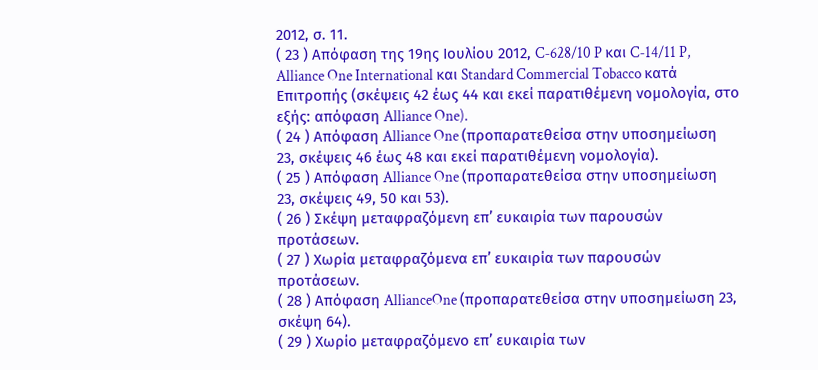2012, σ. 11.
( 23 ) Απόφαση της 19ης Ιουλίου 2012, C‑628/10 P και C‑14/11 P, Alliance One International και Standard Commercial Tobacco κατά Επιτροπής (σκέψεις 42 έως 44 και εκεί παρατιθέμενη νομολογία, στο εξής: απόφαση Alliance One).
( 24 ) Απόφαση Alliance One (προπαρατεθείσα στην υποσημείωση 23, σκέψεις 46 έως 48 και εκεί παρατιθέμενη νομολογία).
( 25 ) Απόφαση Alliance One (προπαρατεθείσα στην υποσημείωση 23, σκέψεις 49, 50 και 53).
( 26 ) Σκέψη μεταφραζόμενη επ’ ευκαιρία των παρουσών προτάσεων.
( 27 ) Χωρία μεταφραζόμενα επ’ ευκαιρία των παρουσών προτάσεων.
( 28 ) Απόφαση AllianceOne (προπαρατεθείσα στην υποσημείωση 23, σκέψη 64).
( 29 ) Χωρίο μεταφραζόμενο επ’ ευκαιρία των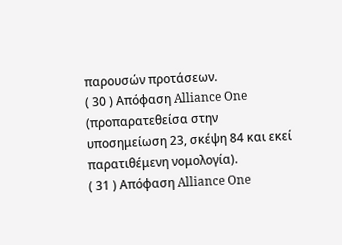παρουσών προτάσεων.
( 30 ) Απόφαση Alliance One (προπαρατεθείσα στην υποσημείωση 23, σκέψη 84 και εκεί παρατιθέμενη νομολογία).
( 31 ) Απόφαση Alliance One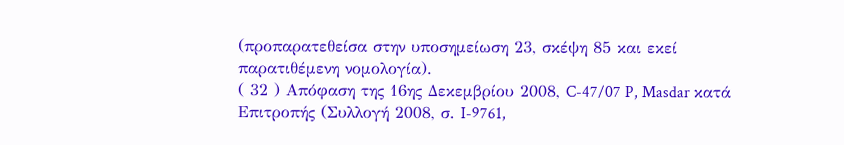(προπαρατεθείσα στην υποσημείωση 23, σκέψη 85 και εκεί παρατιθέμενη νομολογία).
( 32 ) Απόφαση της 16ης Δεκεμβρίου 2008, C-47/07 P, Masdar κατά Επιτροπής (Συλλογή 2008, σ. I-9761,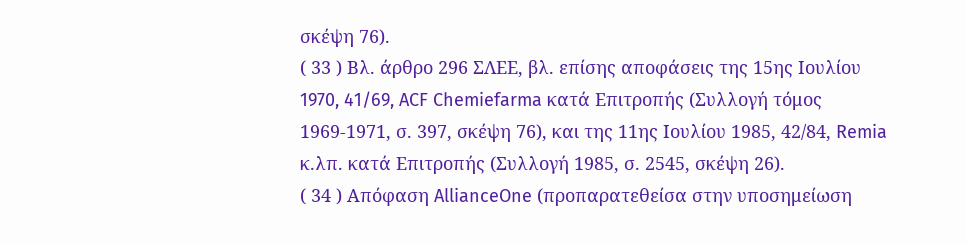σκέψη 76).
( 33 ) Βλ. άρθρο 296 ΣΛΕΕ, βλ. επίσης αποφάσεις της 15ης Ιουλίου 1970, 41/69, ACF Chemiefarma κατά Επιτροπής (Συλλογή τόμος 1969-1971, σ. 397, σκέψη 76), και της 11ης Ιουλίου 1985, 42/84, Remia κ.λπ. κατά Επιτροπής (Συλλογή 1985, σ. 2545, σκέψη 26).
( 34 ) Απόφαση AllianceOne (προπαρατεθείσα στην υποσημείωση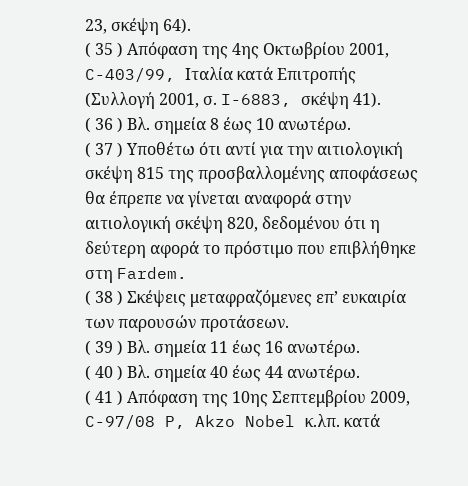23, σκέψη 64).
( 35 ) Απόφαση της 4ης Οκτωβρίου 2001, C-403/99, Ιταλία κατά Επιτροπής (Συλλογή 2001, σ. I-6883, σκέψη 41).
( 36 ) Βλ. σημεία 8 έως 10 ανωτέρω.
( 37 ) Υποθέτω ότι αντί για την αιτιολογική σκέψη 815 της προσβαλλομένης αποφάσεως θα έπρεπε να γίνεται αναφορά στην αιτιολογική σκέψη 820, δεδομένου ότι η δεύτερη αφορά το πρόστιμο που επιβλήθηκε στη Fardem.
( 38 ) Σκέψεις μεταφραζόμενες επ’ ευκαιρία των παρουσών προτάσεων.
( 39 ) Βλ. σημεία 11 έως 16 ανωτέρω.
( 40 ) Βλ. σημεία 40 έως 44 ανωτέρω.
( 41 ) Απόφαση της 10ης Σεπτεμβρίου 2009, C-97/08 P, Akzo Nobel κ.λπ. κατά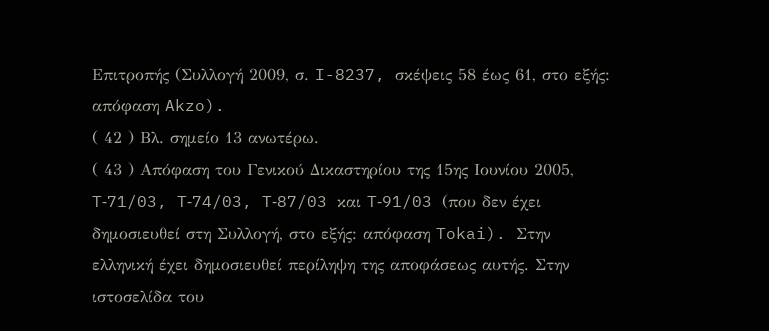Επιτροπής (Συλλογή 2009, σ. I-8237, σκέψεις 58 έως 61, στο εξής: απόφαση Akzo).
( 42 ) Βλ. σημείο 13 ανωτέρω.
( 43 ) Απόφαση του Γενικού Δικαστηρίου της 15ης Ιουνίου 2005, T‑71/03, T‑74/03, T‑87/03 και T‑91/03 (που δεν έχει δημοσιευθεί στη Συλλογή, στο εξής: απόφαση Tokai). Στην ελληνική έχει δημοσιευθεί περίληψη της αποφάσεως αυτής. Στην ιστοσελίδα του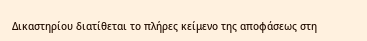Δικαστηρίου διατίθεται το πλήρες κείμενο της αποφάσεως στη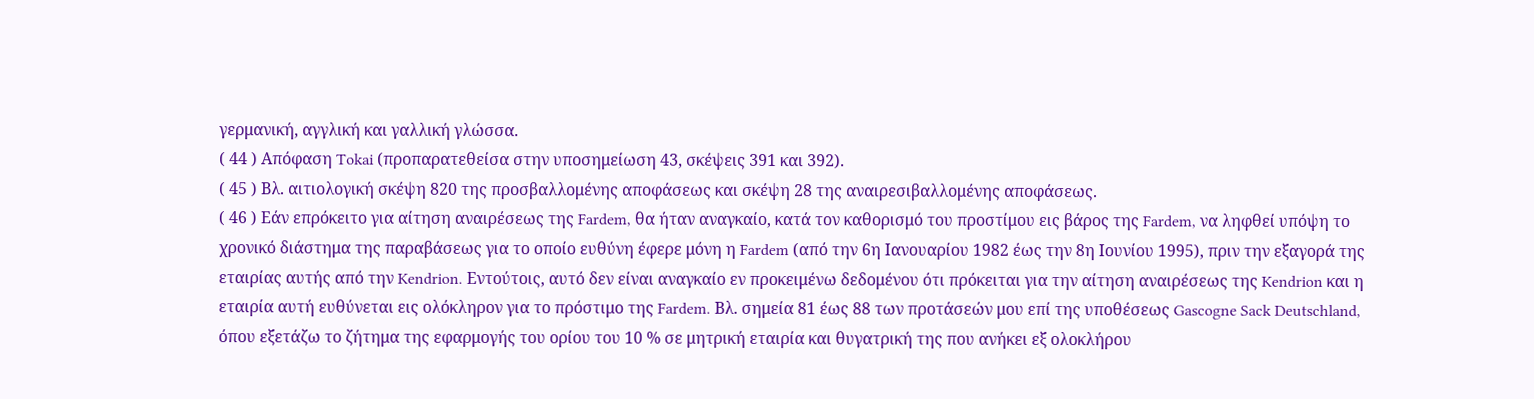γερμανική, αγγλική και γαλλική γλώσσα.
( 44 ) Απόφαση Tokai (προπαρατεθείσα στην υποσημείωση 43, σκέψεις 391 και 392).
( 45 ) Βλ. αιτιολογική σκέψη 820 της προσβαλλομένης αποφάσεως και σκέψη 28 της αναιρεσιβαλλομένης αποφάσεως.
( 46 ) Εάν επρόκειτο για αίτηση αναιρέσεως της Fardem, θα ήταν αναγκαίο, κατά τον καθορισμό του προστίμου εις βάρος της Fardem, να ληφθεί υπόψη το χρονικό διάστημα της παραβάσεως για το οποίο ευθύνη έφερε μόνη η Fardem (από την 6η Ιανουαρίου 1982 έως την 8η Ιουνίου 1995), πριν την εξαγορά της εταιρίας αυτής από την Kendrion. Εντούτοις, αυτό δεν είναι αναγκαίο εν προκειμένω δεδομένου ότι πρόκειται για την αίτηση αναιρέσεως της Kendrion και η εταιρία αυτή ευθύνεται εις ολόκληρον για το πρόστιμο της Fardem. Βλ. σημεία 81 έως 88 των προτάσεών μου επί της υποθέσεως Gascogne Sack Deutschland, όπου εξετάζω το ζήτημα της εφαρμογής του ορίου του 10 % σε μητρική εταιρία και θυγατρική της που ανήκει εξ ολοκλήρου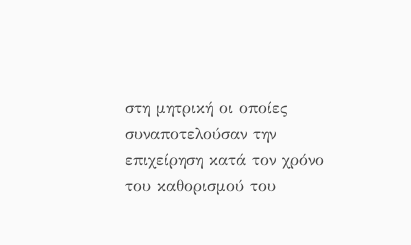στη μητρική οι οποίες συναποτελούσαν την επιχείρηση κατά τον χρόνο του καθορισμού του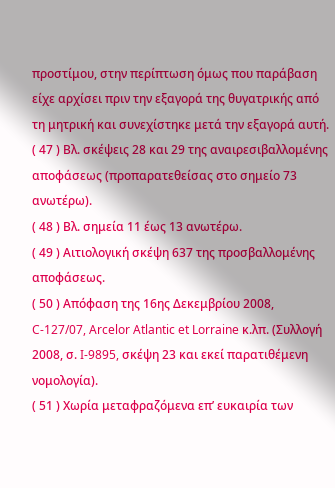προστίμου, στην περίπτωση όμως που παράβαση είχε αρχίσει πριν την εξαγορά της θυγατρικής από τη μητρική και συνεχίστηκε μετά την εξαγορά αυτή.
( 47 ) Βλ. σκέψεις 28 και 29 της αναιρεσιβαλλομένης αποφάσεως (προπαρατεθείσας στο σημείο 73 ανωτέρω).
( 48 ) Βλ. σημεία 11 έως 13 ανωτέρω.
( 49 ) Αιτιολογική σκέψη 637 της προσβαλλομένης αποφάσεως.
( 50 ) Απόφαση της 16ης Δεκεμβρίου 2008, C-127/07, Arcelor Atlantic et Lorraine κ.λπ. (Συλλογή 2008, σ. I-9895, σκέψη 23 και εκεί παρατιθέμενη νομολογία).
( 51 ) Χωρία μεταφραζόμενα επ’ ευκαιρία των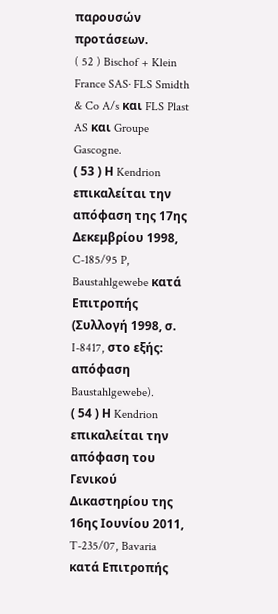παρουσών προτάσεων.
( 52 ) Bischof + Klein France SAS· FLS Smidth & Co A/s και FLS Plast AS και Groupe Gascogne.
( 53 ) Η Kendrion επικαλείται την απόφαση της 17ης Δεκεμβρίου 1998, C-185/95 P, Baustahlgewebe κατά Επιτροπής (Συλλογή 1998, σ. I-8417, στο εξής: απόφαση Baustahlgewebe).
( 54 ) Η Kendrion επικαλείται την απόφαση του Γενικού Δικαστηρίου της 16ης Ιουνίου 2011, T-235/07, Bavaria κατά Επιτροπής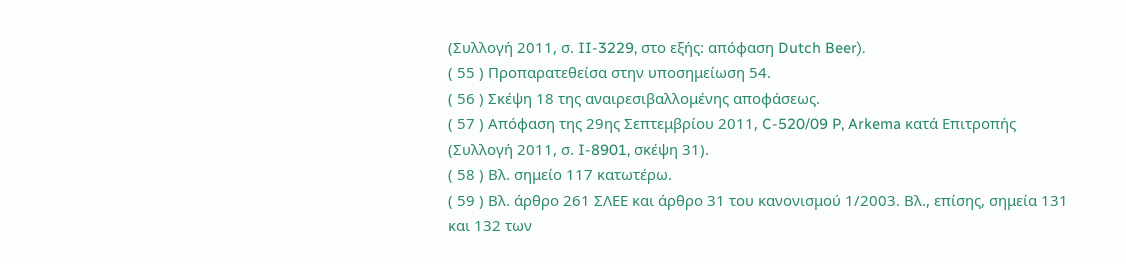(Συλλογή 2011, σ. II-3229, στο εξής: απόφαση Dutch Beer).
( 55 ) Προπαρατεθείσα στην υποσημείωση 54.
( 56 ) Σκέψη 18 της αναιρεσιβαλλομένης αποφάσεως.
( 57 ) Απόφαση της 29ης Σεπτεμβρίου 2011, C-520/09 P, Arkema κατά Επιτροπής (Συλλογή 2011, σ. I-8901, σκέψη 31).
( 58 ) Βλ. σημείο 117 κατωτέρω.
( 59 ) Βλ. άρθρο 261 ΣΛΕΕ και άρθρο 31 του κανονισμού 1/2003. Βλ., επίσης, σημεία 131 και 132 των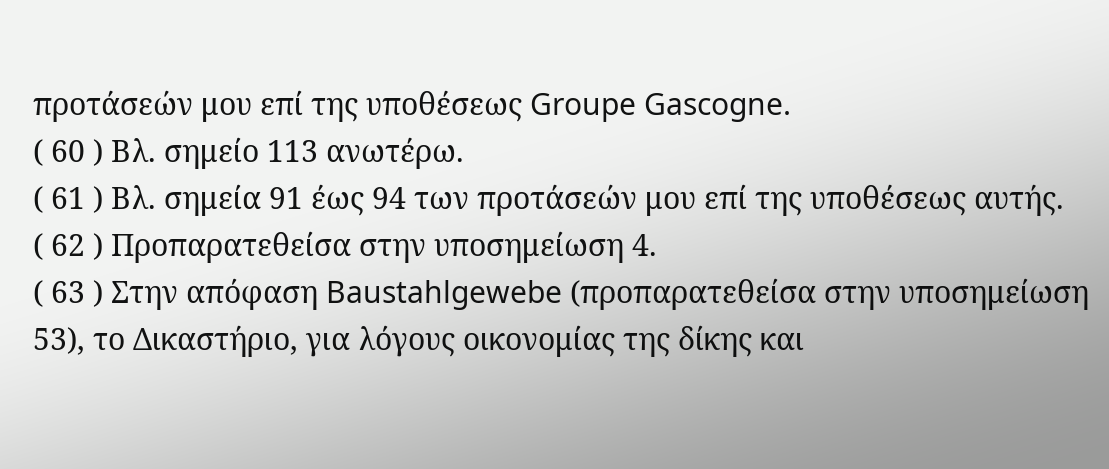προτάσεών μου επί της υποθέσεως Groupe Gascogne.
( 60 ) Βλ. σημείο 113 ανωτέρω.
( 61 ) Βλ. σημεία 91 έως 94 των προτάσεών μου επί της υποθέσεως αυτής.
( 62 ) Προπαρατεθείσα στην υποσημείωση 4.
( 63 ) Στην απόφαση Baustahlgewebe (προπαρατεθείσα στην υποσημείωση 53), το Δικαστήριο, για λόγους οικονομίας της δίκης και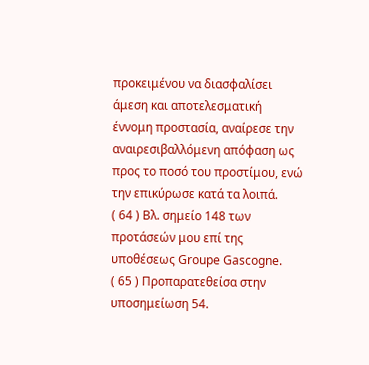προκειμένου να διασφαλίσει άμεση και αποτελεσματική έννομη προστασία, αναίρεσε την αναιρεσιβαλλόμενη απόφαση ως προς το ποσό του προστίμου, ενώ την επικύρωσε κατά τα λοιπά.
( 64 ) Βλ. σημείο 148 των προτάσεών μου επί της υποθέσεως Groupe Gascogne.
( 65 ) Προπαρατεθείσα στην υποσημείωση 54.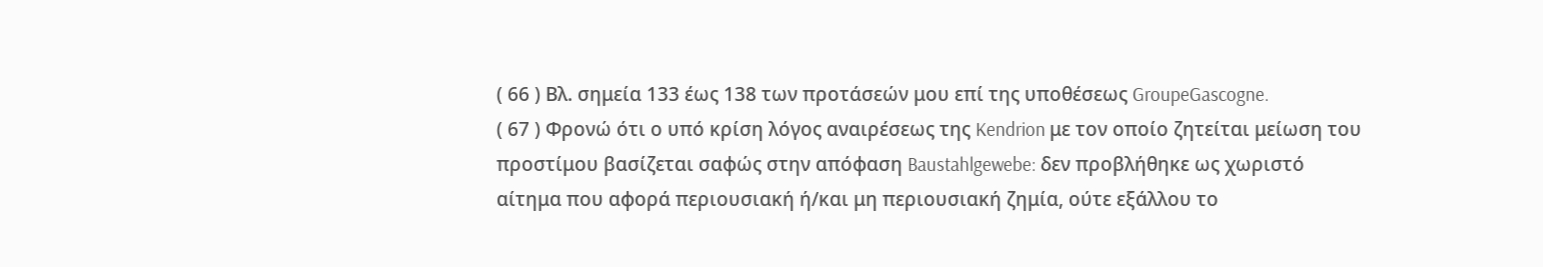( 66 ) Βλ. σημεία 133 έως 138 των προτάσεών μου επί της υποθέσεως GroupeGascogne.
( 67 ) Φρονώ ότι ο υπό κρίση λόγος αναιρέσεως της Kendrion με τον οποίο ζητείται μείωση του προστίμου βασίζεται σαφώς στην απόφαση Baustahlgewebe: δεν προβλήθηκε ως χωριστό αίτημα που αφορά περιουσιακή ή/και μη περιουσιακή ζημία, ούτε εξάλλου το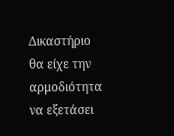Δικαστήριο θα είχε την αρμοδιότητα να εξετάσει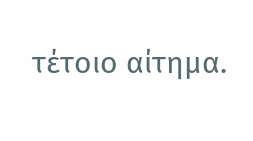τέτοιο αίτημα.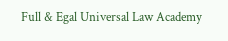Full & Egal Universal Law Academy